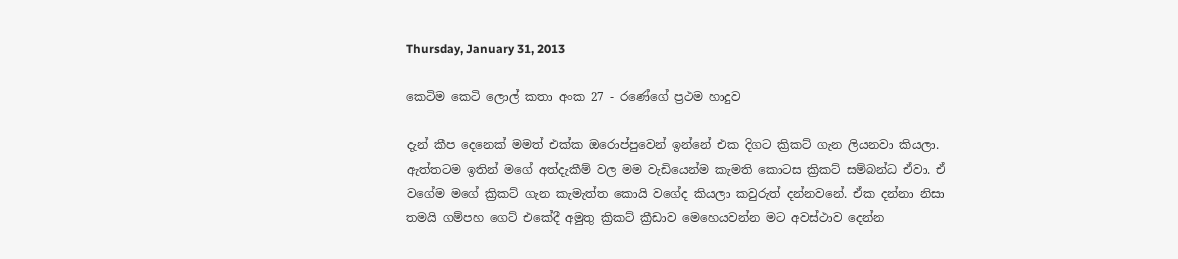Thursday, January 31, 2013

කෙටිම කෙටි ලොල් කතා අංක 27 - රණේගේ ප්‍රථම හාදුව

දැන් කීප දෙනෙක් මමත් එක්ක ඔරොප්පුවෙන් ඉන්නේ එක දිගට ක්‍රිකට් ගැන ලියනවා කියලා. ඇත්තටම ඉතින් මගේ අත්දැකීම් වල මම වැඩියෙන්ම කැමති කොටස ක්‍රිකට් සම්බන්ධ ඒවා. ඒ වගේම මගේ ක්‍රිකට් ගැන කැමැත්ත කොයි වගේද කියලා කවුරුත් දන්නවනේ. ඒක දන්නා නිසා තමයි ගම්පහ ගෙට් එකේදී අමුතු ක්‍රිකට් ක්‍රීඩාව මෙහෙයවන්න මට අවස්ථාව දෙන්න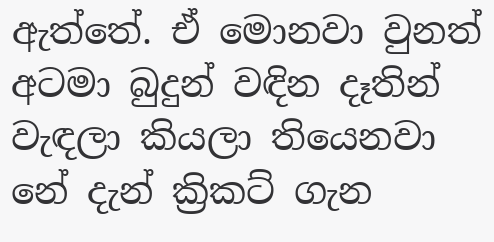ඇත්තේ. ඒ මොනවා වුනත් අටමා බුදුන් වඳින දෑතින් වැඳලා කියලා තියෙනවා නේ දැන් ක්‍රිකට් ගැන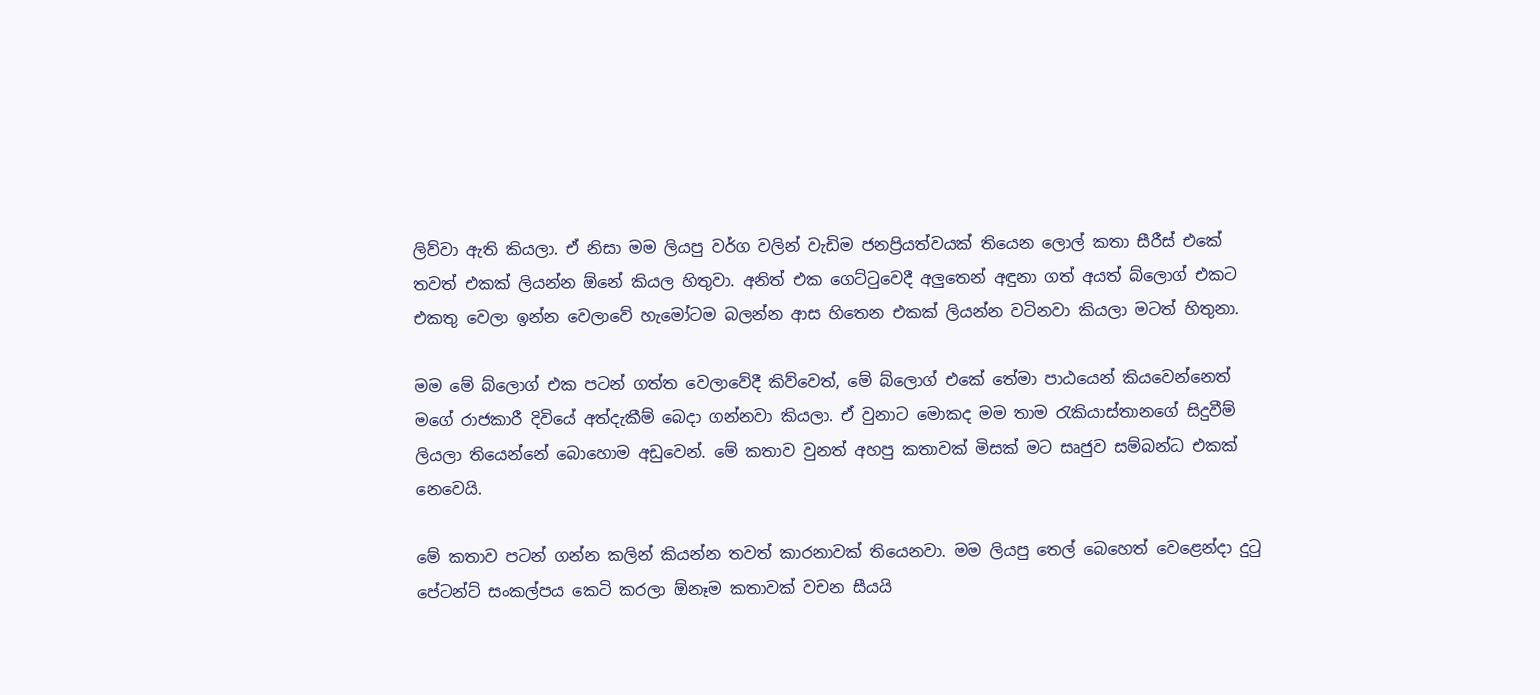ලිව්වා ඇති කියලා. ඒ නිසා මම ලියපු වර්ග වලින් වැඩිම ජනප්‍රියත්වයක් තියෙන ලොල් කතා සීරීස් එකේ තවත් එකක් ලියන්න ඕනේ කියල හිතුවා. අනිත් එක ගෙට්ටුවෙදී අලුතෙන් අඳුනා ගත් අයත් බ්ලොග් එකට එකතු වෙලා ඉන්න වෙලාවේ හැමෝටම බලන්න ආස හිතෙන එකක් ලියන්න වටිනවා කියලා මටත් හිතුනා.

මම මේ බ්ලොග් එක පටන් ගත්ත වෙලාවේදී කිව්වෙත්, මේ බ්ලොග් එකේ තේමා පාඨයෙන් කියවෙන්නෙත් මගේ රාජකාරී දිවියේ අත්දැකීම් බෙදා ගන්නවා කියලා. ඒ වුනාට මොකද මම තාම රැකියාස්තානගේ සිදුවීම් ලියලා තියෙන්නේ බොහොම අඩුවෙන්. මේ කතාව වුනත් අහපු කතාවක් මිසක් මට සෘජුව සම්බන්ධ එකක් නෙවෙයි.

මේ කතාව පටන් ගන්න කලින් කියන්න තවත් කාරනාවක් තියෙනවා. මම ලියපු තෙල් බෙහෙත් වෙළෙන්දා දුටු පේටන්ට් සංකල්පය කෙටි කරලා ඕනෑම කතාවක් වචන සීයයි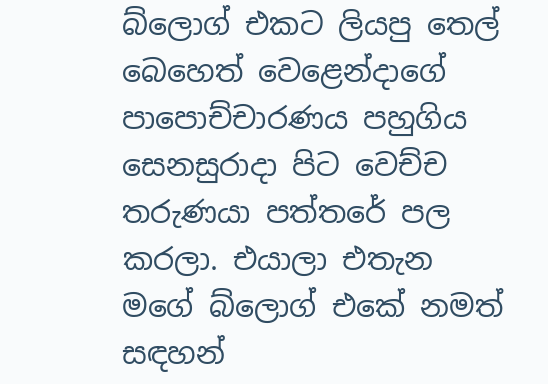බ්ලොග් එකට ලියපු තෙල් බෙහෙත් වෙළෙන්දාගේ පාපොච්චාරණය පහුගිය සෙනසුරාදා පිට වෙච්ච තරුණයා පත්තරේ පල කරලා. එයාලා එතැන මගේ බ්ලොග් එකේ නමත් සඳහන්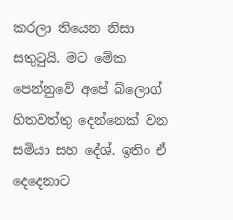කරලා තියෙන නිසා සතුටුයි. මට මේක පෙන්නුවේ අපේ බ්ලොග් හිතවත්තු දෙන්නෙක් වන සමියා සහ දේශ්. ඉතිං ඒ දෙදෙනාට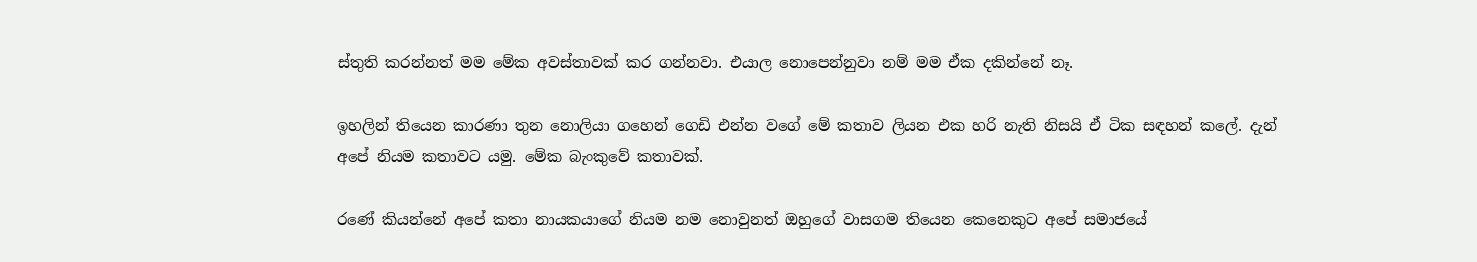ස්තුති කරන්නත් මම මේක අවස්තාවක් කර ගන්නවා. එයාල නොපෙන්නුවා නම් මම ඒක දකින්නේ නෑ.

ඉහලින් තියෙන කාරණා තුන නොලියා ගහෙන් ගෙඩි එන්න වගේ මේ කතාව ලියන එක හරි නැති නිසයි ඒ ටික සඳහන් කලේ. දැන් අපේ නියම කතාවට යමු. මේක බැංකුවේ කතාවක්.

රණේ කියන්නේ අපේ කතා නායකයාගේ නියම නම නොවුනත් ඔහුගේ වාසගම තියෙන කෙනෙකුට අපේ සමාජයේ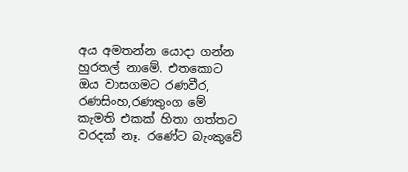අය අමතන්න යොදා ගන්න හුරතල් නාමේ. එතකොට ඔය වාසගමට රණවීර, රණසිංහ,රණතුංග මේ කැමති එකක් හිතා ගත්තට වරදක් නෑ. රණේට බැංකුවේ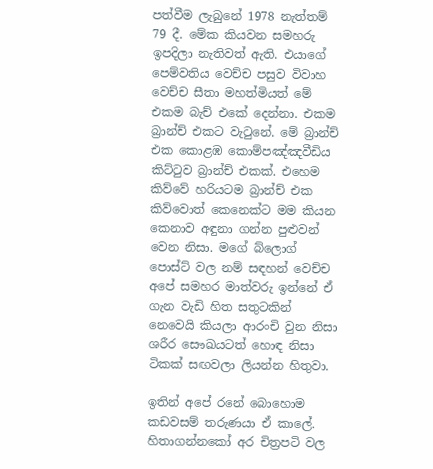පත්වීම ලැබුනේ 1978 නැත්තම් 79 දී. මේක කියවන සමහරු ඉපදිලා නැතිවත් ඇති. එයාගේ පෙම්වතිය වෙච්ච පසුව විවාහ වෙච්ච සීතා මහත්මියත් මේ එකම බැච් එකේ දෙන්නා. එකම බ්‍රාන්ච් එකට වැටුනේ. මේ බ්‍රාන්ච් එක කොළඹ කොම්පඤ්ඤවීඩිය කිට්ටුව බ්‍රාන්ච් එකක්. එහෙම කිව්වේ හරියටම බ්‍රාන්ච් එක කිව්වොත් කෙනෙක්ට මම කියන කෙනාව අඳුනා ගන්න පුළුවන් වෙන නිසා. මගේ බ්ලොග් පොස්ට් වල නම් සඳහන් වෙච්ච අපේ සමහර මාත්වරු ඉන්නේ ඒ ගැන වැඩි හිත සතුටකින් නෙවෙයි කියලා ආරංචි වුන නිසා ශරීර සෞඛයටත් හොඳ නිසා ටිකක් සඟවලා ලියන්න හිතුවා.

ඉතින් අපේ රනේ බොහොම කඩවසම් තරුණයා ඒ කාලේ. හිතාගන්නකෝ අර චිත්‍රපටි වල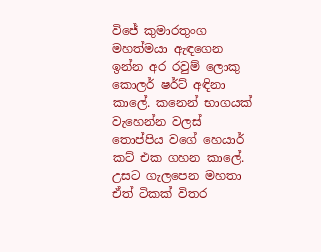විජේ කුමාරතුංග මහත්මයා ඇඳගෙන ඉන්න අර රවුම් ලොකු කොලර් ෂර්ට් අඳිනා කාලේ. කනෙන් භාගයක් වැහෙන්න වලස් තොප්පිය වගේ හෙයාර් කට් එක ගහන කාලේ. උසට ගැලපෙන මහතා ඒත් ටිකක් විතර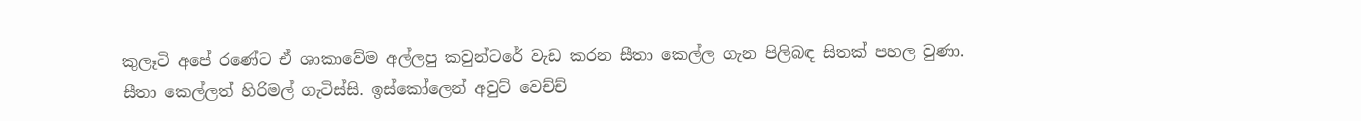කුලෑටි අපේ රණේට ඒ ශාකාවේම අල්ලපු කවුන්ටරේ වැඩ කරන සීතා කෙල්ල ගැන පිලිබඳ සිතක් පහල වුණා. සීතා කෙල්ලත් හිරිමල් ගැටිස්සි. ඉස්කෝලෙන් අවුට් වෙච්ච්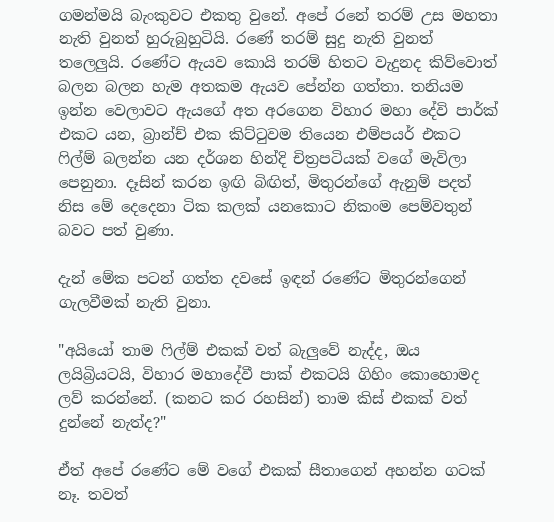ගමන්මයි බැංකුවට එකතු වුනේ. අපේ රනේ තරම් උස මහතා නැති වුනත් හුරුබුහුටියි. රණේ තරම් සුදු නැති වුනත් තලෙලුයි. රණේට ඇයව කොයි තරම් හිතට වැදුනද කිව්වොත් බලන බලන හැම අතකම ඇයව පේන්න ගත්තා. තනියම ඉන්න වෙලාවට ඇයගේ අත අරගෙන විහාර මහා දේවි පාර්ක් එකට යන, බ්‍රාන්ච් එක කිට්ටුවම තියෙන එම්පයර් එකට ෆිල්ම් බලන්න යන දර්ශන හින්දි චිත්‍රපටියක් වගේ මැවිලා පෙනුනා. දෑසින් කරන ඉඟි බිඟිත්, මිතුරන්ගේ ඇනුම් පදත් නිස මේ දෙදෙනා ටික කලක් යනකොට නිකංම පෙම්වතුන් බවට පත් වුණා.

දැන් මේක පටන් ගත්ත දවසේ ඉඳන් රණේට මිතුරන්ගෙන් ගැලවීමක් නැති වුනා.

"අයියෝ තාම ෆිල්ම් එකක් වත් බැලුවේ නැද්ද, ඔය ලයිබ්‍රියටයි, විහාර මහාදේවී පාක් එකටයි ගිහිං කොහොමද ලව් කරන්නේ. (කනට කර රහසින්) තාම කිස් එකක් වත් දුන්නේ නැත්ද?"

ඒත් අපේ රණේට මේ වගේ එකක් සීතාගෙන් අහන්න ගටක් නෑ. තවත්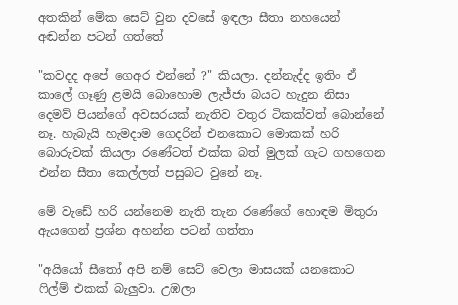අතකින් මේක සෙට් වුන දවසේ ඉඳලා සීතා නහයෙන් අඬන්න පටන් ගත්තේ

"කවදද අපේ ගෙඅර එන්නේ ?" කියලා. දන්නැද්ද ඉතිං ඒ කාලේ ගෑණු ළමයි බොහොම ලැජ්ජා බයට හැදුන නිසා දෙමව් පියන්ගේ අවසරයක් නැතිව වතුර ටිකක්වත් බොන්නේ නෑ. හැබැයි හැමදාම ගෙදරින් එනකොට මොකක් හරි බොරුවක් කියලා රණේටත් එක්ක බත් මුලක් ගැට ගහගෙන එන්න සීතා කෙල්ලත් පසුබට වුනේ නෑ.

මේ වැඩේ හරි යන්නෙම නැති තැන රණේගේ හොඳම මිතුරා ඇයගෙන් ප්‍රශ්න අහන්න පටන් ගත්තා

"අයියෝ සීතෝ අපි නම් සෙට් වෙලා මාසයක් යනකොට ෆිල්ම් එකක් බැලුවා. උඹලා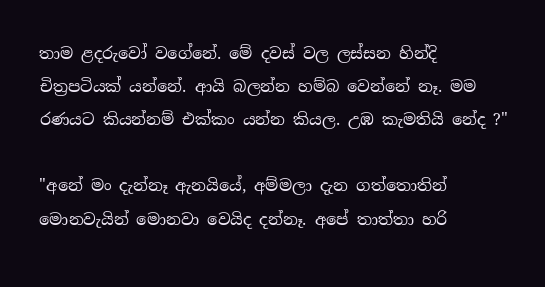තාම ළදරුවෝ වගේනේ. මේ දවස් වල ලස්සන හින්දි චිත්‍රපටියක් යන්නේ. ආයි බලන්න හම්බ වෙන්නේ නෑ. මම රණයට කියන්නම් එක්කං යන්න කියල. උඹ කැමතියි නේද ?"

"අනේ මං දැන්නෑ ඇනයියේ, අම්මලා දැන ගත්තොතින් මොනවැයින් මොනවා වෙයිද දන්නෑ. අපේ තාත්තා හරි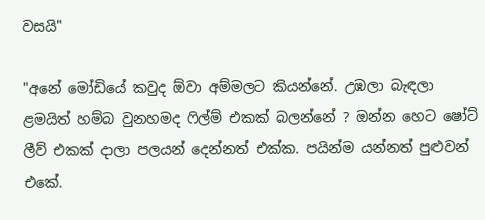වසයි"

"අනේ මෝඩියේ කවුද ඕවා අම්මලට කියන්නේ. උඹලා බැඳලා ළමයිත් හම්බ වුනහමද ෆිල්ම් එකක් බලන්නේ ? ඔන්න හෙට ෂෝට් ලීව් එකක් දාලා පලයන් දෙන්නත් එක්ක. පයින්ම යන්නත් පුළුවන් එකේ.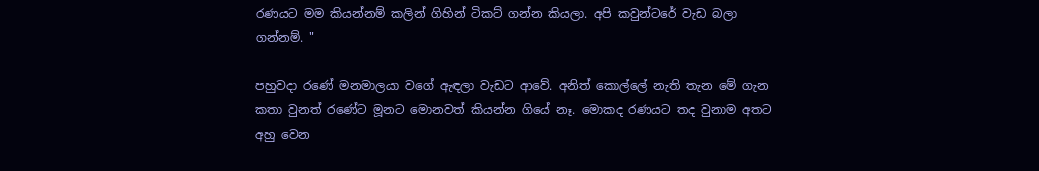රණයට මම කියන්නම් කලින් ගිහින් ටිකට් ගන්න කියලා. අපි කවුන්ටරේ වැඩ බලා ගන්නම්. "

පහුවදා රණේ මනමාලයා වගේ ඇඳලා වැඩට ආවේ. අනිත් කොල්ලේ නැති තැන මේ ගැන කතා වුනත් රණේට මූනට මොනවත් කියන්න ගියේ නෑ. මොකද රණයට තද වුනාම අතට අහු වෙන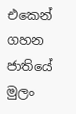එකෙන් ගහන ජාතියේ මුලං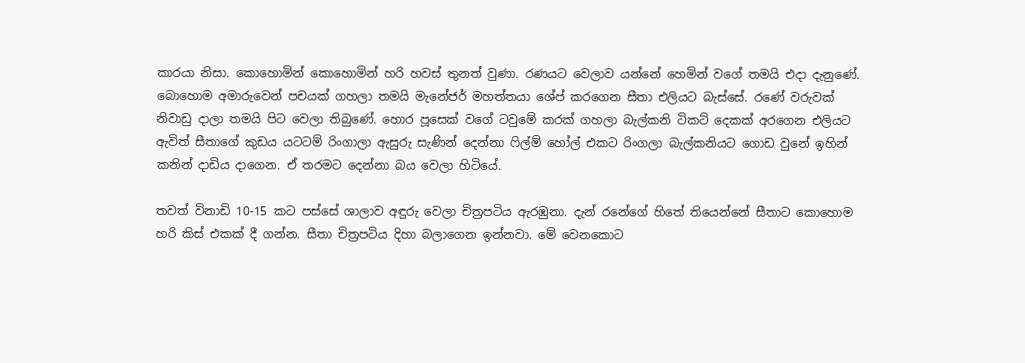කාරයා නිසා. කොහොමින් කොහොමින් හරි හවස් තුනත් වුණා. රණයට වෙලාව යන්නේ හෙමින් වගේ තමයි එදා දැනුණේ. බොහොම අමාරුවෙන් පචයක් ගහලා තමයි මැනේජර් මහත්තයා ශේප් කරගෙන සීතා එලියට බැස්සේ. රණේ වරුවක් නිවාඩු දාලා තමයි පිට වෙලා තිබුණේ. හොර පූසෙක් වගේ ටවුමේ කරක් ගහලා බැල්කනි ටිකට් දෙකක් අරගෙන එලියට ඇවිත් සීතාගේ කුඩය යටටම් රිංගාලා ඇසුරු සැණින් දෙන්නා ෆිල්ම් හෝල් එකට රිංගලා බැල්කනියට ගොඩ වුනේ ඉහින් කනින් දාඩිය දාගෙන. ඒ තරමට දෙන්නා බය වෙලා හිටියේ.

තවත් විනාඩි 10-15 කට පස්සේ ශාලාව අඳුරු වෙලා චිත්‍රපටිය ඇරඹුනා. දැන් රනේගේ හිතේ තියෙන්නේ සීතාට කොහොම හරි කිස් එකක් දී ගන්න. සීතා චිත්‍රපටිය දිහා බලාගෙන ඉන්නවා. මේ වෙනකොට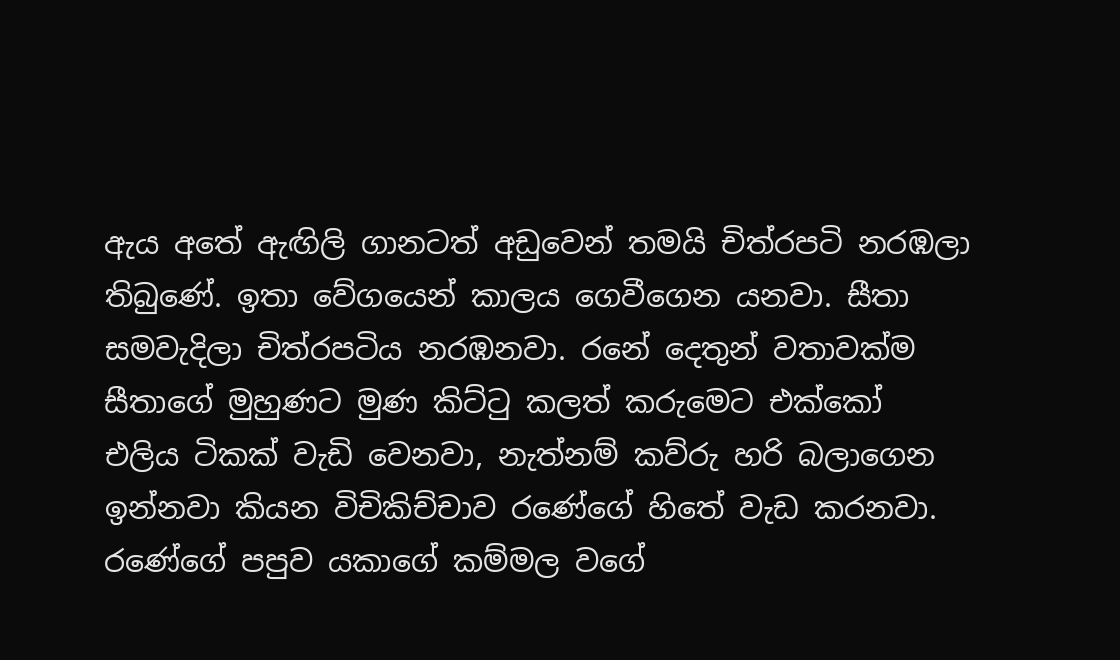ඇය අතේ ඇඟිලි ගානටත් අඩුවෙන් තමයි චිත්රපටි නරඹලා තිබුණේ. ඉතා වේගයෙන් කාලය ගෙවීගෙන යනවා. සීතා සමවැදිලා චිත්රපටිය නරඹනවා. රනේ දෙතුන් වතාවක්ම සීතාගේ මුහුණට මුණ කිට්ටු කලත් කරුමෙට එක්කෝ එලිය ටිකක් වැඩි වෙනවා, නැත්නම් කව්රු හරි බලාගෙන ඉන්නවා කියන විචිකිච්චාව රණේගේ හිතේ වැඩ කරනවා. රණේගේ පපුව යකාගේ කම්මල වගේ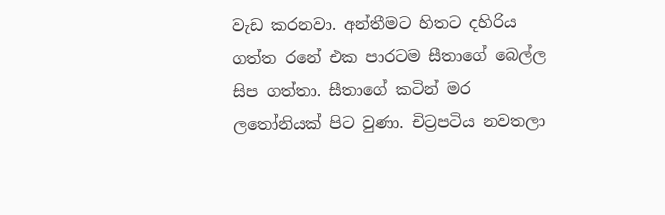වැඩ කරනවා. අන්තීමට හිතට දහිරිය ගත්ත රනේ එක පාරටම සීතාගේ බෙල්ල සිප ගත්තා. සීතාගේ කටින් මර ලතෝනියක් පිට වුණා. චිට්‍රපටිය නවතලා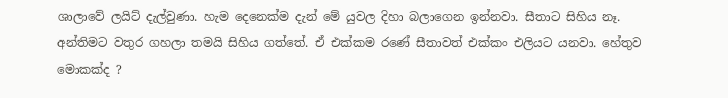ශාලාවේ ලයිට් දැල්වුණා. හැම දෙනෙක්ම දැන් මේ යුවල දිහා බලාගෙන ඉන්නවා. සීතාට සිහිය නෑ. අන්තිමට වතුර ගහලා තමයි සිහිය ගත්තේ. ඒ එක්කම රණේ සීතාවත් එක්කං එලියට යනවා. හේතුව මොකක්ද ?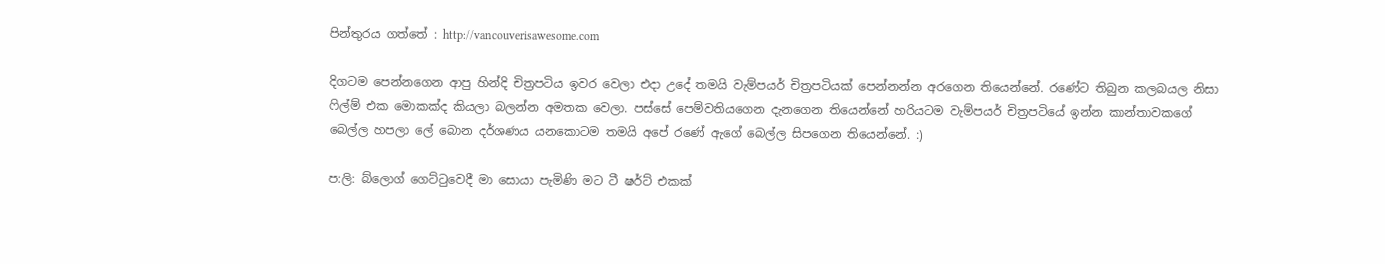පින්තුරය ගත්තේ : http://vancouverisawesome.com

දිගටම පෙන්නගෙන ආපු හින්දි චිත්‍රපටිය ඉවර වෙලා එදා උදේ තමයි වැම්පයර් චිත්‍රපටියක් පෙන්නන්න අරගෙන තියෙන්නේ. රණේට තිබුන කලබයල නිසා ෆිල්ම් එක මොකක්ද කියලා බලන්න අමතක වෙලා. පස්සේ පෙම්වතියගෙන දැනගෙන තියෙන්නේ හරියටම වැම්පයර් චිත්‍රපටියේ ඉන්න කාන්තාවකගේ බෙල්ල හපලා ලේ බොන දර්ශණය යනකොටම තමයි අපේ රණේ ඇගේ බෙල්ල සිපගෙන තියෙන්නේ. :)

ප:ලි: බ්ලොග් ගෙට්ටුවෙදී මා සොයා පැමිණි මට ටී ෂර්ට් එකක්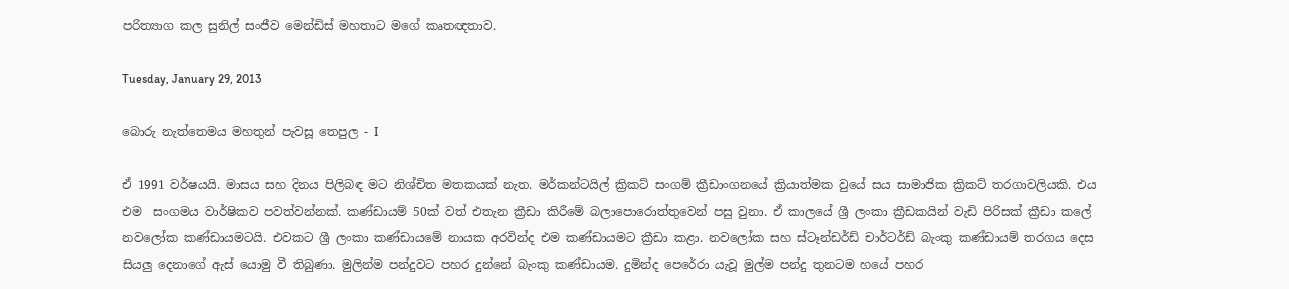පරිත්‍යාග කල සුනිල් සංජීව මෙන්ඩිස් මහතාට මගේ කෘතඥතාව.

Tuesday, January 29, 2013

බොරු නැත්තෙමය මහතුන් පැවසූ තෙපුල - I

ඒ 1991 වර්ෂයයි. මාසය සහ දිනය පිලිබඳ මට නිශ්චිත මතකයක් නැත. මර්කන්ටයිල් ක්‍රිකට් සංගම් ක්‍රීඩාංගනයේ ක්‍රියාත්මක වුයේ සය සාමාජික ක්‍රිකට් තරගාවලියකි. එය එම  සංගමය වාර්ෂිකව පවත්වන්නක්. කණ්ඩායම් 50ක් වත් එතැන ක්‍රීඩා කිරීමේ බලාපොරොත්තුවෙන් පසු වුනා. ඒ කාලයේ ශ්‍රී ලංකා ක්‍රීඩකයින් වැඩි පිරිසක් ක්‍රීඩා කලේ නවලෝක කණ්ඩායමටයි. එවකට ශ්‍රී ලංකා කණ්ඩායමේ නායක අරවින්ද එම කණ්ඩායමට ක්‍රීඩා කළා. නවලෝක සහ ස්ටෑන්ඩර්ඩ් චාර්ටර්ඩ් බැංකු කණ්ඩායම් තරගය දෙස සියලු දෙනාගේ ඇස් යොමු වී තිබුණා. මුලින්ම පන්දුවට පහර දුන්නේ බැංකු කණ්ඩායම. දුමින්ද පෙරේරා යැවූ මුල්ම පන්දු තුනටම හයේ පහර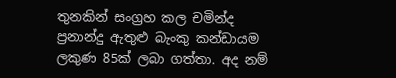තුනකින් සංග්‍රහ කල චමින්ද ප්‍රනාන්දු ඇතුළු බැංකු කන්ඩායම ලකුණ 85ක් ලබා ගත්තා. අද නම්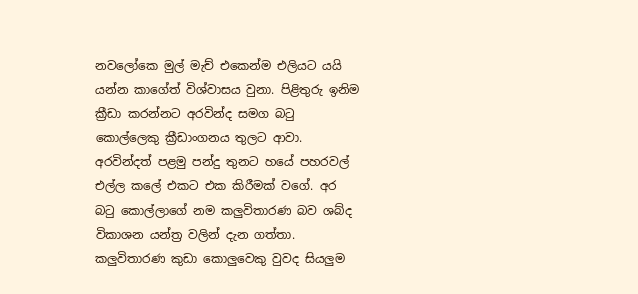නවලෝකෙ මුල් මැච් එකෙන්ම එලියට යයි යන්න කාගේත් විශ්වාසය වුනා. පිළිතුරු ඉනිම ක්‍රීඩා කරන්නට අරවින්ද සමග බටු කොල්ලෙකු ක්‍රීඩාංගනය තුලට ආවා. අරවින්දත් පළමු පන්දු තුනට හයේ පහරවල් එල්ල කලේ එකට එක කිරීමක් වගේ. අර බටු කොල්ලාගේ නම කලුවිතාරණ බව ශබ්ද විකාශන යන්ත්‍ර වලින් දැන ගත්තා. කලුවිතාරණ කුඩා කොලුවෙකු වුවද සියලුම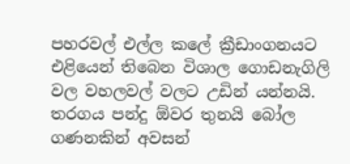පහරවල් එල්ල කලේ ක්‍රීඩාංගනයට එළියෙන් තිබෙන විශාල ගොඩනැගිලි වල වහලවල් වලට උඩින් යන්නයි. තරගය පන්දු ඕවර තුනයි බෝල ගණනකින් අවසන්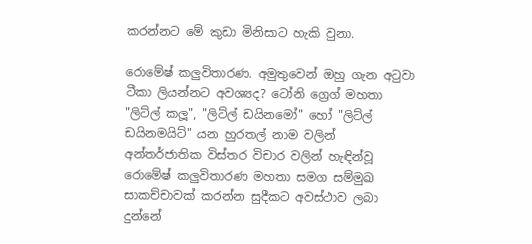කරන්නට මේ කුඩා මිනිසාට හැකි වුනා.

රොමේෂ් කලුවිතාරණ. අමුතුවෙන් ඔහු ගැන අටුවා ටීකා ලියන්නට අවශ්‍යද? ටෝනි ග්‍රෙග් මහතා  "ලිට්ල් කලූ", "ලිට්ල් ඩයිනමෝ" හෝ "ලිට්ල් ඩයිනමයිට්" යන හුරතල් නාම වලින් අන්තර්ජාතික විස්තර විචාර වලින් හැඳින්වූ රොමේෂ් කලුවිතාරණ මහතා සමග සම්මුඛ සාකච්චාවක් කරන්න සුදීකට අවස්ථාව ලබා දුන්නේ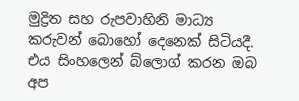මුද්‍රිත සහ රුපවාහිනි මාධ්‍ය කරුවන් බොහෝ දෙනෙක් සිටියදී. එය සිංහලෙන් බ්ලොග් කරන ඔබ අප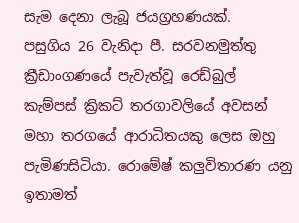සැම දෙනා ලැබූ ජයග්‍රහණයක්.   පසුගිය 26 වැනිදා පී. සරවනමුත්තු ක්‍රීඩාංගණයේ පැවැත්වූ රෙඩ්බුල් කැම්පස් ක්‍රිකට් තරගාවලියේ අවසන් මහා තරගයේ ආරාධිතයකු ලෙස ඔහු පැමිණසිටියා. රොමේෂ් කලුවිතාරණ යනු ඉතාමත්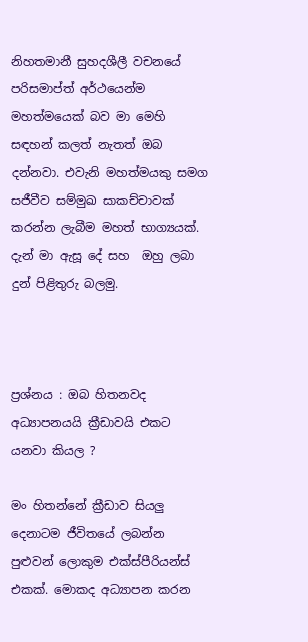නිහතමානී සුහදශීලී වචනයේ පරිසමාප්ත් අර්ථයෙන්ම මහත්මයෙක් බව මා මෙහි සඳහන් කලත් නැතත් ඔබ දන්නවා. එවැනි මහත්මයකු සමග සජීවීව සම්මුඛ සාකච්චාවක් කරන්න ලැබීම මහත් භාග්‍යයක්. දැන් මා ඇසූ දේ සහ  ඔහු ලබා දුන් පිළිතුරු බලමු.



ප්‍රශ්නය : ඔබ හිතනවද අධ්‍යාපනයයි ක්‍රීඩාවයි එකට යනවා කියල ?

මං හිතන්නේ ක්‍රීඩාව සියලු දෙනාටම ජීවිතයේ ලබන්න පුළුවන් ලොකුම එක්ස්පීරියන්ස් එකක්. මොකද අධ්‍යාපන කරන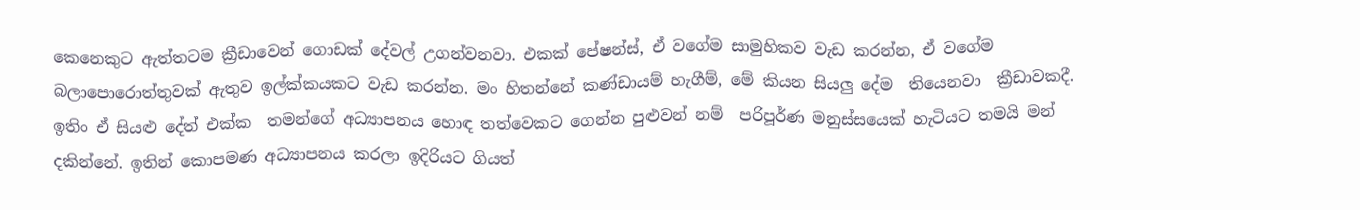කෙනෙකුට ඇත්තටම ක්‍රීඩාවෙන් ගොඩක් දේවල් උගන්වනවා. එකක් පේෂන්ස්, ඒ වගේම සාමුහිකව වැඩ කරන්න, ඒ වගේම බලාපොරොත්තුවක් ඇතුව ඉල්ක්කයකට වැඩ කරන්න. මං හිතන්නේ කණ්ඩායම් හැගීම්, මේ කියන සියලු දේම  තියෙනවා  ක්‍රීඩාවකදී.  ඉතිං ඒ සියළු දේත් එක්ක  තමන්ගේ අධ්‍යාපනය හොඳ තත්වෙකට ගෙන්න පුළුවන් නම්  පරිපූර්ණ මනුස්සයෙක් හැටියට තමයි මන් දකින්නේ. ඉතින් කොපමණ අධ්‍යාපනය කරලා ඉදිරියට ගියත්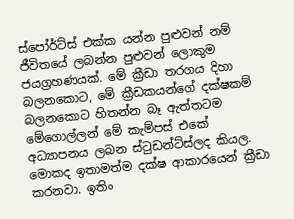ස්පෝර්ට්ස් එක්ක යන්න පුළුවන් නම් ජීවිතයේ ලබන්න පුළුවන් ලොකුම ජයග්‍රහණයක්. මේ ක්‍රීඩා තරගය දිහා බලනකොට, මේ ක්‍රීඩකයන්ගේ දක්ෂකම් බලනකොට හිතන්න බෑ ඇත්තටම මේගොල්ලන් මේ කැම්පස් එකේ අධ්‍යාපනය ලබන ස්ටුඩන්ට්ස්ලද කියල.  මොකද ඉතාමත්ම දක්ෂ ආකාරයෙන් ක්‍රීඩා කරනවා. ඉතිං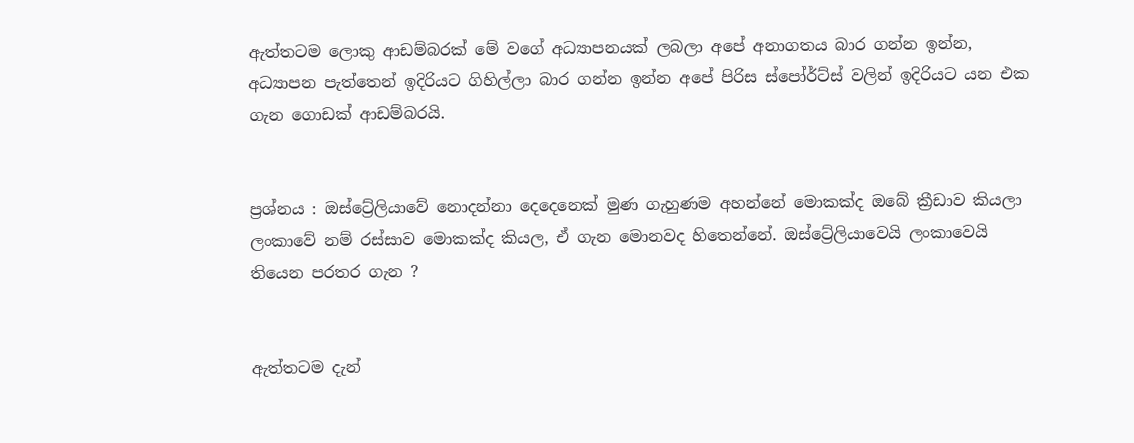ඇත්තටම ලොකු ආඩම්බරක් මේ වගේ අධ්‍යාපනයක් ලබලා අපේ අනාගතය බාර ගන්න ඉන්න, අධ්‍යාපන පැත්තෙන් ඉදිරියට ගිහිල්ලා බාර ගන්න ඉන්න අපේ පිරිස ස්පෝර්ට්ස් වලින් ඉදිරියට යන එක ගැන ගොඩක් ආඩම්බරයි.


ප්‍රශ්නය : ඔස්ට්‍රේලියාවේ නොදන්නා දෙදෙනෙක් මුණ ගැහුණම අහන්නේ මොකක්ද ඔබේ ක්‍රීඩාව කියලා ලංකාවේ නම් රස්සාව මොකක්ද කියල, ඒ ගැන මොනවද හිතෙන්නේ. ඔස්ට්‍රේලියාවෙයි ලංකාවෙයි තියෙන පරතර ගැන ?


ඇත්තටම දැන්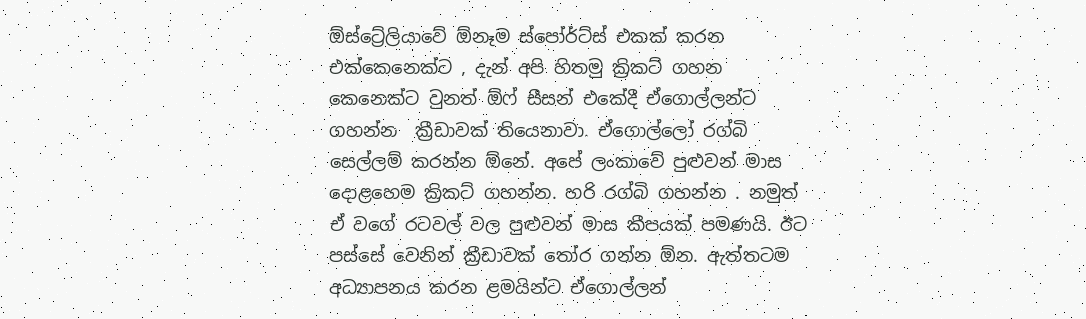ඕස්ට්‍රේලියාවේ ඕනෑම ස්පෝර්ට්ස් එකක් කරන එක්කෙනෙක්ට , දැන් අපි හිතමු ක්‍රිකට් ගහන කෙනෙක්ට වුනත් ඕෆ් සීසන් එකේදී ඒගොල්ලන්ට ගහන්න  ක්‍රීඩාවක් තියෙනාවා. ඒගොල්ලෝ රග්බි සෙල්ලම් කරන්න ඕනේ. අපේ ලංකාවේ පුළුවන් මාස දොළහෙම ක්‍රිකට් ගහන්න. හරි රග්බි ගහන්න . නමුත්  ඒ වගේ රටවල් වල පුළුවන් මාස කීපයක් පමණයි. ඊට පස්සේ වෙනින් ක්‍රීඩාවක් තෝර ගන්න ඕන. ඇත්තටම අධ්‍යාපනය කරන ළමයින්ට ඒගොල්ලන්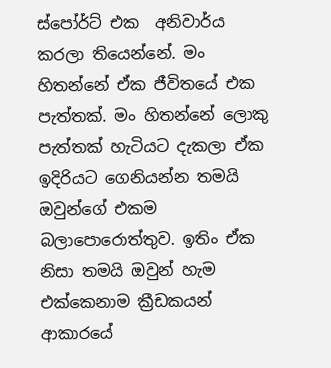ස්පෝර්ට් එක  අනිවාර්ය කරලා තියෙන්නේ. මං හිතන්නේ ඒක ජීවිතයේ එක පැත්තක්. මං හිතන්නේ ලොකු පැත්තක් හැටියට දැකලා ඒක ඉදිරියට ගෙනියන්න තමයි ඔවුන්ගේ එකම බලාපොරොත්තුව. ඉතිං ඒක නිසා තමයි ඔවුන් හැම එක්කෙනාම ක්‍රීඩකයන් ආකාරයේ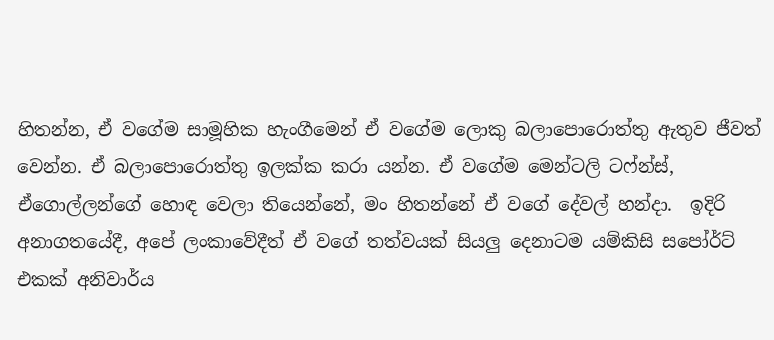හිතන්න, ඒ වගේම සාමූහික හැංගීමෙන් ඒ වගේම ලොකු බලාපොරොත්තු ඇතුව ජීවත් වෙන්න. ඒ බලාපොරොත්තු ඉලක්ක කරා යන්න. ඒ වගේම මෙන්ටලි ටෆ්න්ස්, ඒගොල්ලන්ගේ හොඳ වෙලා තියෙන්නේ, මං හිතන්නේ ඒ වගේ දේවල් හන්දා.  ඉදිරි අනාගතයේදී, අපේ ලංකාවේදීත් ඒ වගේ තත්වයක් සියලු දෙනාටම යම්කිසි සපෝර්ට් එකක් අනිවාර්ය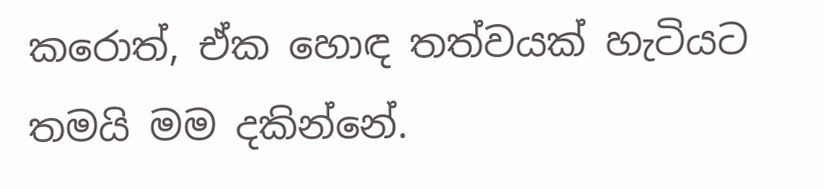කරොත්, ඒක හොඳ තත්වයක් හැටියට තමයි මම දකින්නේ.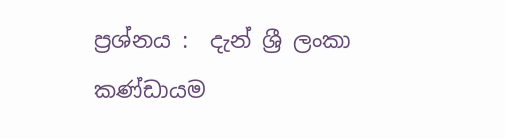ප්‍රශ්නය :  දැන් ශ්‍රී ලංකා කණ්ඩායම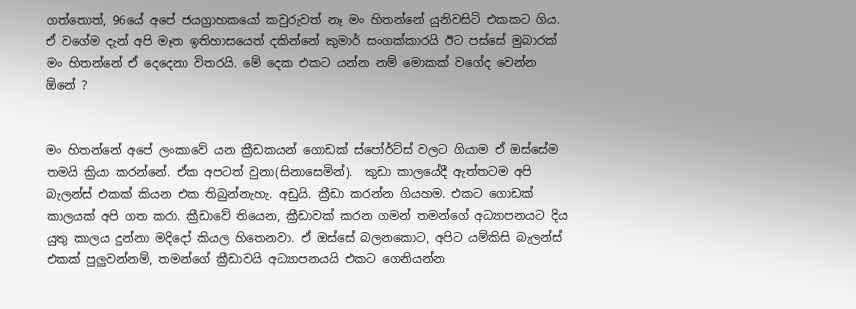ගත්තොත්, 96යේ අපේ ජයග්‍රාහකයෝ කවුරුවත් නෑ මං හිතන්නේ යුනිවසිටි එකකට ගිය. ඒ වගේම දැන් අපි මෑත ඉතිහාසයෙත් දකින්නේ කුමාර් සංගක්කාරයි ඊට පස්සේ මුබාරක් මං හිතන්නේ ඒ දෙදෙනා විතරයි. මේ දෙක එකට යන්න නම් මොකක් වගේද වෙන්න ඕනේ ?


මං හිතන්නේ අපේ ලංකාවේ යන ක්‍රීඩකයන් ගොඩක් ස්පෝර්ට්ස් වලට ගියාම ඒ ඔස්සේම තමයි ක්‍රියා කරන්නේ. ඒක අපටත් වුනා(සිනාසෙමින්).  කුඩා කාලයේදී ඇත්තටම අපි බැලන්ස් එකක් කියන එක තිබුන්නැහැ. අඩුයි. ක්‍රීඩා කරන්න ගියහම. එකට ගොඩක් කාලයක් අපි ගත කරා. ක්‍රීඩාවේ තියෙන, ක්‍රීඩාවක් කරන ගමන් තමන්ගේ අධ්‍යාපනයට දිය යුතු කාලය දුන්නා මදිදෝ කියල හිතෙනවා. ඒ ඔස්සේ බලනකොට, අපිට යම්කිසි බැලන්ස් එකක් පුලුවන්නම්, තමන්ගේ ක්‍රීඩාවයි අධ්‍යාපනයයි එකට ගෙනියන්න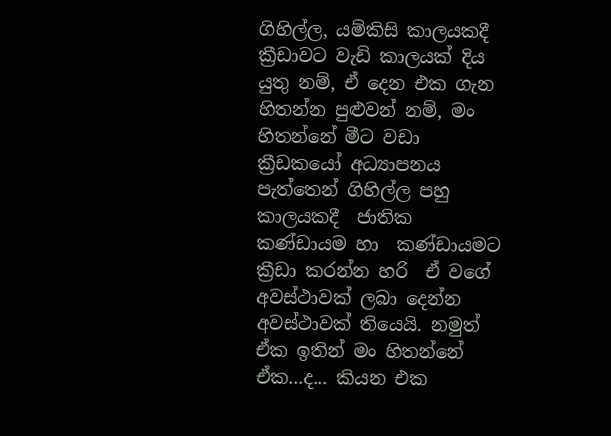ගිහිල්ල, යම්කිසි කාලයකදී ක්‍රීඩාවට වැඩි කාලයක් දිය යුතු නම්, ඒ දෙන එක ගැන හිතන්න පුළුවන් නම්, මං හිතන්නේ මීට වඩා ක්‍රීඩකයෝ අධ්‍යාපනය පැත්තෙන් ගිහිල්ල පහු කාලයකදී  ජාතික කණ්ඩායම හා  කණ්ඩායමට  ක්‍රීඩා කරන්න හරි  ඒ වගේ අවස්ථාවක් ලබා දෙන්න අවස්ථාවක් තියෙයි. නමුත් ඒක ඉතින් මං හිතන්නේ  ඒක...ද... කියන එක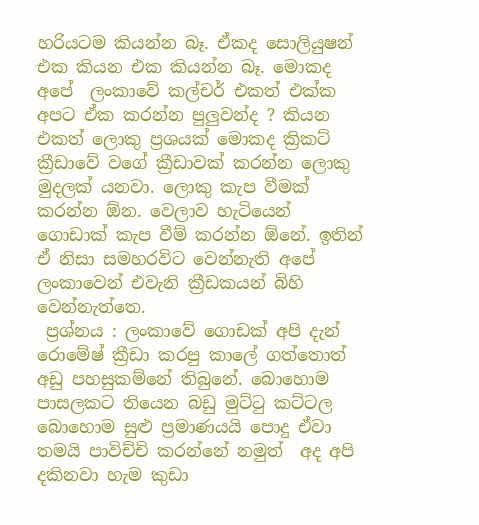හරියටම කියන්න බෑ. ඒකද සොලියුෂන් එක කියන එක කියන්න බෑ. මොකද අපේ  ලංකාවේ කල්චර් එකත් එක්ක අපට ඒක කරන්න පුලුවන්ද ? කියන එකත් ලොකු ප්‍රශයක් මොකද ක්‍රිකට් ක්‍රීඩාවේ වගේ ක්‍රීඩාවක් කරන්න ලොකු මුදලක් යනවා. ලොකු කැප වීමක් කරන්න ඕන. වෙලාව හැටියෙන් ගොඩාක් කැප වීම් කරන්න ඕනේ. ඉතින් ඒ නිසා සමහරවිට වෙන්නැති අපේ ලංකාවෙන් එවැනි ක්‍රීඩකයන් බිහි වෙන්නැත්තෙ.
 ප්‍රශ්නය : ලංකාවේ ගොඩක් අපි දැන් රොමේෂ් ක්‍රීඩා කරපු කාලේ ගත්තොත් අඩු පහසුකම්නේ තිබුනේ. බොහොම පාසලකට තියෙන බඩු මුට්ටු කට්ටල බොහොම සුළු ප්‍රමාණයයි පොදු ඒවා තමයි පාවිච්චි කරන්නේ නමුත්  අද අපි දකිනවා හැම කුඩා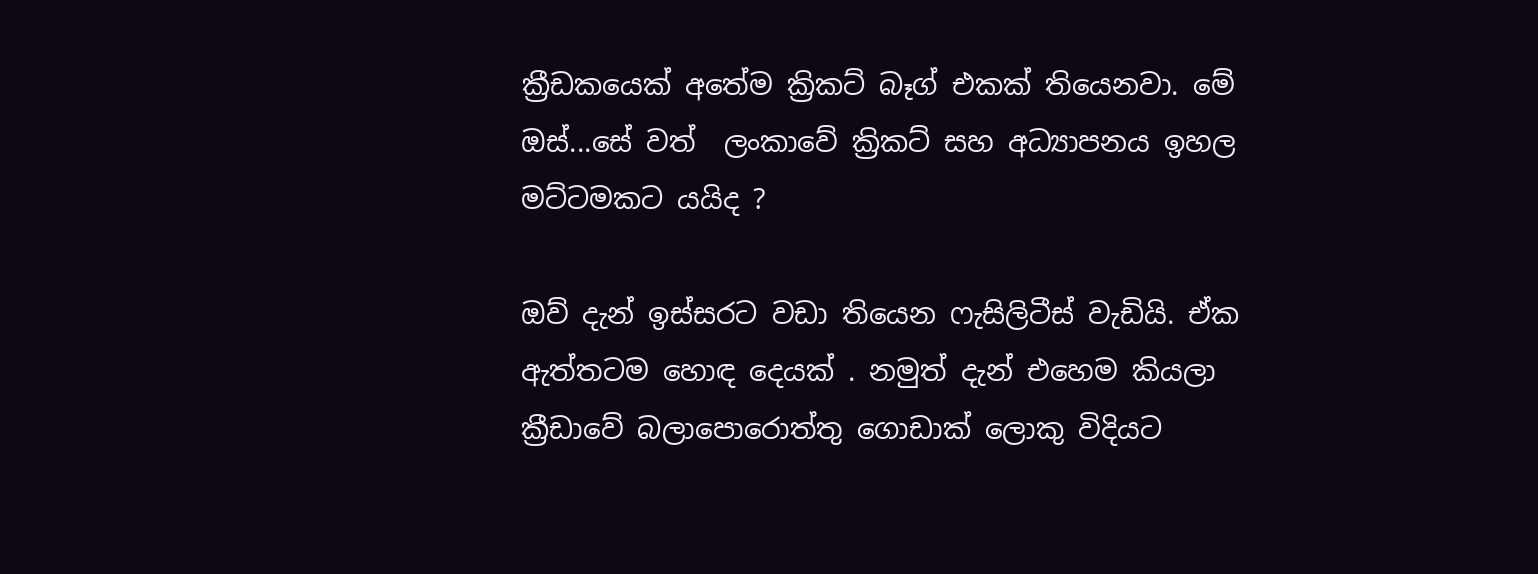ක්‍රීඩකයෙක් අතේම ක්‍රිකට් බෑග් එකක් තියෙනවා. මේ ඔස්...සේ වත්  ලංකාවේ ක්‍රිකට් සහ අධ්‍යාපනය ඉහල මට්ටමකට යයිද ?

ඔව් දැන් ඉස්සරට වඩා තියෙන ෆැසිලිටීස් වැඩියි. ඒක ඇත්තටම හොඳ දෙයක් . නමුත් දැන් එහෙම කියලා ක්‍රීඩාවේ බලාපොරොත්තු ගොඩාක් ලොකු විදියට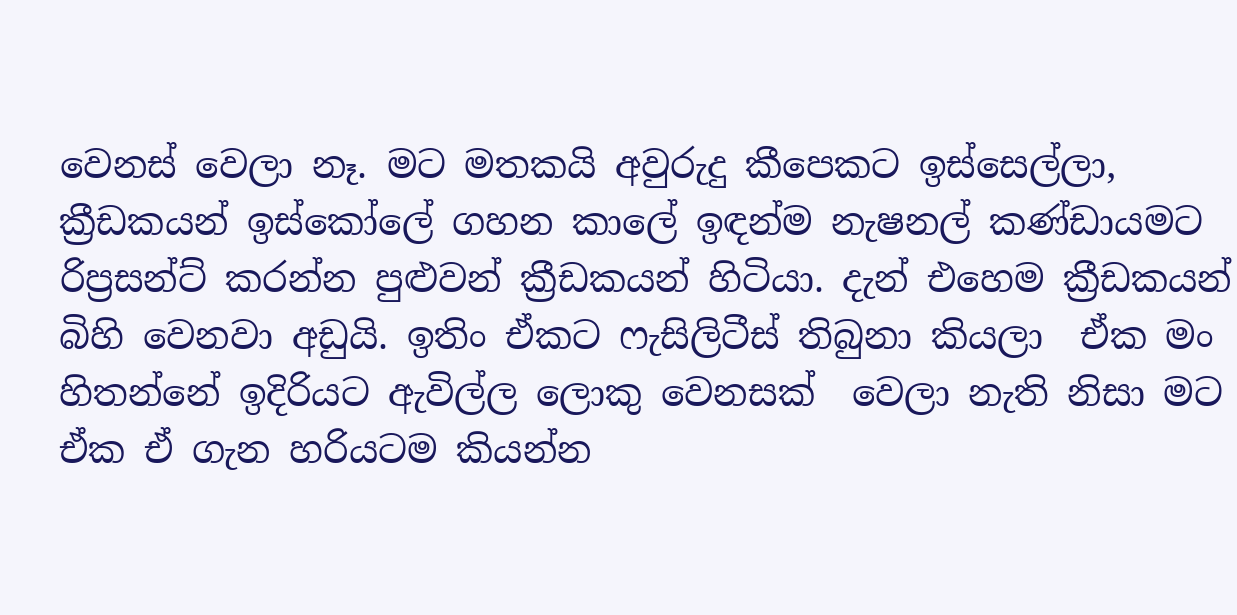වෙනස් වෙලා නෑ. මට මතකයි අවුරුදු කීපෙකට ඉස්සෙල්ලා, ක්‍රීඩකයන් ඉස්කෝලේ ගහන කාලේ ඉඳන්ම නැෂනල් කණ්ඩායමට රිප්‍රසන්ට් කරන්න පුළුවන් ක්‍රීඩකයන් හිටියා. දැන් එහෙම ක්‍රීඩකයන් බිහි වෙනවා අඩුයි. ඉතිං ඒකට ෆැසිලිටීස් තිබුනා කියලා  ඒක මං හිතන්නේ ඉදිරියට ඇවිල්ල ලොකු වෙනසක්  වෙලා නැති නිසා මට ඒක ඒ ගැන හරියටම කියන්න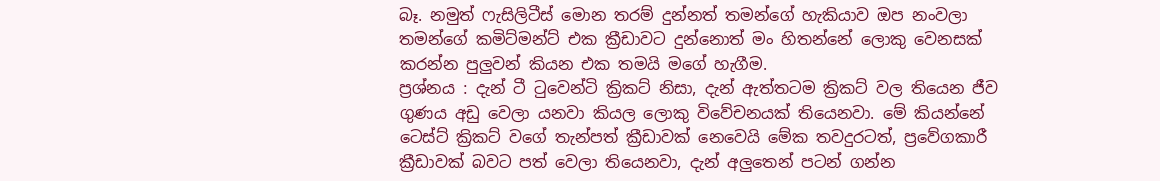බෑ. නමුත් ෆැසිලිටීස් මොන තරම් දුන්නත් තමන්ගේ හැකියාව ඔප නංවලා තමන්ගේ කමිට්මන්ට් එක ක්‍රීඩාවට දුන්නොත් මං හිතන්නේ ලොකු වෙනසක් කරන්න පුලුවන් කියන එක තමයි මගේ හැගීම.
ප්‍රශ්නය : දැන් ටී ටුවෙන්ටි ක්‍රිකට් නිසා, දැන් ඇත්තටම ක්‍රිකට් වල තියෙන ජීව ගුණය අඩු වෙලා යනවා කියල ලොකු විවේචනයක් තියෙනවා. මේ කියන්නේ  ටෙස්ට් ක්‍රිකට් වගේ තැන්පත් ක්‍රීඩාවක් නෙවෙයි මේක තවදුරටත්, ප්‍රවේගකාරී ක්‍රීඩාවක් බවට පත් වෙලා තියෙනවා, දැන් අලුතෙන් පටන් ගන්න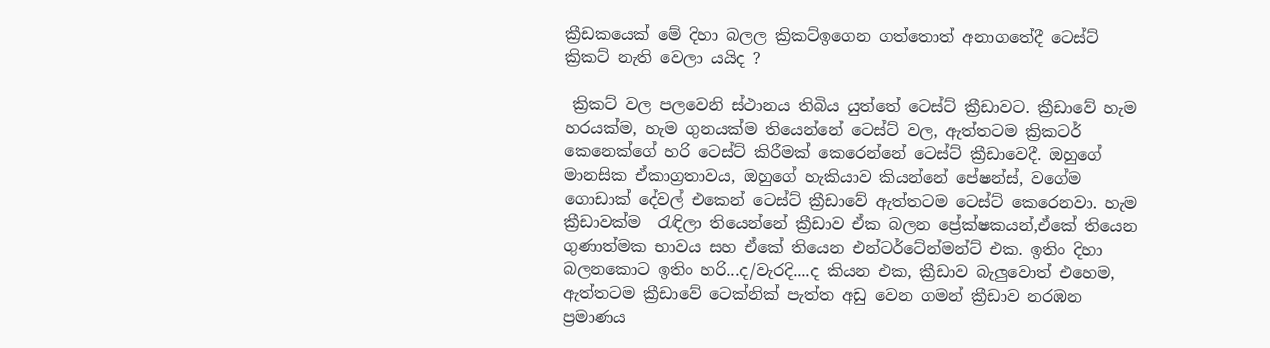ක්‍රීඩකයෙක් මේ දිහා බලල ක්‍රිකට්ඉගෙන ගත්තොත් අනාගතේදී ටෙස්ට් ක්‍රිකට් නැති වෙලා යයිද ?

 ක්‍රිකට් වල පලවෙනි ස්ථානය තිබිය යුත්තේ ටෙස්ට් ක්‍රීඩාවට. ක්‍රීඩාවේ හැම හරයක්ම, හැම ගුනයක්ම තියෙන්නේ ටෙස්ට් වල, ඇත්තටම ක්‍රිකටර් කෙනෙක්ගේ හරි ටෙස්ට් කිරීමක් කෙරෙන්නේ ටෙස්ට් ක්‍රීඩාවෙදී. ඔහුගේ මානසික ඒකාග්‍රතාවය, ඔහුගේ හැකියාව කියන්නේ පේෂන්ස්, වගේම ගොඩාක් දේවල් එකෙන් ටෙස්ට් ක්‍රීඩාවේ ඇත්තටම ටෙස්ට් කෙරෙනවා. හැම ක්‍රීඩාවක්ම  රැඳිලා තියෙන්නේ ක්‍රීඩාව ඒක බලන ප්‍රේක්ෂකයන්,ඒකේ තියෙන ගුණාත්මක භාවය සහ ඒකේ තියෙන එන්ටර්ටේන්මන්ට් එක. ඉතිං දිහා බලනකොට ඉතිං හරි...ද/වැරදි....ද කියන එක, ක්‍රීඩාව බැලුවොත් එහෙම, ඇත්තටම ක්‍රීඩාවේ ටෙක්නික් පැත්ත අඩු වෙන ගමන් ක්‍රීඩාව නරඹන  ප්‍රමාණය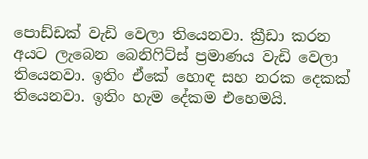පොඩ්ඩක් වැඩි වෙලා තියෙනවා. ක්‍රීඩා කරන අයට ලැබෙන බෙනිෆිට්ස් ප්‍රමාණය වැඩි වෙලා තියෙනවා. ඉතිං ඒකේ හොඳ සහ නරක දෙකක් තියෙනවා. ඉතිං හැම දේකම එහෙමයි.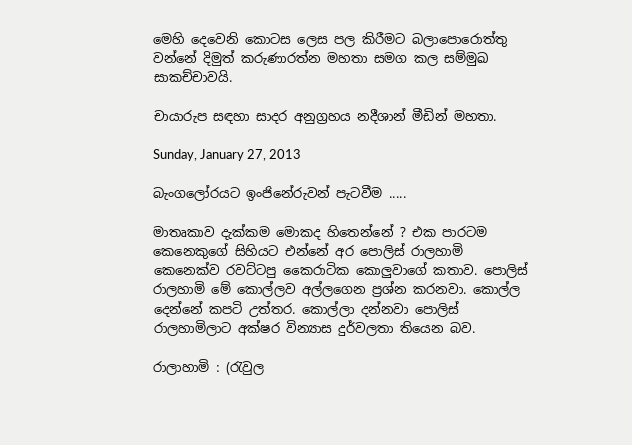මෙහි දෙවෙනි කොටස ලෙස පල කිරීමට බලාපොරොත්තු වන්නේ දිමුත් කරුණාරත්න මහතා සමග කල සම්මුඛ සාකච්චාවයි.

චායාරුප සඳහා සාදර අනුග්‍රහය නදීශාන් මීඩින් මහතා.

Sunday, January 27, 2013

බැංගලෝරයට ඉංජිනේරුවන් පැටවීම .....

මාතෘකාව දැක්කම මොකද හිතෙන්නේ ? එක පාරටම කෙනෙකුගේ සිහියට එන්නේ අර පොලිස් රාලහාමි කෙනෙක්ව රවට්ටපු කෛරාටික කොලුවාගේ කතාව. පොලිස් රාලහාමි මේ කොල්ලව අල්ලගෙන ප්‍රශ්න කරනවා. කොල්ල දෙන්නේ කපටි උත්තර. කොල්ලා දන්නවා පොලිස් රාලහාමිලාට අක්ෂර වින්‍යාස දුර්වලතා තියෙන බව.

රාලාහාමි : (රැවුල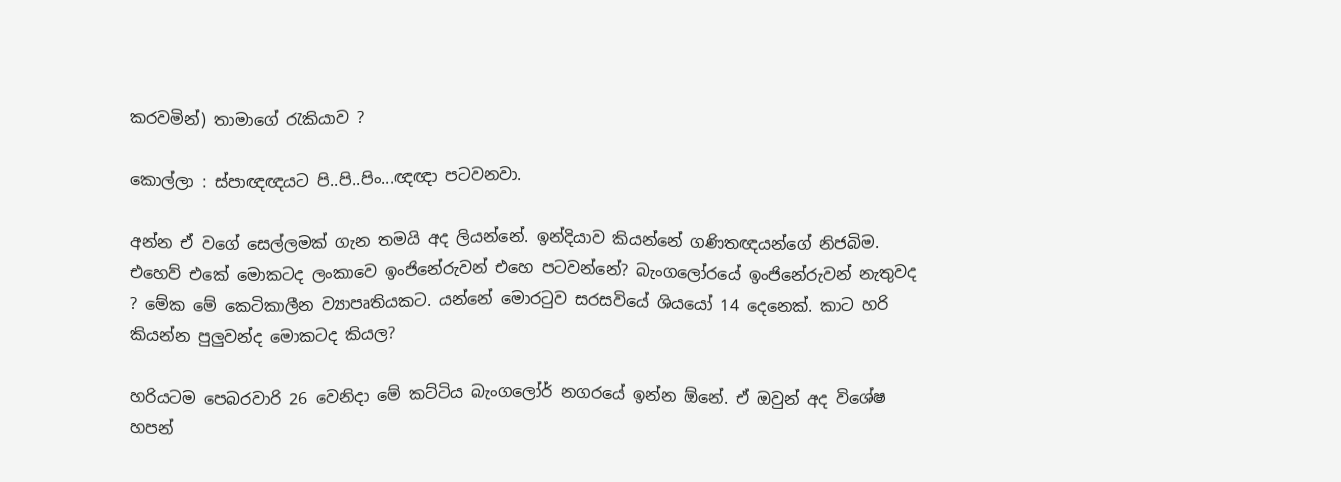කරවමින්) තාමාගේ රැකියාව ?

කොල්ලා : ස්පාඥඥයට පි..පි..පිං...ඥඥා පටවනවා.

අන්න ඒ වගේ සෙල්ලමක් ගැන තමයි අද ලියන්නේ. ඉන්දියාව කියන්නේ ගණිතඥයන්ගේ නිජබිම. එහෙව් එකේ මොකටද ලංකාවෙ ඉංජිනේරුවන් එහෙ පටවන්නේ? බැංගලෝරයේ ඉංජිනේරුවන් නැතුවද ? මේක මේ කෙටිකාලීන ව්‍යාපෘතියකට. යන්නේ මොරටුව සරසවියේ ශියයෝ 14 දෙනෙක්. කාට හරි කියන්න පුලුවන්ද මොකටද කියල?

හරියටම පෙබරවාරි 26 වෙනිදා මේ කට්ටිය බැංගලෝර් නගරයේ ඉන්න ඕනේ. ඒ ඔවුන් අද විශේෂ හපන්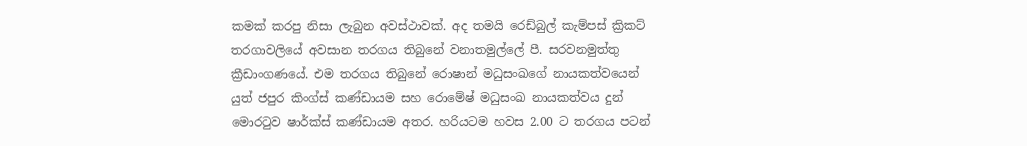කමක් කරපු නිසා ලැබුන අවස්ථාවක්. අද තමයි රෙඩ්බුල් කැම්පස් ක්‍රිකට් තරගාවලියේ අවසාන තරගය තිබුනේ වනාතමුල්ලේ පී. සරවනමුත්තු ක්‍රීඩාංගණයේ. එම තරගය තිබුනේ රොෂාන් මධුසංඛගේ නායකත්වයෙන් යුත් ජපුර කිංග්ස් කණ්ඩායම සහ රොමේෂ් මධුසංඛ නායකත්වය දුන් මොරටුව ෂාර්ක්ස් කණ්ඩායම අතර. හරියටම හවස 2.00 ට තරගය පටන්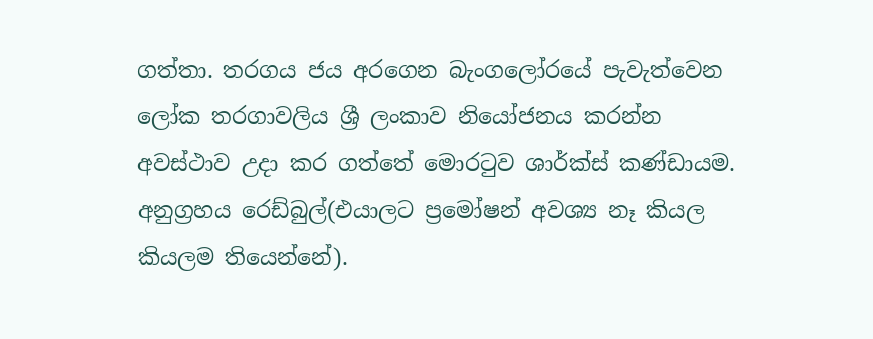ගත්තා. තරගය ජය අරගෙන බැංගලෝරයේ පැවැත්වෙන ලෝක තරගාවලිය ශ්‍රී ලංකාව නියෝජනය කරන්න අවස්ථාව උදා කර ගත්තේ මොරටුව ශාර්ක්ස් කණ්ඩායම. අනුග්‍රහය රෙඩ්බුල්(එයාලට ප්‍රමෝෂන් අවශ්‍ය නෑ කියල කියලම තියෙන්නේ).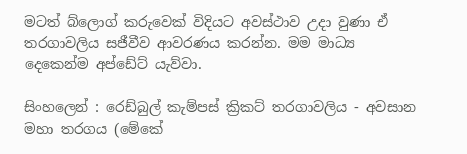මටත් බ්ලොග් කරුවෙක් විදියට අවස්ථාව උදා වුණා ඒ තරගාවලිය සජීවීව ආවරණය කරන්න. මම මාධ්‍ය දෙකෙන්ම අප්ඩේට් යැව්වා.

සිංහලෙන් : රෙඩ්බුල් කැම්පස් ක්‍රිකට් තරගාවලිය - අවසාන මහා තරගය (මේකේ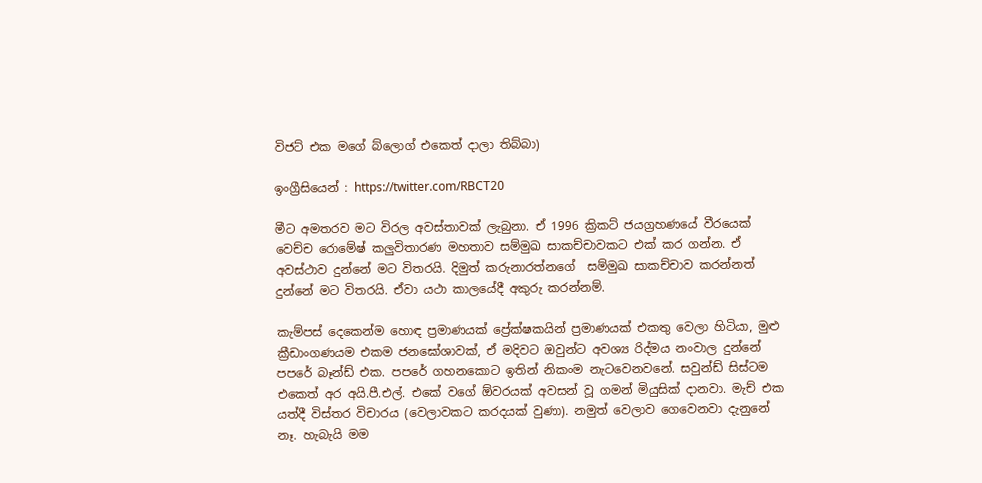විජට් එක මගේ බ්ලොග් එකෙත් දාලා තිබ්බා)

ඉංග්‍රීසියෙන් : https://twitter.com/RBCT20

මීට අමතරව මට විරල අවස්තාවක් ලැබුනා. ඒ 1996 ක්‍රිකට් ජයග්‍රහණයේ වීරයෙක් වෙච්ච රොමේෂ් කලුවිතාරණ මහතාව සම්මුඛ සාකච්චාවකට එක් කර ගන්න. ඒ අවස්ථාව දුන්නේ මට විතරයි. දිමුත් කරුනාරත්නගේ  සම්මුඛ සාකච්චාව කරන්නත් දුන්නේ මට විතරයි. ඒවා යථා කාලයේදී අකුරු කරන්නම්.

කැම්පස් දෙකෙන්ම හොඳ ප්‍රමාණයක් ප්‍රේක්ෂකයින් ප්‍රමාණයක් එකතු වෙලා හිටියා, මුළු ක්‍රීඩාංගණයම එකම ජනඝෝශාවක්, ඒ මදිවට ඔවුන්ට අවශ්‍ය රිද්මය නංවාල දුන්නේ පපරේ බෑන්ඩ් එක. පපරේ ගහනකොට ඉතින් නිකංම නැටවෙනවනේ. සවුන්ඩ් සිස්ටම එකෙත් අර අයි.පී.එල්. එකේ වගේ ඕවරයක් අවසන් වූ ගමන් මියුසික් දානවා. මැච් එක යත්දී විස්තර විචාරය (වෙලාවකට කරදයක් වුණා). නමුත් වෙලාව ගෙවෙනවා දැනුනේ නෑ. හැබැයි මම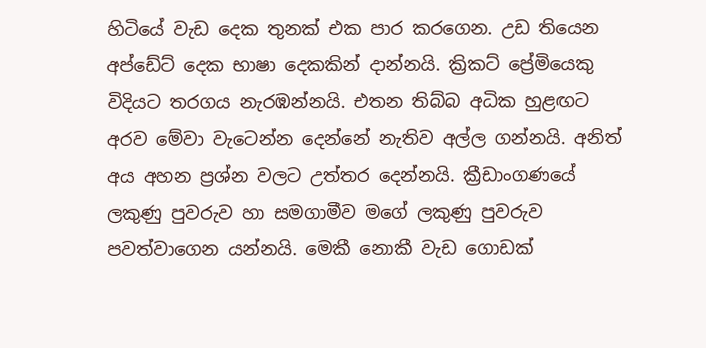හිටියේ වැඩ දෙක තුනක් එක පාර කරගෙන. උඩ තියෙන අප්ඩේට් දෙක භාෂා දෙකකින් දාන්නයි. ක්‍රිකට් ප්‍රේමියෙකු විදියට තරගය නැරඹන්නයි. එතන තිබ්බ අධික හුළඟට අරව මේවා වැටෙන්න දෙන්නේ නැතිව අල්ල ගන්නයි. අනිත් අය අහන ප්‍රශ්න වලට උත්තර දෙන්නයි. ක්‍රීඩාංගණයේ ලකුණු පුවරුව හා සමගාමීව මගේ ලකුණු පුවරුව පවත්වාගෙන යන්නයි. මෙකී නොකී වැඩ ගොඩක්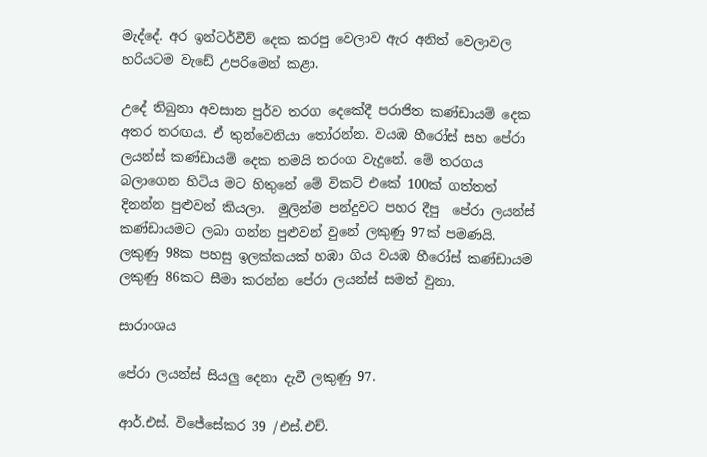මැද්දේ. අර ඉන්ටර්වීව් දෙක කරපු වෙලාව ඇර අනිත් වෙලාවල හරියටම වැඩේ උපරිමෙන් කළා.

උදේ තිබුනා අවසාන පුර්ව තරග දෙකේදී පරාජිත කණ්ඩායම් දෙක අතර තරඟය. ඒ තුන්වෙනියා තෝරන්න. වයඹ හීරෝස් සහ පේරා ලයන්ස් කණ්ඩායම් දෙක තමයි තරංග වැදුනේ. මේ තරගය බලාගෙන හිටිය මට හිතුනේ මේ විකට් එකේ 100ක් ගත්තත් දිනන්න පුළුවන් කියලා.  මුලින්ම පන්දුවට පහර දීපු  පේරා ලයන්ස් කණ්ඩායමට ලබා ගන්න පුළුවන් වුනේ ලකුණු 97ක් පමණයි. ලකුණු 98ක පහසු ඉලක්කයක් හඹා ගිය වයඹ හීරෝස් කණ්ඩායම ලකුණු 86කට සීමා කරන්න පේරා ලයන්ස් සමත් වුනා.

සාරාංශය

පේරා ලයන්ස් සියලු දෙනා දැවී ලකුණු 97.

ආර්.එස්. විජේසේකර 39 /එස්.එච්.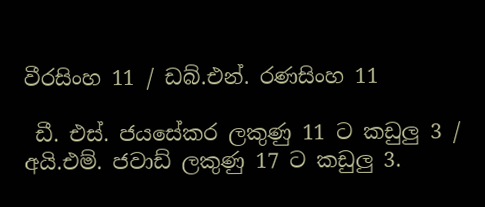වීරසිංහ 11 / ඩබ්.එන්. රණසිංහ 11

 ඩී. එස්. ජයසේකර ලකුණු 11 ට කඩුලු 3 / අයි.එම්. ජවාඩ් ලකුණු 17 ට කඩුලු 3.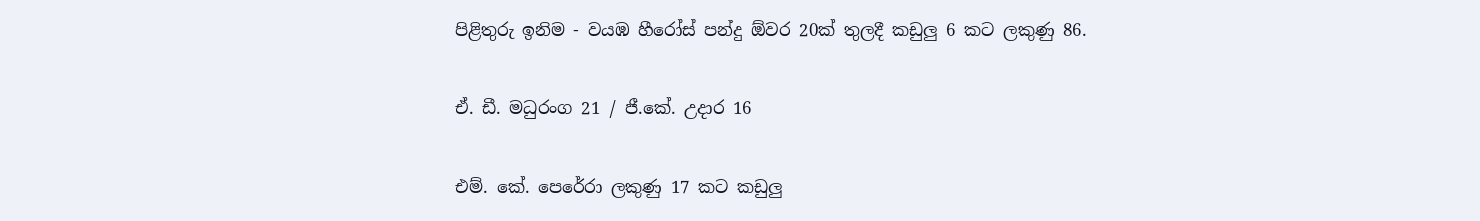පිළිතුරු ඉනිම - වයඹ හීරෝස් පන්දු ඕවර 20ක් තුලදී කඩුලු 6 කට ලකුණු 86.

ඒ. ඩී. මධුරංග 21 / ජී.කේ. උදාර 16

එම්. කේ. පෙරේරා ලකුණු 17 කට කඩුලු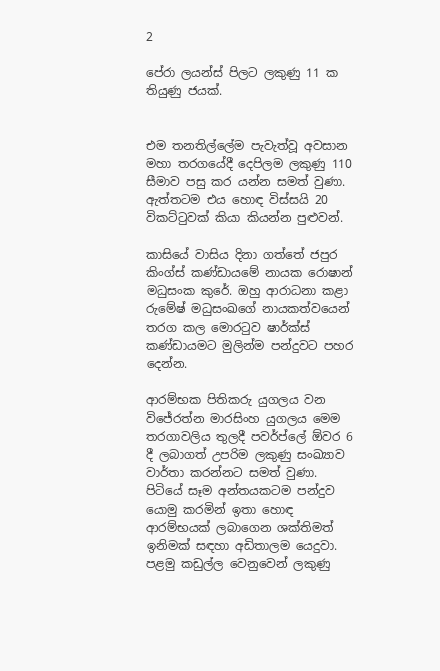2

පේරා ලයන්ස් පිලට ලකුණු 11 ක තියුණු ජයක්.


එම තනතිල්ලේම පැවැත්වූ අවසාන මහා තරගයේදී දෙපිලම ලකුණු 110 සීමාව පසු කර යන්න සමත් වුණා. ඇත්තටම එය හොඳ විස්සයි 20 විකට්ටුවක් කියා කියන්න පුළුවන්.

කාසියේ වාසිය දිනා ගත්තේ ජපුර කිංග්ස් කණ්ඩායමේ නායක රොෂාන් මධුසංක කුරේ. ඔහු ආරාධනා කළා රුමේෂ් මධුසංඛගේ නායකත්වයෙන් තරග කල මොරටුව ෂාර්ක්ස් කණ්ඩායමට මුලින්ම පන්දුවට පහර දෙන්න.

ආරම්භක පිතිකරු යුගලය වන විජේරත්න මාරසිංහ යුගලය මෙම තරගාවලිය තුලදී පවර්ප්ලේ ඕවර 6 දී ලබාගත් උපරිම ලකුණු සංඛ්‍යාව වාර්තා කරන්නට සමත් වුණා. පිටියේ සෑම අන්තයකටම පන්දුව යොමු කරමින් ඉතා හොඳ ආරම්භයක් ලබාගෙන ශක්තිමත් ඉනිමක් සඳහා අඩිතාලම යෙදුවා. පළමු කඩුල්ල වෙනුවෙන් ලකුණු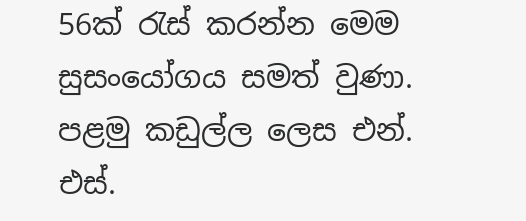56ක් රැස් කරන්න මෙම සුසංයෝගය සමත් වුණා. පළමු කඩුල්ල ලෙස එන්. එස්.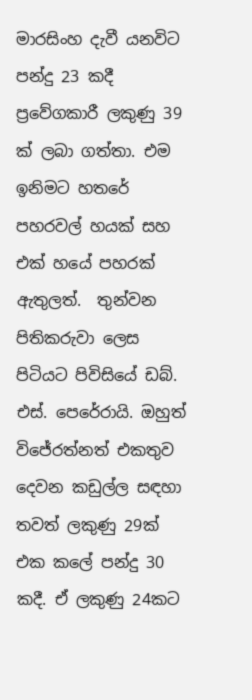මාරසිංහ දැවී යනවිට පන්දු 23 කදී ප්‍රවේගකාරී ලකුණු 39 ක් ලබා ගත්තා. එම ඉනිමට හතරේ පහරවල් හයක් සහ එක් හයේ පහරක් ඇතුලත්.  තුන්වන පිතිකරුවා ලෙස පිටියට පිවිසියේ ඩබ්. එස්. පෙරේරායි. ඔහුත් විජේරත්නත් එකතුව දෙවන කඩුල්ල සඳහා තවත් ලකුණු 29ක් එක කලේ පන්දු 30 කදී. ඒ ලකුණු 24කට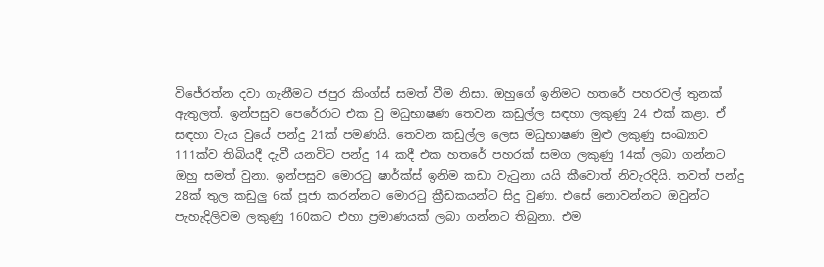විජේරත්න දවා ගැනීමට ජපුර කිංග්ස් සමත් වීම නිසා. ඔහුගේ ඉනිමට හතරේ පහරවල් තුනක් ඇතුලත්. ඉන්පසුව පෙරේරාට එක වු මධුභාෂණ තෙවන කඩුල්ල සඳහා ලකුණු 24 එක් කළා. ඒ සඳහා වැය වුයේ පන්දු 21ක් පමණයි. තෙවන කඩුල්ල ලෙස මධුභාෂණ මුළු ලකුණු සංඛ්‍යාව 111ක්ව තිබියදී දැවී යනවිට පන්දු 14 කදී එක හතරේ පහරක් සමග ලකුණු 14ක් ලබා ගන්නට ඔහු සමත් වුනා. ඉන්පසුව මොරටු ෂාර්ක්ස් ඉනිම කඩා වැටුනා යයි කීවොත් නිවැරදියි. තවත් පන්දු 28ක් තුල කඩුලු 6ක් පූජා කරන්නට මොරටු ක්‍රීඩකයන්ට සිදු වුණා. එසේ නොවන්නට ඔවුන්ට පැහැදිලිවම ලකුණු 160කට එහා ප්‍රමාණයක් ලබා ගන්නට තිබුනා. එම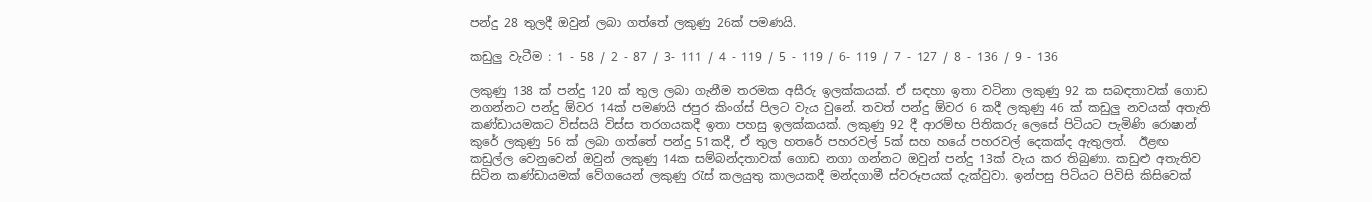පන්දු 28 තුලදී ඔවුන් ලබා ගත්තේ ලකුණු 26ක් පමණයි.

කඩුලු වැටීම : 1 - 58 / 2 - 87 / 3- 111 / 4 - 119 / 5 - 119 / 6- 119 / 7 - 127 / 8 - 136 / 9 - 136

ලකුණු 138 ක් පන්දු 120 ක් තුල ලබා ගැනීම තරමක අසීරු ඉලක්කයක්. ඒ සඳහා ඉතා වටිනා ලකුණු 92 ක සබඳතාවක් ගොඩ නගන්නට පන්දු ඕවර 14ක් පමණයි ජපුර කිංග්ස් පිලට වැය වුනේ. තවත් පන්දු ඕවර 6 කදී ලකුණු 46 ක් කඩුලු නවයක් අතැති කණ්ඩායමකට විස්සයි විස්ස තරගයකදී ඉතා පහසු ඉලක්කයක්. ලකුණු 92 දී ආරම්භ පිතිකරු ලෙසේ පිටියට පැමිණි රොෂාන් කුරේ ලකුණු 56 ක් ලබා ගත්තේ පන්දු 51කදී, ඒ තුල හතරේ පහරවල් 5ක් සහ හයේ පහරවල් දෙකක්ද ඇතුලත්.  ඊළඟ කඩුල්ල වෙනුවෙන් ඔවුන් ලකුණු 14ක සම්බන්දතාවක් ගොඩ නගා ගන්නට ඔවුන් පන්දු 13ක් වැය කර තිබුණා. කඩුළු අතැතිව සිටින කණ්ඩායමක් වේගයෙන් ලකුණු රැස් කලයුතු කාලයකදී මන්දගාමී ස්වරූපයක් දැක්වුවා. ඉන්පසු පිටියට පිවිසි කිසිවෙක්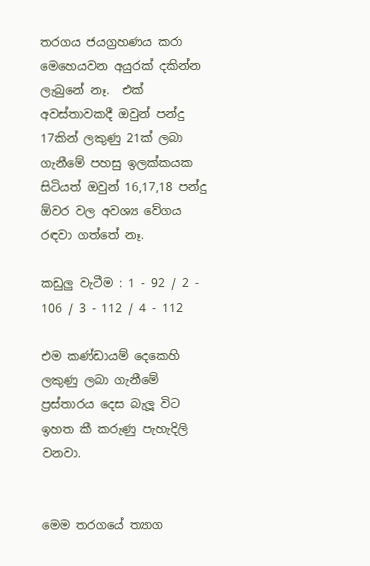තරගය ජයග්‍රහණය කරා මෙහෙයවන අයුරක් දකින්න ලැබුනේ නෑ.  එක් අවස්තාවකදී ඔවුන් පන්දු 17කින් ලකුණු 21ක් ලබා ගැනීමේ පහසු ඉලක්කයක සිටියත් ඔවුන් 16,17,18 පන්දු ඕවර වල අවශ්‍ය වේගය රඳවා ගත්තේ නෑ.

කඩුලු වැටීම : 1 - 92 / 2 - 106 / 3 - 112 / 4 - 112

එම කණ්ඩායම් දෙකෙහි ලකුණු ලබා ගැනීමේ ප්‍රස්තාරය දෙස බැලූ විට ඉහත කී කරුණු පැහැදිලි වනවා.


මෙම තරගයේ ත්‍යාග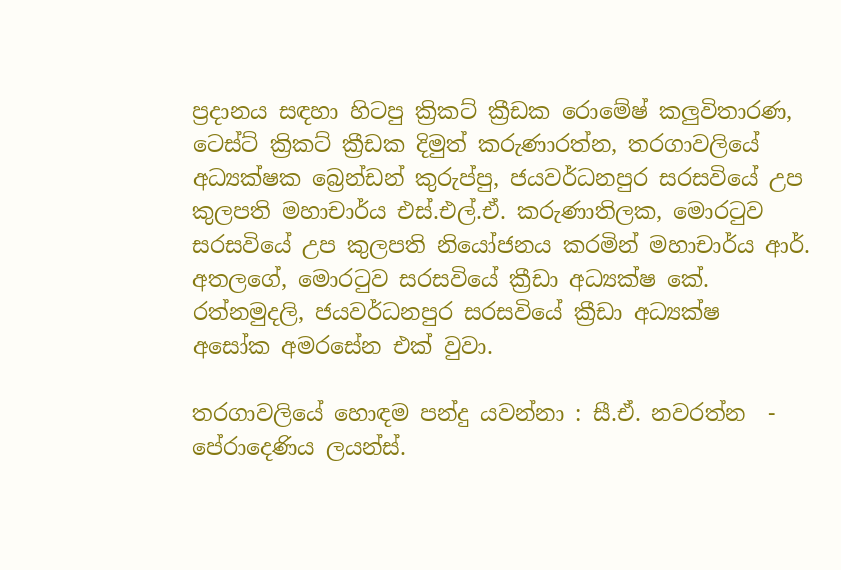ප්‍රදානය සඳහා හිටපු ක්‍රිකට් ක්‍රීඩක රොමේෂ් කලුවිතාරණ, ටෙස්ට් ක්‍රිකට් ක්‍රීඩක දිමුත් කරුණාරත්න, තරගාවලියේ අධ්‍යක්ෂක බ්‍රෙන්ඩන් කුරුප්පු, ජයවර්ධනපුර සරසවියේ උප කුලපති මහාචාර්ය එස්.එල්.ඒ. කරුණාතිලක, මොරටුව සරසවියේ උප කුලපති නියෝජනය කරමින් මහාචාර්ය ආර්. අතලගේ, මොරටුව සරසවියේ ක්‍රීඩා අධ්‍යක්ෂ කේ. රත්නමුදලි, ජයවර්ධනපුර සරසවියේ ක්‍රීඩා අධ්‍යක්ෂ  අසෝක අමරසේන එක් වුවා.

තරගාවලියේ හොඳම පන්දු යවන්නා : සී.ඒ. නවරත්න  - පේරාදෙණිය ලයන්ස්.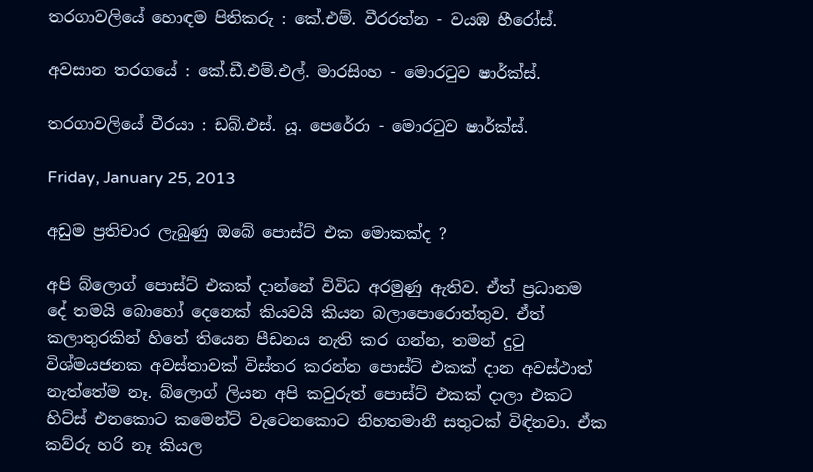තරගාවලියේ හොඳම පිතිකරු : කේ.එම්. වීරරත්න - වයඹ හීරෝස්.

අවසාන තරගයේ : කේ.ඩී.එම්.එල්. මාරසිංහ - මොරටුව ෂාර්ක්ස්.

තරගාවලියේ වීරයා : ඩබ්.එස්. යූ. පෙරේරා - මොරටුව ෂාර්ක්ස්.

Friday, January 25, 2013

අඩුම ප්‍රතිචාර ලැබුණු ඔබේ පොස්ට් එක මොකක්ද ?

අපි බ්ලොග් පොස්ට් එකක් දාන්නේ විවිධ අරමුණු ඇතිව. ඒත් ප්‍රධානම දේ තමයි බොහෝ දෙනෙක් කියවයි කියන බලාපොරොත්තුව. ඒත් කලාතුරකින් හිතේ තියෙන පීඩනය නැති කර ගන්න, තමන් දුටු විශ්මයජනක අවස්තාවක් විස්තර කරන්න පොස්ට් එකක් දාන අවස්ථාත් නැත්තේම නෑ. බ්ලොග් ලියන අපි කවුරුත් පොස්ට් එකක් දාලා එකට හිට්ස් එනකොට කමෙන්ට් වැටෙනකොට නිහතමානී සතුටක් විඳිනවා. ඒක කව්රු හරි නෑ කියල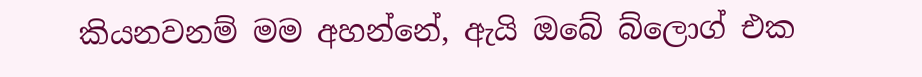කියනවනම් මම අහන්නේ, ඇයි ඔබේ බ්ලොග් එක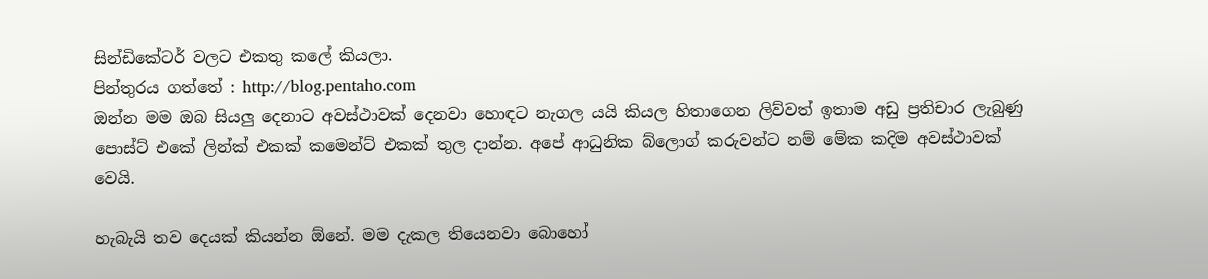සින්ඩිකේටර් වලට එකතු කලේ කියලා.
පින්තුරය ගත්තේ : http://blog.pentaho.com
ඔන්න මම ඔබ සියලු දෙනාට අවස්ථාවක් දෙනවා හොඳට නැගල යයි කියල හිතාගෙන ලිව්වත් ඉතාම අඩු ප්‍රතිචාර ලැබුණු පොස්ට් එකේ ලින්ක් එකක් කමෙන්ට් එකක් තුල දාන්න. අපේ ආධුනික බ්ලොග් කරුවන්ට නම් මේක කදිම අවස්ථාවක් වෙයි.

හැබැයි තව දෙයක් කියන්න ඕනේ. මම දැකල තියෙනවා බොහෝ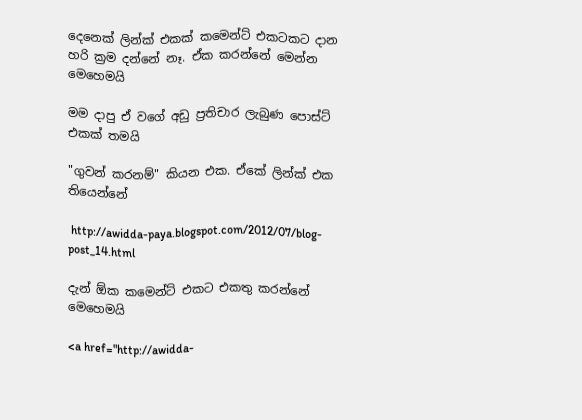දෙනෙක් ලින්ක් එකක් කමෙන්ට් එකටකට දාන හරි ක්‍රම දන්නේ නෑ. ඒක කරන්නේ මෙන්න මෙහෙමයි

මම දාපු ඒ වගේ අඩු ප්‍රතිචාර ලැබුණ පොස්ට් එකක් තමයි

"ගුවන් කරනම්" කියන එක. ඒකේ ලින්ක් එක තියෙන්නේ

 http://awidda-paya.blogspot.com/2012/07/blog-post_14.html

දැන් ඕක කමෙන්ට් එකට එකතු කරන්නේ මෙහෙමයි

<a href="http://awidda-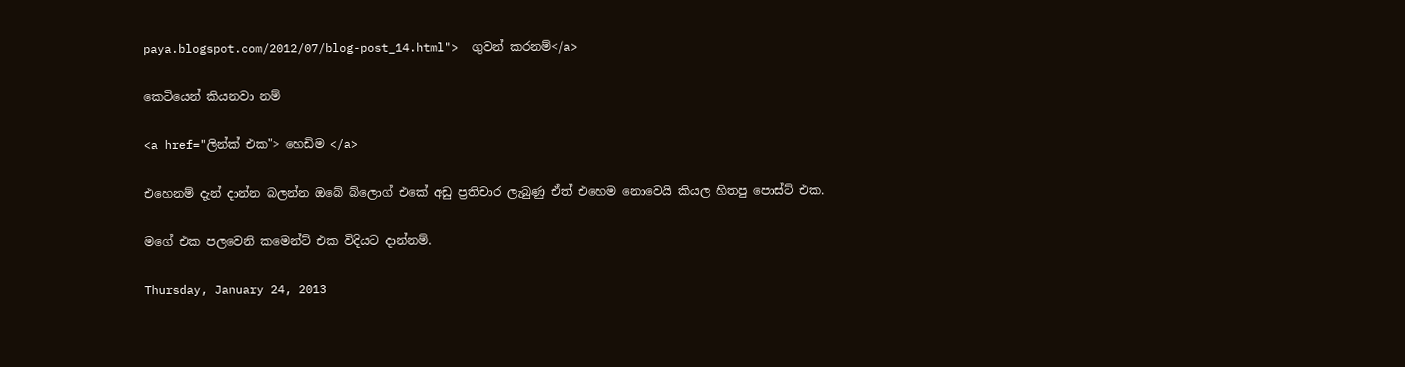paya.blogspot.com/2012/07/blog-post_14.html">  ගුවන් කරනම්</a>

කෙටියෙන් කියනවා නම්

<a href="ලින්ක් එක"> හෙඩිම </a>

එහෙනම් දැන් දාන්න බලන්න ඔබේ බ්ලොග් එකේ අඩු ප්‍රතිචාර ලැබුණු ඒත් එහෙම නොවෙයි කියල හිතපු පොස්ට් එක.

මගේ එක පලවෙනි කමෙන්ට් එක විදියට දාන්නම්.

Thursday, January 24, 2013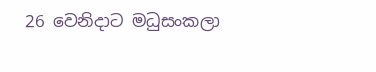26 වෙනිදාට මධුසංකලා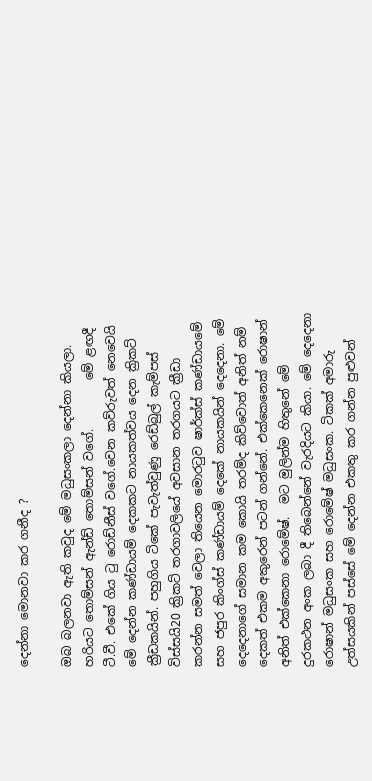දෙන්නා මොනවා කර ගනීද ?

ඔබ බලනවා ඇති කවුද මේ මධුසංකලා දෙන්නා කියලා. හරියට තොම්සන් ඇන්ඩ් තොම්සන් වගේ.        මේ ළඟදී ටී.වී. එකේ ගිය ටු රොඩ්නීස් වගේ.වෙන කව්රුවත් නෙවෙයි මේ දෙන්න කණ්ඩායම් දෙකකට නායකත්වය දෙන ක්‍රිකට් ක්‍රීඩකයින්. පහුගිය ටිකේ පැවැත්වුණු රෙඩ්බුල් කැම්පස් විස්සයි20 ක්‍රිකට් තරගාවලියේ අවසාන තරගයට ක්‍රීඩා කරන්න සමත් වෙලා තියෙන මොරටුව ෂාර්ක්ස් කණ්ඩායමේ සහ ජපුර කිංග්ස් කණ්ඩායම් දෙකේ නායකයින් දෙදෙනා. මේ දෙදෙනාගේ සමාන කම කොයි තරම්ද කිව්වොත් අනිත් නම් දෙකත් එකම අකුරෙන් පටන් ගන්නේ. එක්කෙනෙක් රොෂාන් අනිත් එක්කෙනා රොමේෂ්.  මට මුලින්ම හිතුනේ මේ දුරකථන අංක ලබා දී තිබෙන්නේ වැරදියට කියා. මේ දෙදෙනා රොෂාන් මධුසංක සහ රොමේෂ් මධුසංක. ටිකක් අමාරු උත්සයකින් පස්සේ මේ දෙන්න එකතු කර ගන්න පුළුවන්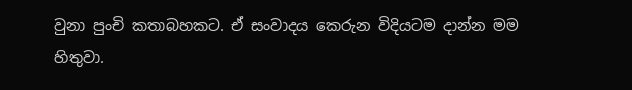වුනා පුංචි කතාබහකට. ඒ සංවාදය කෙරුන විදියටම දාන්න මම හිතුවා.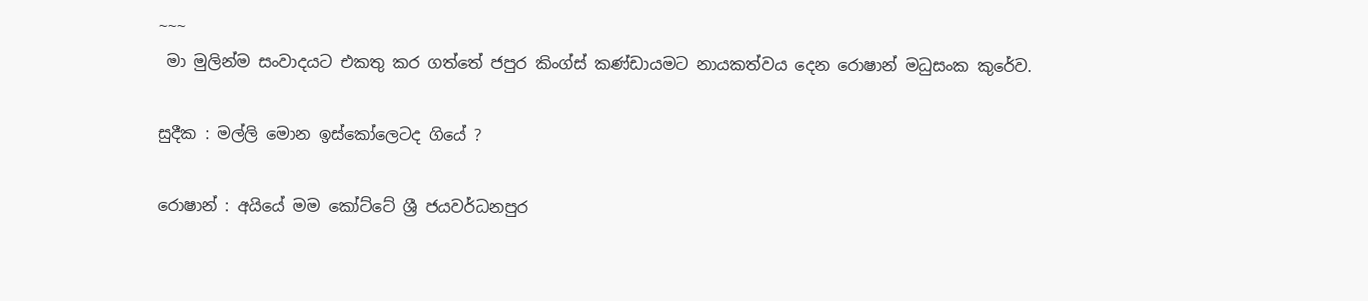~~~
 මා මුලින්ම සංවාදයට එකතු කර ගත්තේ ජපුර කිංග්ස් කණ්ඩායමට නායකත්වය දෙන රොෂාන් මධුසංක කුරේව.

සුදීක : මල්ලි මොන ඉස්කෝලෙටද ගියේ ?

රොෂාන් : අයියේ මම කෝට්ටේ ශ්‍රී ජයවර්ධනපුර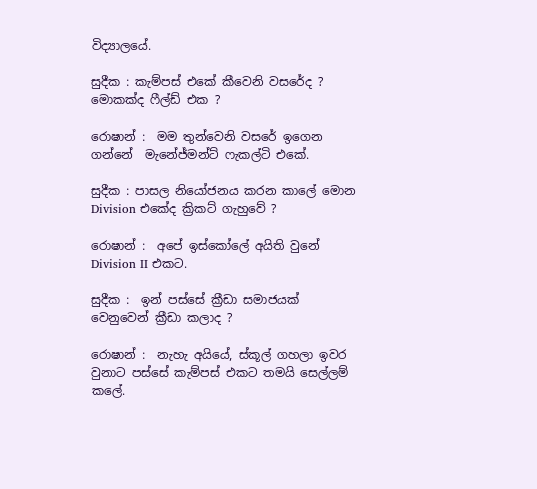විද්‍යාලයේ.

සුදීක : කැම්පස් එකේ කීවෙනි වසරේද ? මොකක්ද ෆීල්ඩ් එක ?

රොෂාන් :  මම තුන්වෙනි වසරේ ඉගෙන ගන්නේ  මැනේජ්මන්ට් ෆැකල්ටි එකේ.

සුදීක : පාසල නියෝජනය කරන කාලේ මොන Division එකේද ක්‍රිකට් ගැහුවේ ?

රොෂාන් :  අපේ ඉස්කෝලේ අයිති වුනේ Division II එකට.

සුදීක :  ඉන් පස්සේ ක්‍රීඩා සමාජයක් වෙනුවෙන් ක්‍රීඩා කලාද ?

රොෂාන් :  නැහැ අයියේ, ස්කූල් ගහලා ඉවර වුනාට පස්සේ කැම්පස් එකට තමයි සෙල්ලම් කලේ.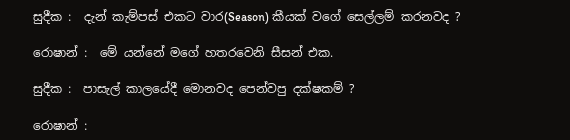සුදීක :  දැන් කැම්පස් එකට වාර(Season) කීයක් වගේ සෙල්ලම් කරනවද ?

රොෂාන් :  මේ යන්නේ මගේ හතරවෙනි සීසන් එක.

සුදීක :  පාසැල් කාලයේදී මොනවද පෙන්වපු දක්ෂකම් ?

රොෂාන් :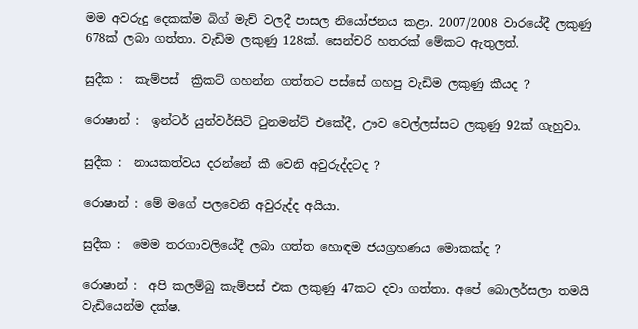මම අවරුදු දෙකක්ම බිග් මැච් වලදී පාසල නියෝජනය කළා. 2007/2008 වාරයේදී ලකුණු 678ක් ලබා ගත්තා. වැඩිම ලකුණු 128ක්. සෙන්චරි හතරක් මේකට ඇතුලත්.

සුදීක :  කැම්පස්  ක්‍රිකට් ගහන්න ගත්තට පස්සේ ගහපු වැඩිම ලකුණු කීයද ?

රොෂාන් :  ඉන්ටර් යුන්වර්සිටි ටුනමන්ට් එකේදී, ඌව වෙල්ලස්සට ලකුණු 92ක් ගැහුවා.

සුදීක :  නායකත්වය දරන්නේ කී වෙනි අවුරුද්දටද ?

රොෂාන් : මේ මගේ පලවෙනි අවුරුද්ද අයියා.

සුදීක :  මෙම තරගාවලියේදී ලබා ගත්ත හොඳම ජයග්‍රහණය මොකක්ද ?

රොෂාන් :  අපි කලම්බු කැම්පස් එක ලකුණු 47කට දවා ගත්තා. අපේ බොලර්සලා තමයි වැඩියෙන්ම දක්ෂ.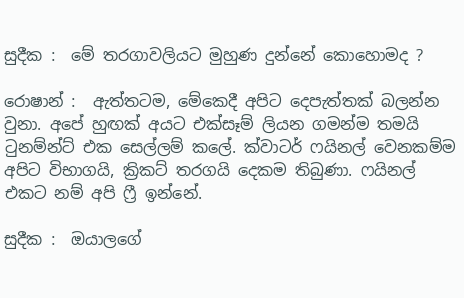සුදීක :  මේ තරගාවලියට මුහුණ දුන්නේ කොහොමද ?

රොෂාන් :  ඇත්තටම, මේකෙදී අපිට දෙපැත්තක් බලන්න වුනා. අපේ හුඟක් අයට එක්සෑම් ලියන ගමන්ම තමයි ටුනම්න්ට් එක සෙල්ලම් කලේ. ක්වාටර් ෆයිනල් වෙනකම්ම අපිට විභාගයි, ක්‍රිකට් තරගයි දෙකම තිබුණා. ෆයිනල් එකට නම් අපි ෆ්‍රී ඉන්නේ.

සුදීක :  ඔයාලගේ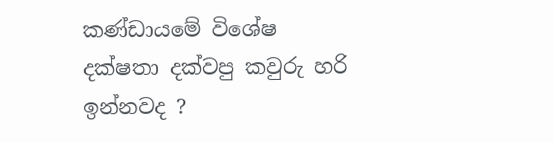කණ්ඩායමේ විශේෂ දක්ෂතා දක්වපු කවුරු හරි ඉන්නවද ?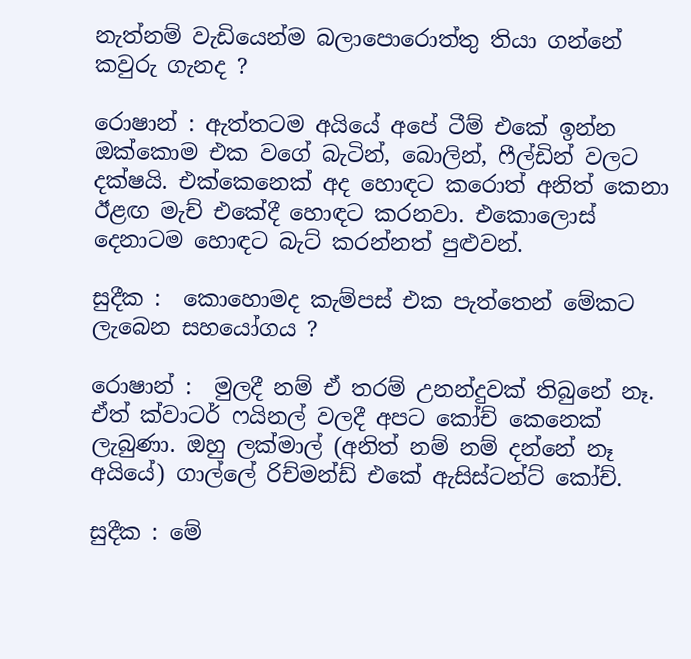නැත්නම් වැඩියෙන්ම බලාපොරොත්තු තියා ගන්නේ කවුරු ගැනද ?

රොෂාන් : ඇත්තටම අයියේ අපේ ටීම් එකේ ඉන්න ඔක්කොම එක වගේ බැටින්, බොලින්, ෆීල්ඩින් වලට දක්ෂයි. එක්කෙනෙක් අද හොඳට කරොත් අනිත් කෙනා ඊළඟ මැච් එකේදී හොඳට කරනවා. එකොලොස් දෙනාටම හොඳට බැට් කරන්නත් පුළුවන්.

සුදීක :  කොහොමද කැම්පස් එක පැත්තෙන් මේකට ලැබෙන සහයෝගය ?

රොෂාන් :  මුලදී නම් ඒ තරම් උනන්දුවක් තිබුනේ නෑ. ඒත් ක්වාටර් ෆයිනල් වලදී අපට කෝච් කෙනෙක් ලැබුණා. ඔහු ලක්මාල් (අනිත් නම් නම් දන්නේ නෑ අයියේ) ගාල්ලේ රිච්මන්ඩ් එකේ ඇසිස්ටන්ට් කෝච්.

සුදීක : මේ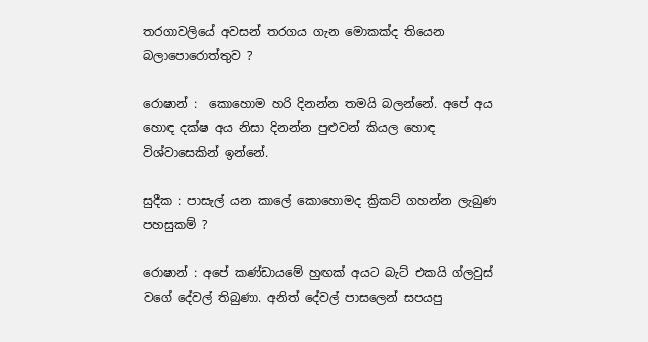තරගාවලියේ අවසන් තරගය ගැන මොකක්ද තියෙන බලාපොරොත්තුව ?

රොෂාන් :  කොහොම හරි දිනන්න තමයි බලන්නේ. අපේ අය හොඳ දක්ෂ අය නිසා දිනන්න පුළුවන් කියල හොඳ විශ්වාසෙකින් ඉන්නේ.

සුදීක : පාසැල් යන කාලේ කොහොමද ක්‍රිකට් ගහන්න ලැබුණ පහසුකම් ?

රොෂාන් : අපේ කණ්ඩායමේ හුඟක් අයට බැට් එකයි ග්ලවුස් වගේ දේවල් තිබුණා. අනිත් දේවල් පාසලෙන් සපයපු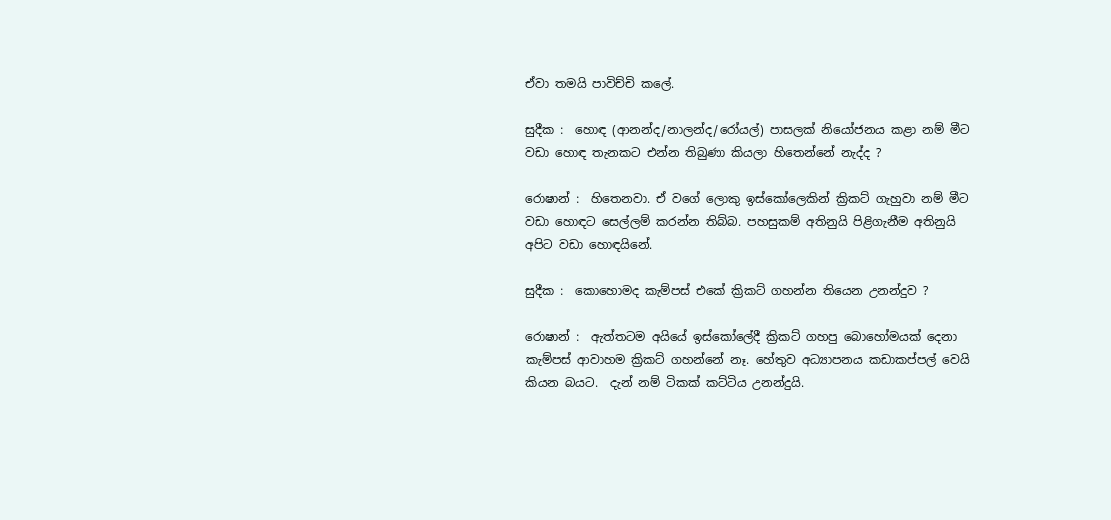ඒවා තමයි පාවිච්චි කලේ.

සුදීක :  හොඳ (ආනන්ද/නාලන්ද/රෝයල්) පාසලක් නියෝජනය කළා නම් මීට වඩා හොඳ තැනකට එන්න තිබුණා කියලා හිතෙන්නේ නැද්ද ?

රොෂාන් :  හිතෙනවා. ඒ වගේ ලොකු ඉස්කෝලෙකින් ක්‍රිකට් ගැහුවා නම් මීට වඩා හොඳට සෙල්ලම් කරන්න තිබ්බ. පහසුකම් අතිනුයි පිළිගැනීම අතිනුයි අපිට වඩා හොඳයිනේ.

සුදීක :  කොහොමද කැම්පස් එකේ ක්‍රිකට් ගහන්න තියෙන උනන්දුව ?

රොෂාන් :  ඇත්තටම අයියේ ඉස්කෝලේදී ක්‍රිකට් ගහපු බොහෝමයක් දෙනා කැම්පස් ආවාහම ක්‍රිකට් ගහන්නේ නෑ. හේතුව අධ්‍යාපනය කඩාකප්පල් වෙයි කියන බයට.  දැන් නම් ටිකක් කට්ටිය උනන්දුයි.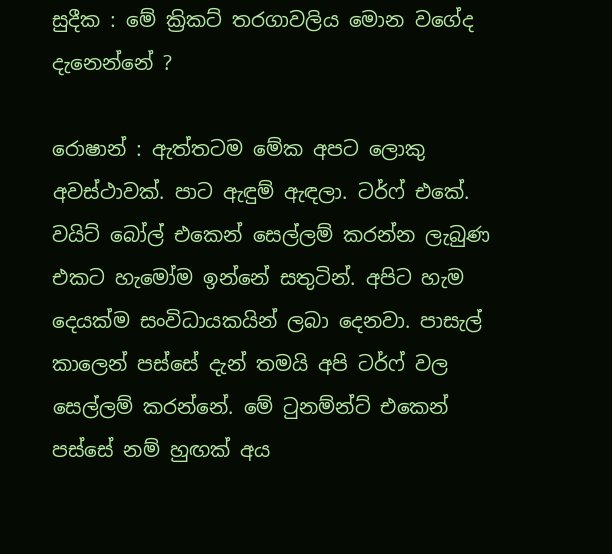සුදීක : මේ ක්‍රිකට් තරගාවලිය මොන වගේද දැනෙන්නේ ?

රොෂාන් : ඇත්තටම මේක අපට ලොකු අවස්ථාවක්. පාට ඇඳුම් ඇඳලා. ටර්ෆ් එකේ. වයිට් බෝල් එකෙන් සෙල්ලම් කරන්න ලැබුණ එකට හැමෝම ඉන්නේ සතුටින්. අපිට හැම දෙයක්ම සංවිධායකයින් ලබා දෙනවා. පාසැල් කාලෙන් පස්සේ දැන් තමයි අපි ටර්ෆ් වල සෙල්ලම් කරන්නේ. මේ ටුනම්න්ට් එකෙන් පස්සේ නම් හුඟක් අය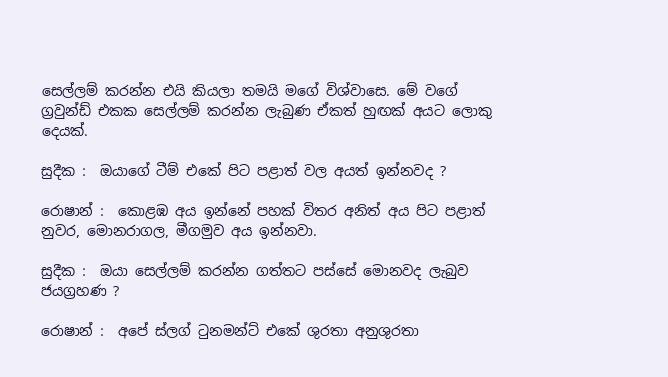සෙල්ලම් කරන්න එයි කියලා තමයි මගේ විශ්වාසෙ. මේ වගේ ග්‍රවුන්ඩ් එකක සෙල්ලම් කරන්න ලැබුණ ඒකත් හුඟක් අයට ලොකු දෙයක්.

සුදීක :  ඔයාගේ ටීම් එකේ පිට පළාත් වල අයත් ඉන්නවද ?

රොෂාන් :  කොළඹ අය ඉන්නේ පහක් විතර අනිත් අය පිට පළාත් නුවර, මොනරාගල, මීගමුව අය ඉන්නවා.

සුදීක :  ඔයා සෙල්ලම් කරන්න ගත්තට පස්සේ මොනවද ලැබුව ජයග්‍රහණ ?

රොෂාන් :  අපේ ස්ලග් ටුනමන්ට් එකේ ශුරතා අනුශුරතා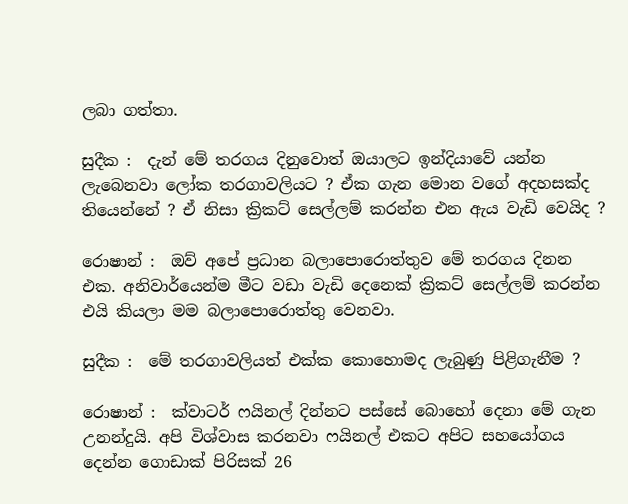ලබා ගත්තා.

සුදීක :  දැන් මේ තරගය දිනුවොත් ඔයාලට ඉන්දියාවේ යන්න ලැබෙනවා ලෝක තරගාවලියට ? ඒක ගැන මොන වගේ අදහසක්ද තියෙන්නේ ? ඒ නිසා ක්‍රිකට් සෙල්ලම් කරන්න එන ඇය වැඩි වෙයිද ?

රොෂාන් :  ඔව් අපේ ප්‍රධාන බලාපොරොත්තුව මේ තරගය දිනන එක. අනිවාර්යෙන්ම මීට වඩා වැඩි දෙනෙක් ක්‍රිකට් සෙල්ලම් කරන්න එයි කියලා මම බලාපොරොත්තු වෙනවා.

සුදීක :  මේ තරගාවලියත් එක්ක කොහොමද ලැබුණු පිළිගැනීම ?

රොෂාන් :  ක්වාටර් ෆයිනල් දින්නට පස්සේ බොහෝ දෙනා මේ ගැන උනන්දුයි. අපි විශ්වාස කරනවා ෆයිනල් එකට අපිට සහයෝගය දෙන්න ගොඩාක් පිරිසක් 26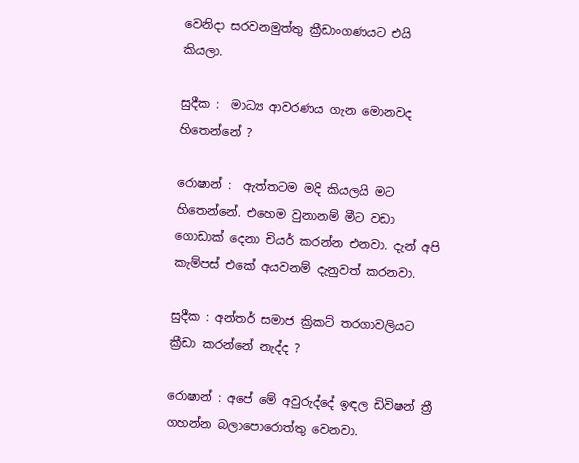වෙනිදා සරවනමුත්තු ක්‍රීඩාංගණයට එයි කියලා.

සුදීක :  මාධ්‍ය ආවරණය ගැන මොනවද හිතෙන්නේ ?

රොෂාන් :  ඇත්තටම මදි කියලයි මට හිතෙන්නේ. එහෙම වුනානම් මීට වඩා ගොඩාක් දෙනා චියර් කරන්න එනවා. දැන් අපි කැම්පස් එකේ අයවනම් දැනුවත් කරනවා.

සුදීක : අන්තර් සමාජ ක්‍රිකට් තරගාවලියට ක්‍රීඩා කරන්නේ නැද්ද ?

රොෂාන් : අපේ මේ අවුරුද්දේ ඉඳල ඩිවිෂන් ත්‍රී ගහන්න බලාපොරොත්තු වෙනවා.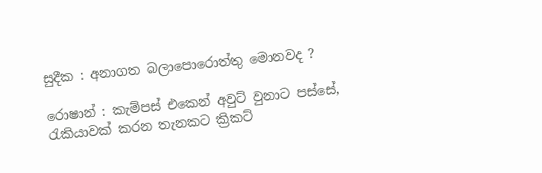සුදීක : අනාගත බලාපොරොත්තු මොනවද ?

රොෂාන් : කැම්පස් එකෙන් අවුට් වුනාට පස්සේ, රැකියාවක් කරන තැනකට ක්‍රිකට්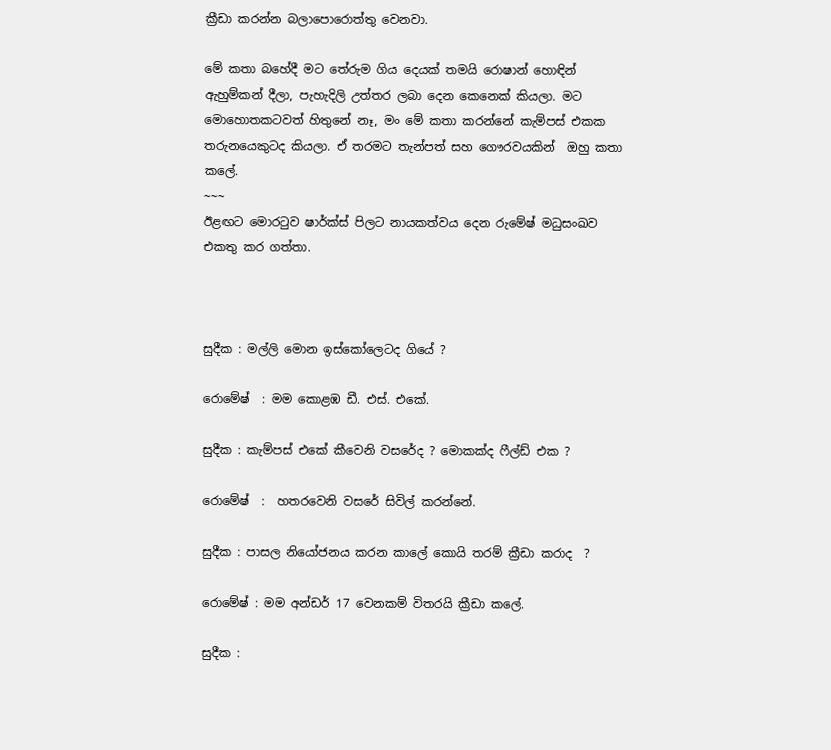ක්‍රීඩා කරන්න බලාපොරොත්තු වෙනවා.

මේ කතා බහේදී මට තේරුම ගිය දෙයක් තමයි රොෂාන් හොඳින් ඇහුම්කන් දීලා, පැහැදිලි උත්තර ලබා දෙන කෙනෙක් කියලා. මට මොහොතකටවත් හිතුනේ නෑ, මං මේ කතා කරන්නේ කැම්පස් එකක තරුනයෙකුටද කියලා. ඒ තරමට තැන්පත් සහ ගෞරවයකින්  ඔහු කතා කලේ.
~~~
ඊළඟට මොරටුව ෂාර්ක්ස් පිලට නායකත්වය දෙන රුමේෂ් මධුසංඛව එකතු කර ගත්තා.



සුදීක : මල්ලි මොන ඉස්කෝලෙටද ගියේ ?

රොමේෂ්  : මම කොළඹ ඩී. එස්. එකේ.

සුදීක : කැම්පස් එකේ කීවෙනි වසරේද ? මොකක්ද ෆීල්ඩ් එක ?

රොමේෂ්  :  හතරවෙනි වසරේ සිවිල් කරන්නේ.

සුදීක : පාසල නියෝජනය කරන කාලේ කොයි තරම් ක්‍රීඩා කරාද  ?

රොමේෂ් : මම අන්ඩර් 17 වෙනකම් විතරයි ක්‍රීඩා කලේ.

සුදීක :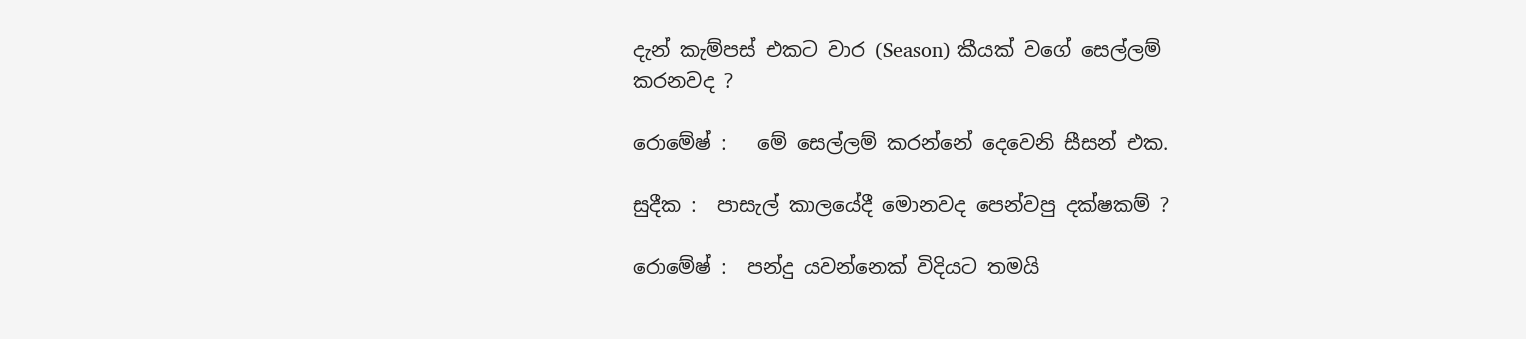දැන් කැම්පස් එකට වාර (Season) කීයක් වගේ සෙල්ලම් කරනවද ?

රොමේෂ් :   මේ සෙල්ලම් කරන්නේ දෙවෙනි සීසන් එක.

සුදීක :  පාසැල් කාලයේදී මොනවද පෙන්වපු දක්ෂකම් ?

රොමේෂ් :  පන්දු යවන්නෙක් විදියට තමයි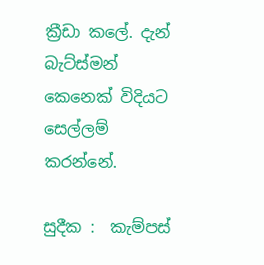ක්‍රීඩා කලේ. දැන් බැට්ස්මන් කෙනෙක් විදියට සෙල්ලම් කරන්නේ.

සුදීක :  කැම්පස්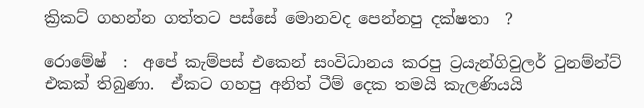ක්‍රිකට් ගහන්න ගත්තට පස්සේ මොනවද පෙන්නපු දක්ෂතා  ?

රොමේෂ්  :  අපේ කැම්පස් එකෙන් සංවිධානය කරපු ට්‍රයැන්ගිවුලර් ටුනම්න්ට් එකක් තිබුණා.  ඒකට ගහපු අනිත් ටීම් දෙක තමයි කැලණියයි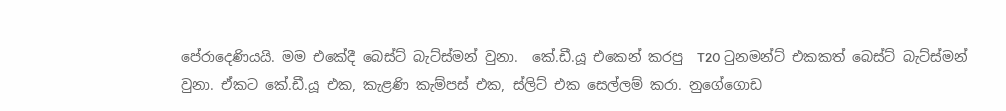පේරාදෙණියයි. මම එකේදී බෙස්ට් බැට්ස්මන් වුනා.  කේ.ඩී.යූ එකෙන් කරපු  T20 ටුනමන්ට් එකකත් බෙස්ට් බැට්ස්මන්  වුනා. ඒකට කේ.ඩී.යූ එක, කැළණි කැම්පස් එක, ස්ලිට් එක සෙල්ලම් කරා. නුගේගොඩ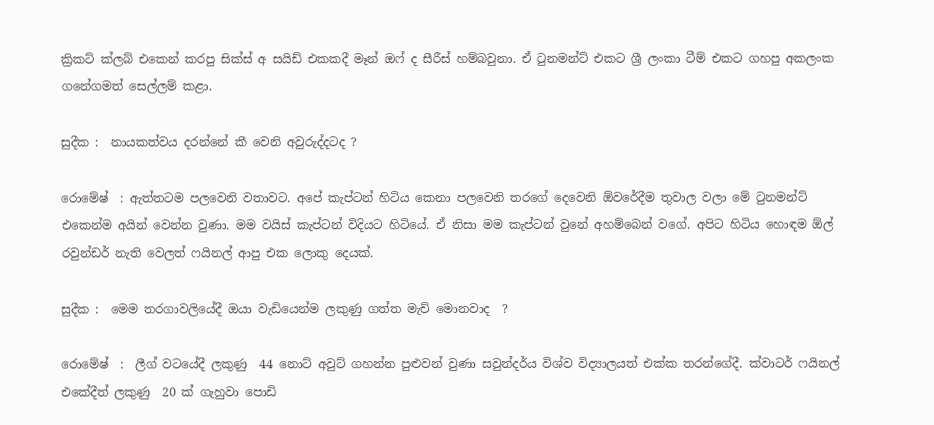ක්‍රිකට් ක්ලබ් එකෙන් කරපු සික්ස් අ සයිඩ් එකකදී මෑන් ඔෆ් ද සීරීස් හම්බවුනා. ඒ ටුනමන්ට් එකට ශ්‍රී ලංකා ටීම් එකට ගහපු අකලංක ගනේගමත් සෙල්ලම් කළා.

සුදීක :  නායකත්වය දරන්නේ කී වෙනි අවුරුද්දටද ?

රොමේෂ්  : ඇත්තටම පලවෙනි වතාවට. අපේ කැප්ටන් හිටිය කෙනා පලවෙනි තරගේ දෙවෙනි ඕවරේදීම තුවාල වලා මේ ටුනමන්ට් එකෙන්ම අයින් වෙන්න වුණා. මම වයිස් කැප්ටන් විදියට හිටියේ. ඒ නිසා මම කැප්ටන් වුනේ අහම්බෙන් වගේ. අපිට හිටිය හොඳම ඕල් රවුන්ඩර් නැති වෙලත් ෆයිනල් ආපු එක ලොකු දෙයක්.

සුදීක :  මෙම තරගාවලියේදී ඔයා වැඩියෙන්ම ලකුණු ගත්ත මැච් මොනවාද  ?

රොමේෂ්  :  ලීග් වටයේදී ලකුණු  44 නොට් අවුට් ගහන්න පුළුවන් වුණා සවුන්දර්ය විශ්ව විද්‍යාලයත් එක්ක තරන්ගේදී. ක්වාටර් ෆයිනල් එකේදීත් ලකුණු  20 ක් ගැහුවා පොඩි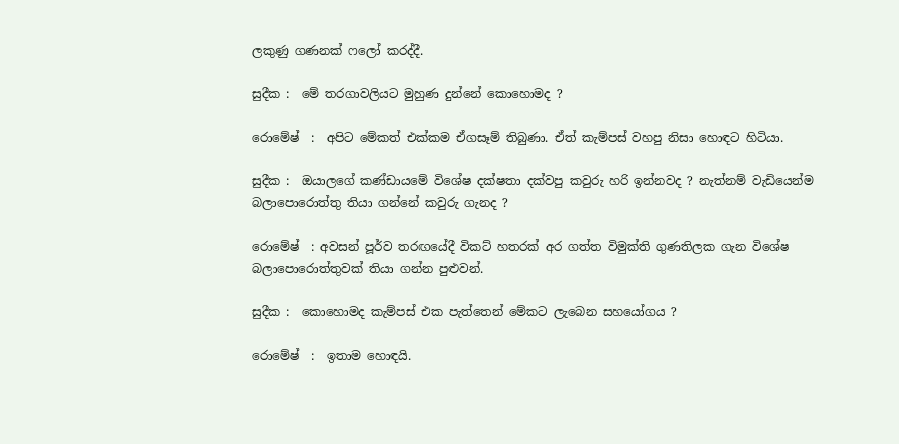ලකුණු ගණනක් ෆලෝ කරද්දී.

සුදීක :  මේ තරගාවලියට මුහුණ දුන්නේ කොහොමද ?

රොමේෂ්  :  අපිට මේකත් එක්කම ඒගසෑම් තිබුණා. ඒත් කැම්පස් වහපු නිසා හොඳට හිටියා.

සුදීක :  ඔයාලගේ කණ්ඩායමේ විශේෂ දක්ෂතා දක්වපු කවුරු හරි ඉන්නවද ? නැත්නම් වැඩියෙන්ම බලාපොරොත්තු තියා ගන්නේ කවුරු ගැනද ?

රොමේෂ්  : අවසන් පූර්ව තරඟයේදී විකට් හතරක් අර ගත්ත විමුක්ති ගුණතිලක ගැන විශේෂ බලාපොරොත්තුවක් තියා ගන්න පුළුවන්.

සුදීක :  කොහොමද කැම්පස් එක පැත්තෙන් මේකට ලැබෙන සහයෝගය ?

රොමේෂ්  :  ඉතාම හොඳයි.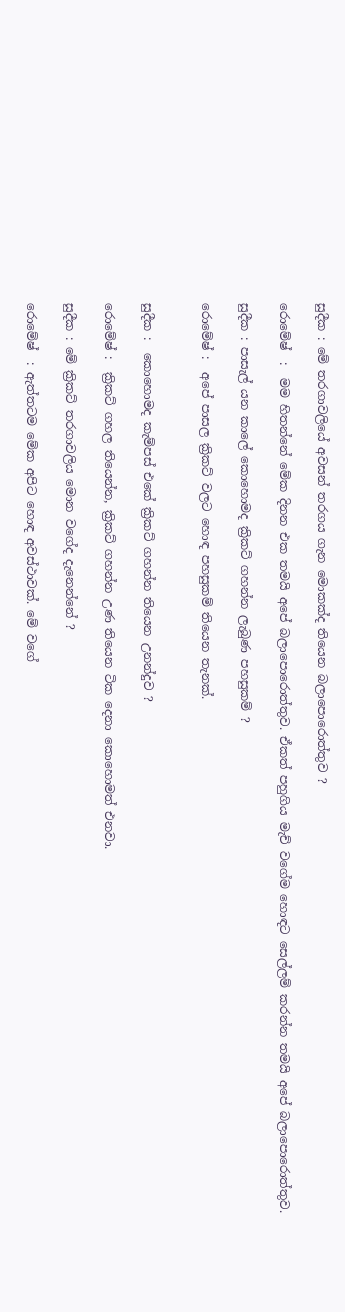සුදීක : මේ තරගාවලියේ අවසන් තරගය ගැන මොකක්ද තියෙන බලාපොරොත්තුව ?

රොමේෂ්  :  මම හිතන්නේ මේක දිනන එක තමයි අපේ බලාපොරොත්තුව. ඒකත් පහුගිය මැච් වගේම හොඳට සෙල්ලම් කරන්න තමයි අපේ බලාපොරොත්තුව.

සුදීක : පාසැල් යන කාලේ කොහොමද ක්‍රිකට් ගහන්න ලැබුණ පහසුකම් ?

රොමේෂ් :  අපේ පාසල ක්‍රිකට් වලට හොඳ පහසුකම් තියෙන තැනක්.


සුදීක :  කොහොමද කැම්පස් එකේ ක්‍රිකට් ගහන්න තියෙන උනන්දුව ?

රොමේෂ් :  ක්‍රිකට් ගහල තියෙන්න, ක්‍රිකට් ගහන්න උණ තියෙන ටික දෙනා කොහොමත් එනවා.

සුදීක : මේ ක්‍රිකට් තරගාවලිය මොන වගේද දැනෙන්නේ ?

රොමේෂ්  : ඇත්තටම මේක අපිට හොඳ අවස්ථාවක්. මේ වගේ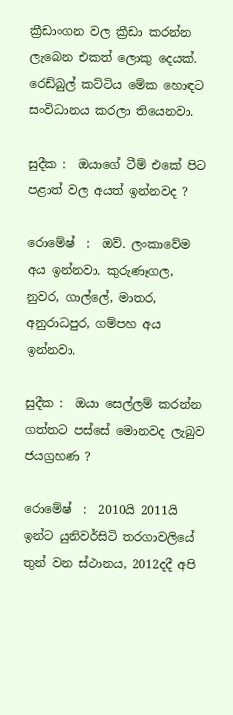ක්‍රීඩාංගන වල ක්‍රීඩා කරන්න ලැබෙන එකත් ලොකු දෙයක්. රෙඩ්බුල් කට්ටිය මේක හොඳට සංවිධානය කරලා තියෙනවා.

සුදීක :  ඔයාගේ ටීම් එකේ පිට පළාත් වල අයත් ඉන්නවද ?

රොමේෂ්  :  ඔව්. ලංකාවේම අය ඉන්නවා. කුරුණෑගල, නුවර, ගාල්ලේ, මාතර, අනුරාධපුර, ගම්පහ අය ඉන්නවා.

සුදීක :  ඔයා සෙල්ලම් කරන්න ගත්තට පස්සේ මොනවද ලැබුව ජයග්‍රහණ ?

රොමේෂ්  :  2010යි 2011යි ඉන්ට යුනිවර්සිටි තරගාවලියේ තුන් වන ස්ථානය, 2012දදී අපි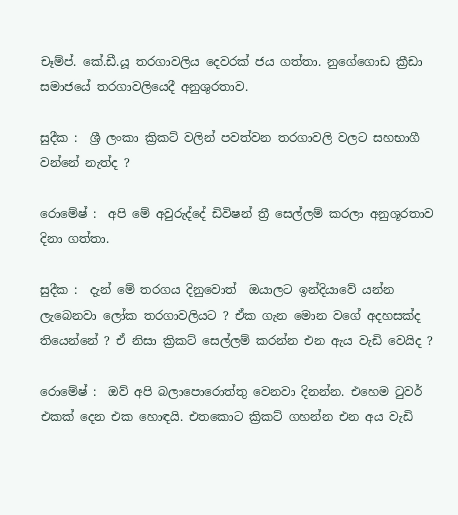චෑම්ප්. කේ.ඩී.යූ තරගාවලිය දෙවරක් ජය ගත්තා. නුගේගොඩ ක්‍රීඩා සමාජයේ තරගාවලියෙදී අනුශුරතාව.

සුදීක :  ශ්‍රී ලංකා ක්‍රිකට් වලින් පවත්වන තරගාවලි වලට සහභාගී වන්නේ නැත්ද ?

රොමේෂ් :  අපි මේ අවුරුද්දේ ඩිවිෂන් ත්‍රී සෙල්ලම් කරලා අනුශූරතාව දිනා ගත්තා.

සුදීක :  දැන් මේ තරගය දිනුවොත්  ඔයාලට ඉන්දියාවේ යන්න ලැබෙනවා ලෝක තරගාවලියට ? ඒක ගැන මොන වගේ අදහසක්ද තියෙන්නේ ? ඒ නිසා ක්‍රිකට් සෙල්ලම් කරන්න එන ඇය වැඩි වෙයිද ?

රොමේෂ් :  ඔව් අපි බලාපොරොත්තු වෙනවා දිනන්න. එහෙම ටුවර් එකක් දෙන එක හොඳයි. එතකොට ක්‍රිකට් ගහන්න එන අය වැඩි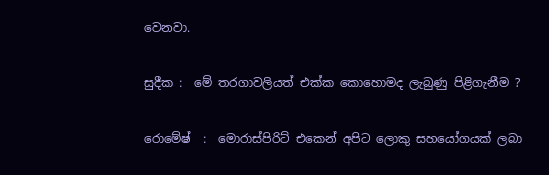වෙනවා.

සුදීක :  මේ තරගාවලියත් එක්ක කොහොමද ලැබුණු පිළිගැනීම ?

රොමේෂ්  :  මොරාස්පිරිට් එකෙන් අපිට ලොකු සහයෝගයක් ලබා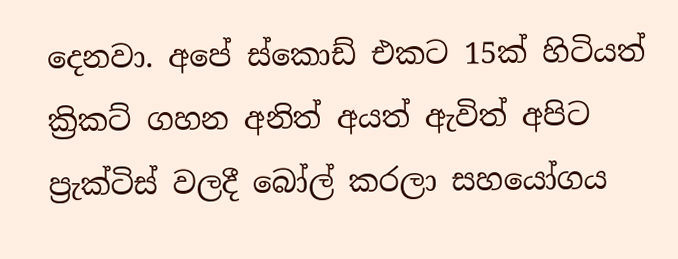දෙනවා. අපේ ස්කොඩ් එකට 15ක් හිටියත් ක්‍රිකට් ගහන අනිත් අයත් ඇවිත් අපිට ප්‍රැක්ටිස් වලදී බෝල් කරලා සහයෝගය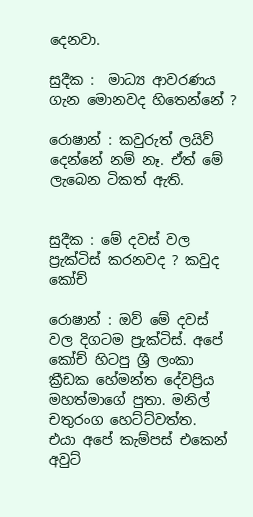දෙනවා.

සුදීක :  මාධ්‍ය ආවරණය ගැන මොනවද හිතෙන්නේ ?

රොෂාන් : කවුරුත් ලයිව් දෙන්නේ නම් නෑ. ඒත් මේ ලැබෙන ටිකත් ඇති.


සුදීක : මේ දවස් වල ප්‍රැක්ටිස් කරනවද ? කවුද කෝච්

රොෂාන් : ඔව් මේ දවස් වල දිගටම ප්‍රැක්ටිස්. අපේ කෝච් හිටපු ශ්‍රී ලංකා ක්‍රීඩක හේමන්ත දේවප්‍රිය මහත්මාගේ පුතා. මනිල් චතුරංග හෙට්ට්වත්ත.    එයා අපේ කැම්පස් එකෙන් අවුට්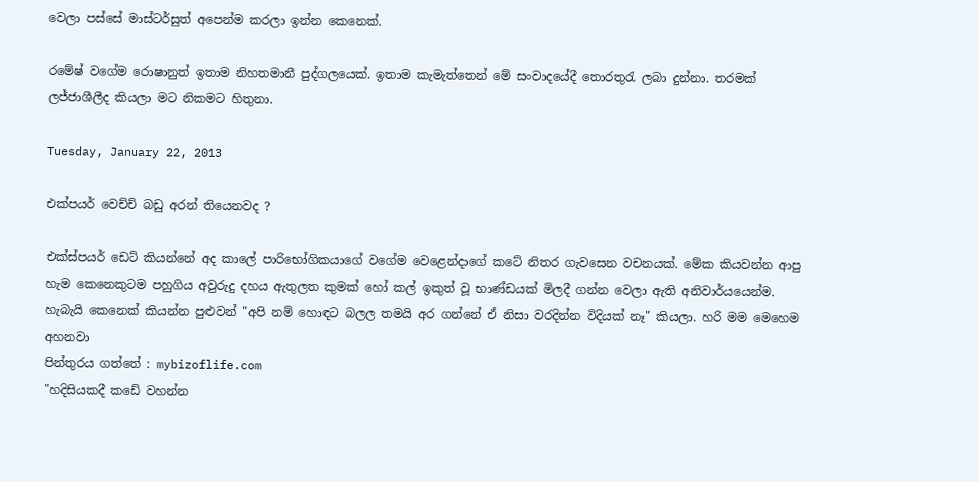වෙලා පස්සේ මාස්ටර්සුත් අපෙන්ම කරලා ඉන්න කෙනෙක්.

රමේෂ් වගේම රොෂානුත් ඉතාම නිහතමානී පුද්ගලයෙක්. ඉතාම කැමැත්තෙන් මේ සංවාදයේදී තොරතුරැ ලබා දුන්නා. තරමක් ලජ්ජාශීලීද කියලා මට නිකමට හිතුනා.

Tuesday, January 22, 2013

එක්පයර් වෙච්ච් බඩු අරන් තියෙනවද ?

එක්ස්පයර් ඩෙට් කියන්නේ අද කාලේ පාරිභෝගිකයාගේ වගේම වෙළෙන්දාගේ කටේ නිතර ගැවසෙන වචනයක්. මේක කියවන්න ආපු හැම කෙනෙකුටම පහුගිය අවුරුදු දහය ඇතුලත කුමක් හෝ කල් ඉකුත් වූ භාණ්ඩයක් මිලදී ගන්න වෙලා ඇති අනිවාර්යයෙන්ම. හැබැයි කෙනෙක් කියන්න පුළුවන් "අපි නම් හොඳට බලල තමයි අර ගන්නේ ඒ නිසා වරදින්න විදියක් නෑ" කියලා. හරි මම මෙහෙම අහනවා
පින්තුරය ගත්තේ : mybizoflife.com
"හදිසියකදී කඩේ වහන්න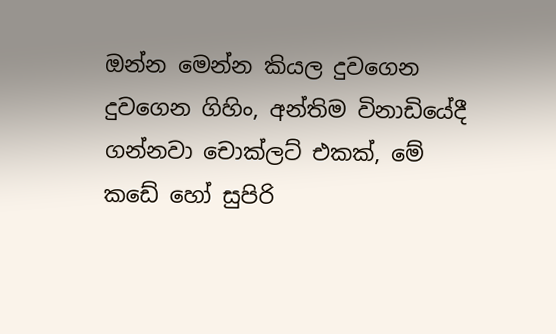ඔන්න මෙන්න කියල දුවගෙන දුවගෙන ගිහිං, අන්තිම විනාඩියේදී ගන්නවා චොක්ලට් එකක්, මේ කඩේ හෝ සුපිරි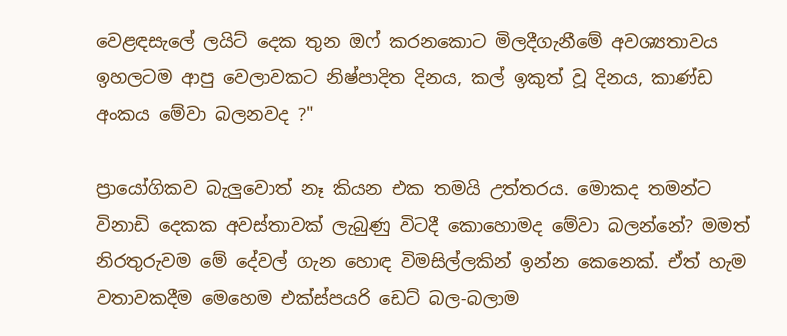වෙළඳසැලේ ලයිට් දෙක තුන ඔෆ් කරනකොට මිලදීගැනීමේ අවශ්‍යතාවය ඉහලටම ආපු වෙලාවකට නිෂ්පාදිත දිනය, කල් ඉකුත් වූ දිනය, කාණ්ඩ අංකය මේවා බලනවද ?"

ප්‍රායෝගිකව බැලුවොත් නෑ කියන එක තමයි උත්තරය. මොකද තමන්ට විනාඩි දෙකක අවස්තාවක් ලැබුණු විටදී කොහොමද මේවා බලන්නේ? මමත් නිරතුරුවම මේ දේවල් ගැන හොඳ විමසිල්ලකින් ඉන්න කෙනෙක්. ඒත් හැම වතාවකදීම මෙහෙම එක්ස්පයරි ඩෙට් බල-බලාම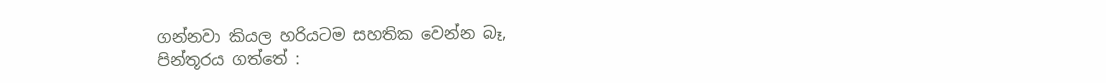ගන්නවා කියල හරියටම සහතික වෙන්න බෑ,
පින්තූරය ගත්තේ :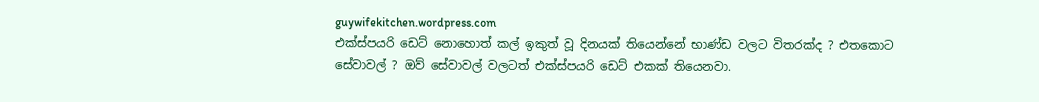guywifekitchen.wordpress.com
එක්ස්පයරි ඩෙට් නොහොත් කල් ඉකුත් වූ දිනයක් තියෙන්නේ භාණ්ඩ වලට විතරක්ද ? එතකොට සේවාවල් ? ඔව් සේවාවල් වලටත් එක්ස්පයරි ඩෙට් එකක් තියෙනවා.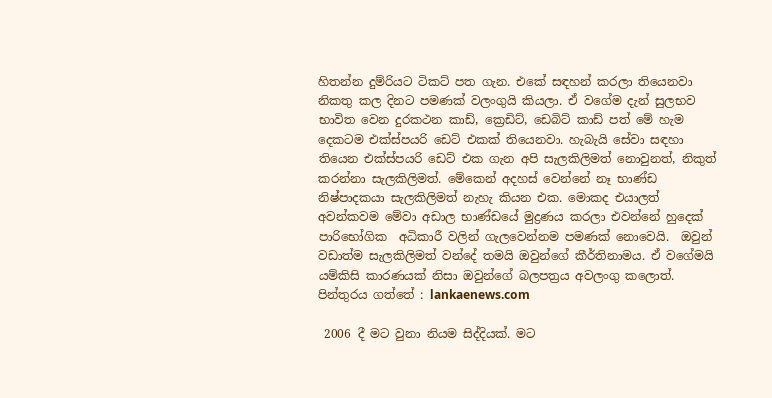හිතන්න දුම්රියට ටිකට් පත ගැන. එකේ සඳහන් කරලා තියෙනවා නිකතු කල දිනට පමණක් වලංගුයි කියලා. ඒ වගේම දැන් සුලභව භාවිත වෙන දුරකථන කාඩ්, ක්‍රෙඩිට්, ඩෙබිට් කාඩ් පත් මේ හැම දෙකටම එක්ස්පයරි ඩෙට් එකක් තියෙනවා. හැබැයි සේවා සඳහා තියෙන එක්ස්පයරි ඩෙට් එක ගැන අපි සැලකිලිමත් නොවුනත්, නිකුත් කරන්නා සැලකිලිමත්. මේකෙන් අදහස් වෙන්නේ නෑ භාණ්ඩ නිෂ්පාදකයා සැලකිලිමත් නැහැ කියන එක. මොකද එයාලත් අවන්කවම මේවා අඩාල භාණ්ඩයේ මුද්‍රණය කරලා එවන්නේ හුදෙක් පාරිභෝගික  අධිකාරී වලින් ගැලවෙන්නම පමණක් නොවෙයි.  ඔවුන් වඩාත්ම සැලකිලිමත් වන්දේ තමයි ඔවුන්ගේ කීර්තිනාමය. ඒ වගේමයි යම්කිසි කාරණයක් නිසා ඔවුන්ගේ බලපත්‍රය අවලංගු කලොත්.
පින්තුරය ගත්තේ : lankaenews.com

 2006 දී මට වුනා නියම සිද්දියක්. මට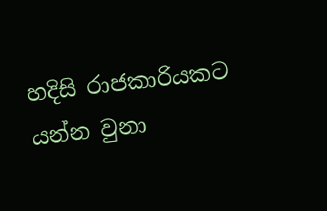හදිසි රාජකාරියකට යන්න වුනා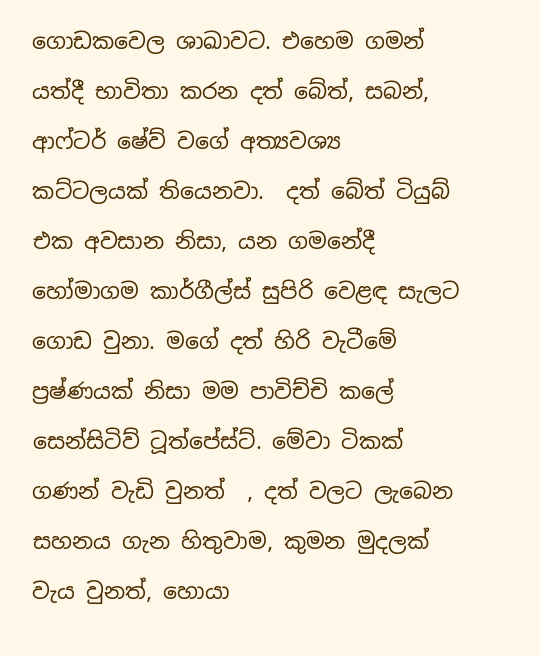ගොඩකවෙල ශාඛාවට. එහෙම ගමන් යත්දී භාවිතා කරන දත් බේත්, සබන්, ආෆ්ටර් ෂේව් වගේ අත්‍යවශ්‍ය කට්ටලයක් තියෙනවා.  දත් බේත් ටියුබ් එක අවසාන නිසා, යන ගමනේදී හෝමාගම කාර්ගීල්ස් සුපිරි වෙළඳ සැලට ගොඩ වුනා. මගේ දත් හිරි වැටීමේ ප්‍රෂ්ණයක් නිසා මම පාවිච්චි කලේ සෙන්සිටිව් ටූත්පේස්ට්. මේවා ටිකක් ගණන් වැඩි වුනත්  , දත් වලට ලැබෙන සහනය ගැන හිතුවාම, කුමන මුදලක් වැය වුනත්, හොයා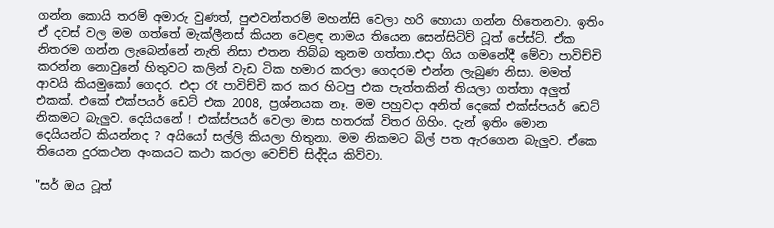ගන්න කොයි තරම් අමාරු වුණත්, පුළුවන්තරම් මහන්සි වෙලා හරි හොයා ගන්න හිතෙනවා. ඉතිං ඒ දවස් වල මම ගත්තේ මැක්ලීනස් කියන වෙළඳ නාමය තියෙන සෙන්සිටිව් ටූත් පේස්ට්. ඒක නිතරම ගන්න ලැබෙන්නේ නැති නිසා එතන තිබ්බ තුනම ගත්තා.එදා ගිය ගමනේදී මේවා පාවිච්චි කරන්න නොවුනේ හිතුවට කලින් වැඩ ටික හමාර කරලා ගෙදරම එන්න ලැබුණ නිසා. මමත් ආවයි කියමුකෝ ගෙදර. එදා රෑ පාවිච්චි කර කර හිටපු එක පැත්තකින් තියලා ගත්තා අලුත් එකක්. එකේ එක්පයර් ඩෙට් එක 2008, ප්‍රශ්නයක නෑ. මම පහුවදා අනිත් දෙකේ එක්ස්පයර් ඩෙට් නිකමට බැලුව. දෙයියනේ ! එක්ස්පයර් වෙලා මාස හතරක් විතර ගිහිං. දැන් ඉතිං මොන දෙයියන්ට කියන්නද ? අයියෝ සල්ලි කියලා හිතුනා. මම නිකමට බිල් පත ඇරගෙන බැලුව. ඒකෙ තියෙන දුරකථන අංකයට කථා කරලා වෙච්ච් සිද්දිය කිව්වා.

"සර් ඔය ටූත්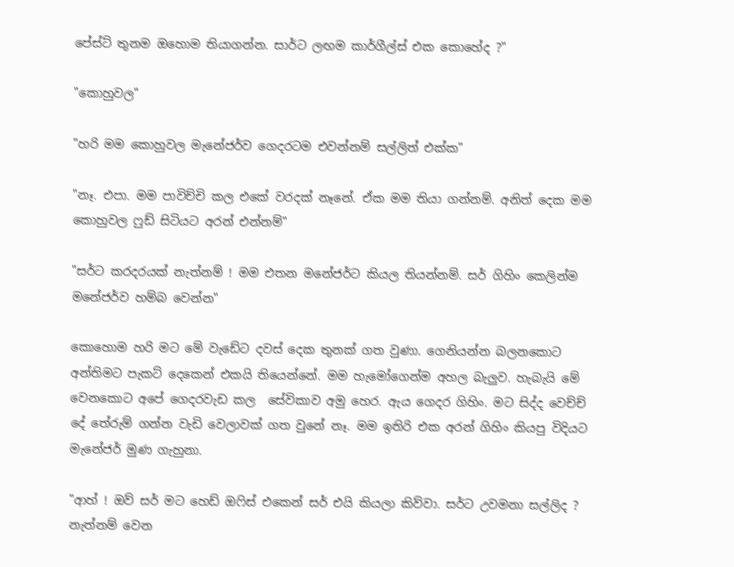පේස්ට් තුනම ඔහොම තියාගන්න. සාර්ට ලඟම කාර්ගීල්ස් එක කොහේද ?"

"කොහුවල"

"හරි මම කොහුවල මැනේජර්ව ගෙදරටම එවන්නම් සල්ලිත් එක්ක"

"නෑ. එපා. මම පාවිච්චි කල එකේ වරදක් නෑනේ. ඒක මම තියා ගන්නම්. අනිත් දෙක මම කොහුවල ෆුඩ් සිටියට අරන් එන්නම්"

"සර්ට කරදරයක් නැත්නම් ! මම එතන මනේජර්ට කියල තියන්නම්. සර් ගිහිං කෙලින්ම මනේජර්ව හම්බ වෙන්න"

කොහොම හරි මට මේ වැඩේට දවස් දෙක තුනක් ගත වුණා. ගෙනියන්න බලනකොට අන්තිමට පැකට් දෙකෙන් එකයි තියෙන්නේ. මම හැමෝගෙන්ම අහල බැලුව. හැබැයි මේ වෙනකොට අපේ ගෙදරවැඩ කල  සේවිකාව අමු හෙර. ඇය ගෙදර ගිහිං. මට සිද්ද වෙච්ච් දේ තේරුම් ගන්න වැඩි වෙලාවක් ගත වුනේ නෑ. මම ඉතිරි එක අරන් ගිහිං කියපු විදියට මැනේජර් මුණ ගැහුනා.

"ආහ් ! ඔව් සර් මට හෙඩ් ඔෆිස් එකෙන් සර් එයි කියලා කිව්වා. සර්ට උවමනා සල්ලිද ? නැත්නම් වෙන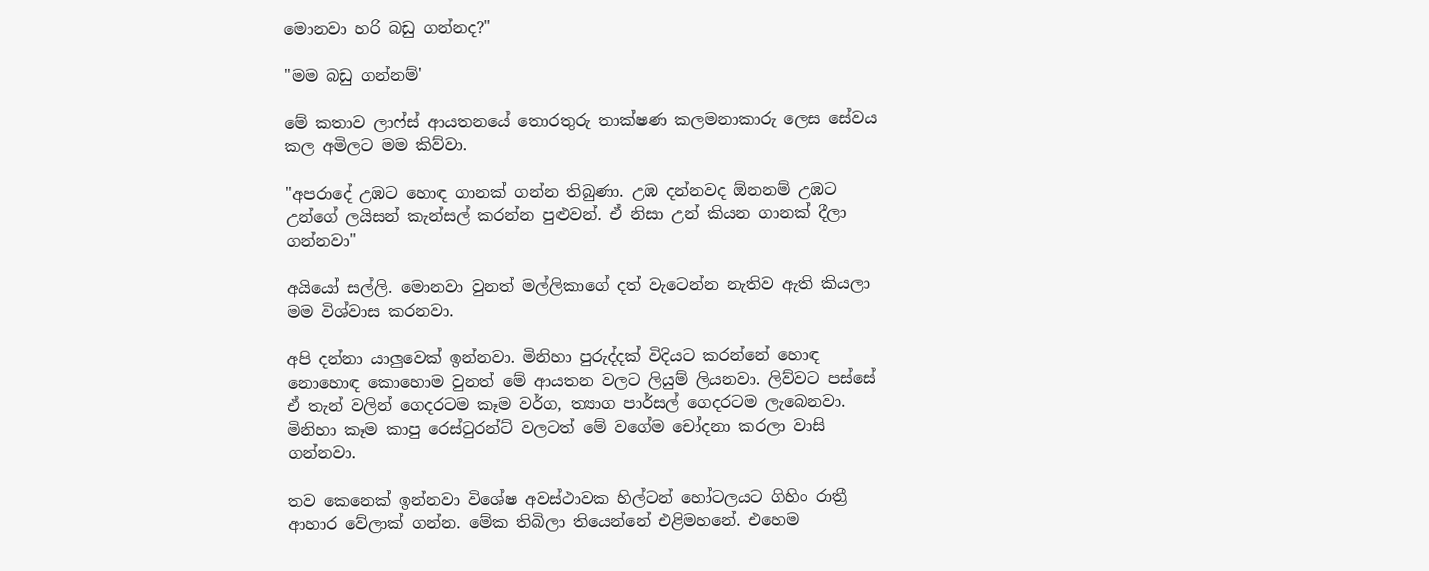මොනවා හරි බඩු ගන්නද?"

"මම බඩු ගන්නම්'

මේ කතාව ලාෆ්ස් ආයතනයේ තොරතුරු තාක්ෂණ කලමනාකාරු ලෙස සේවය කල අමිලට මම කිව්වා.

"අපරාදේ උඹට හොඳ ගානක් ගන්න තිබුණා. උඹ දන්නවද ඕනනම් උඹට උන්ගේ ලයිසන් කැන්සල් කරන්න පුළුවන්. ඒ නිසා උන් කියන ගානක් දීලා ගන්නවා"

අයියෝ සල්ලි. මොනවා වුනත් මල්ලිකාගේ දත් වැටෙන්න නැතිව ඇති කියලා මම විශ්වාස කරනවා.

අපි දන්නා යාලුවෙක් ඉන්නවා. මිනිහා පුරුද්දක් විදියට කරන්නේ හොඳ නොහොඳ කොහොම වුනත් මේ ආයතන වලට ලියුම් ලියනවා. ලිව්වට පස්සේ ඒ තැන් වලින් ගෙදරටම කෑම වර්ග, ත්‍යාග පාර්සල් ගෙදරටම ලැබෙනවා. මිනිහා කෑම කාපු රෙස්ටුරන්ට් වලටත් මේ වගේම චෝදනා කරලා වාසි ගන්නවා.

තව කෙනෙක් ඉන්නවා විශේෂ අවස්ථාවක හිල්ටන් හෝටලයට ගිහිං රාත්‍රී ආහාර වේලාක් ගන්න. මේක තිබිලා තියෙන්නේ එළිමහනේ. එහෙම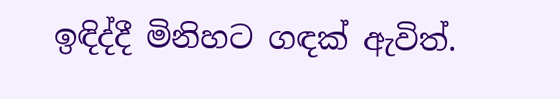ඉඳිද්දී මිනිහට ගඳක් ඇවිත්.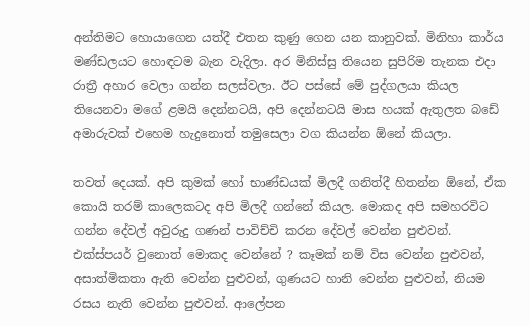අන්තිමට හොයාගෙන යත්දී එතන කුණු ගෙන යන කානුවක්. මිනිහා කාර්ය මණ්ඩලයට හොඳටම බැන වැදිලා. අර මිනිස්සු තියෙන සුපිරිම තැනක එදා රාත්‍රී අහාර වෙලා ගන්න සලස්වලා. ඊට පස්සේ මේ පුද්ගලයා කියල තියෙනවා මගේ ළමයි දෙන්නටයි, අපි දෙන්නටයි මාස හයක් ඇතුලත බඩේ අමාරුවක් එහෙම හැදුනොත් තමුසෙලා වග කියන්න ඕනේ කියලා.

තවත් දෙයක්. අපි කුමක් හෝ භාණ්ඩයක් මිලදී ගනිත්දී හිතන්න ඕනේ, ඒක කොයි තරම් කාලෙකටද අපි මිලදී ගන්නේ කියල. මොකද අපි සමහරවිට ගන්න දේවල් අවුරුදු ගණන් පාවිච්චි කරන දේවල් වෙන්න පුළුවන්.  එක්ස්පයර් වුනොත් මොකද වෙන්නේ ? කෑමක් නම් විස වෙන්න පුළුවන්, අසාත්මිකතා ඇති වෙන්න පුළුවන්, ගුණයට හානි වෙන්න පුළුවන්, නියම රසය නැති වෙන්න පුළුවන්. ආලේපන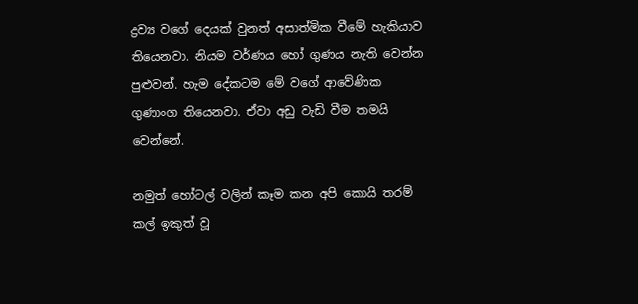ද්‍රව්‍ය වගේ දෙයක් වුනත් අසාත්මික වීමේ හැකියාව තියෙනවා. නියම වර්ණය හෝ ගුණය නැති වෙන්න පුළුවන්. හැම දේකටම මේ වගේ ආවේණික ගුණාංග තියෙනවා. ඒවා අඩු වැඩි වීම තමයි වෙන්නේ.

නමුත් හෝටල් වලින් කෑම කන අපි කොයි තරම් කල් ඉකුත් වූ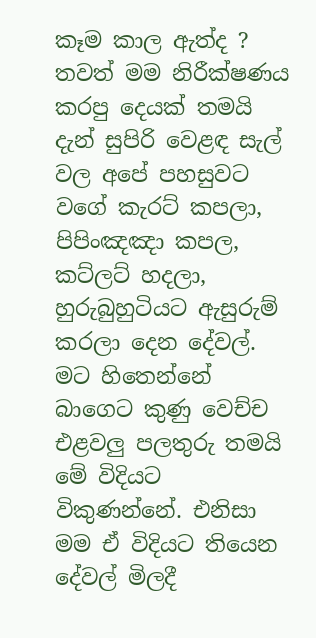කෑම කාල ඇත්ද ? තවත් මම නිරීක්ෂණය කරපු දෙයක් තමයි දැන් සුපිරි වෙළඳ සැල් වල අපේ පහසුවට වගේ කැරට් කපලා, පිපිංඤඤා කපල, කට්ලට් හදලා, හුරුබුහුටියට ඇසුරුම් කරලා දෙන දේවල්. මට හිතෙන්නේ බාගෙට කුණු වෙච්ච එළවලු පලතුරු තමයි මේ විදියට විකුණන්නේ. එනිසා මම ඒ විදියට තියෙන දේවල් මිලදී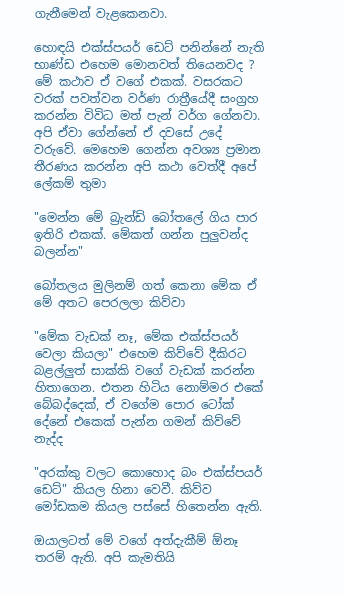ගැනීමෙන් වැළකෙනවා.

හොඳයි එක්ස්පයර් ඩෙට් පනින්නේ නැති භාණ්ඩ එහෙම මොනවත් තියෙනවද ? මේ කථාව ඒ වගේ එකක්. වසරකට වරක් පවත්වන වර්ණ රාත්‍රීයේදී සංග්‍රහ කරන්න විවිධ මත් පැන් වර්ග ගේනවා. අපි ඒවා ගේන්නේ ඒ දවසේ උදේ වරුවේ. මෙහෙම ගෙන්න අවශ්‍ය ප්‍රමාන තීරණය කරන්න අපි කථා වෙත්දී අපේ ලේකම් තුමා

"මෙන්න මේ බ්‍රැන්ඩි බෝතලේ ගිය පාර ඉතිරි එකක්. මේකත් ගන්න පුලුවන්ද බලන්න"

බෝතලය මුලිනම් ගත් කෙනා මේක ඒ මේ අතට පෙරලලා කිව්වා

"මේක වැඩක් නෑ, මේක එක්ස්පයර් වෙලා කියලා" එහෙම කිව්වේ දීකිරට බළල්ලුත් සාක්කි වගේ වැඩක් කරන්න හිතාගෙන. එතන හිටිය නොම්මර එකේ බේබද්දෙක්, ඒ වගේම පොර ටෝක් දේනේ එකෙක් පැන්න ගමන් කිව්වේ නැද්ද

"අරක්කු වලට කොහොද බං එක්ස්පයර් ඩෙට්" කියල හිනා වෙවී. කිව්ව මෝඩකම කියල පස්සේ හිතෙන්න ඇති.

ඔයාලටත් මේ වගේ අත්දැකීම් ඕනෑ තරම් ඇති. අපි කැමතියි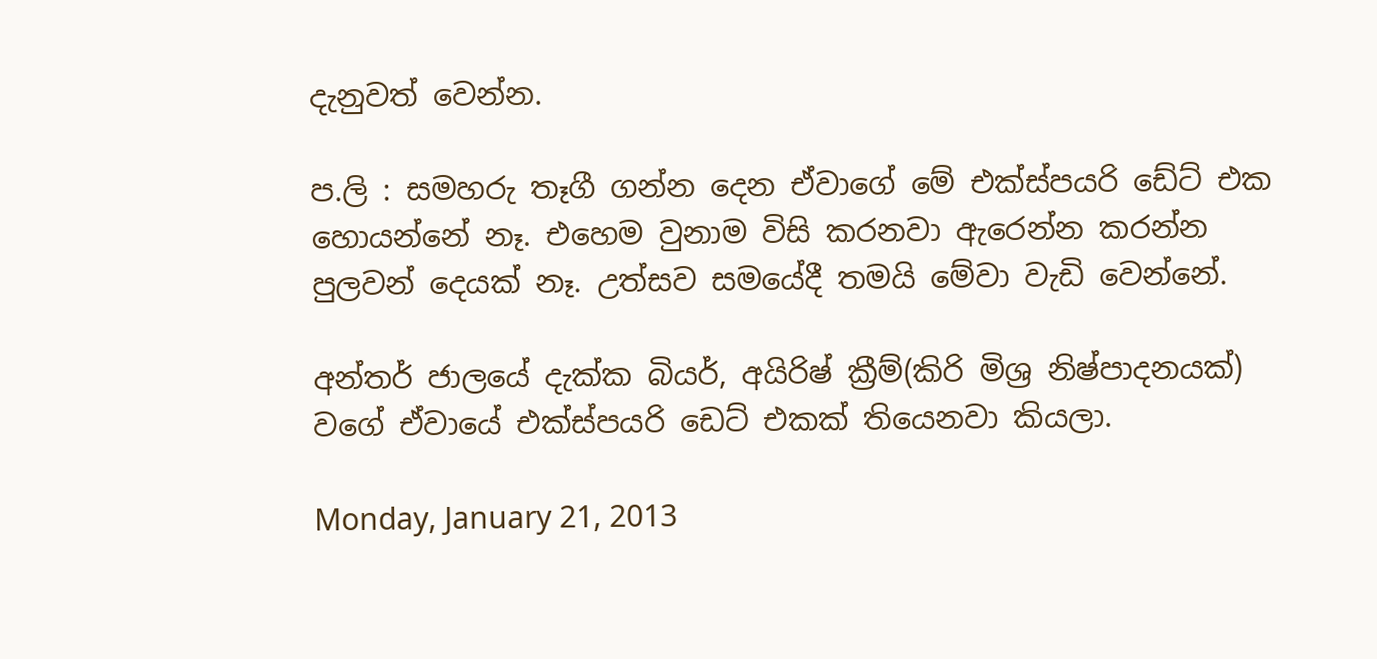දැනුවත් වෙන්න.

ප.ලි : සමහරු තෑගී ගන්න දෙන ඒවාගේ මේ එක්ස්පයරි ඩේට් එක හොයන්නේ නෑ. එහෙම වුනාම විසි කරනවා ඇරෙන්න කරන්න පුලවන් දෙයක් නෑ. උත්සව සමයේදී තමයි මේවා වැඩි වෙන්නේ.

අන්තර් ජාලයේ දැක්ක බියර්, අයිරිෂ් ක්‍රීම්(කිරි මිශ්‍ර නිෂ්පාදනයක්) වගේ ඒවායේ එක්ස්පයරි ඩෙට් එකක් තියෙනවා කියලා.

Monday, January 21, 2013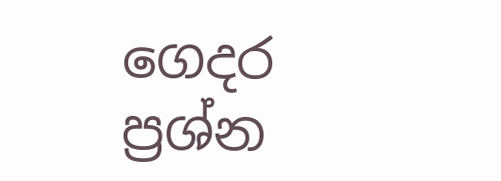ගෙදර ප්‍රශ්න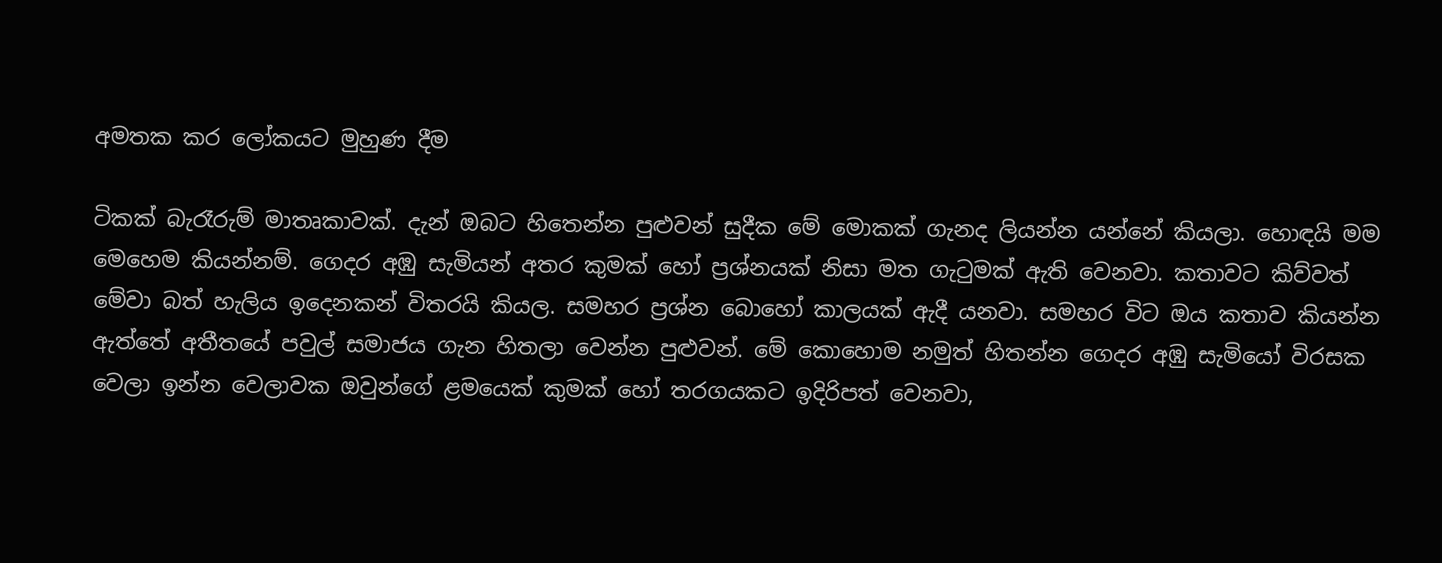අමතක කර ලෝකයට මුහුණ දීම

ටිකක් බැරෑරුම් මාතෘකාවක්. දැන් ඔබට හිතෙන්න පුළුවන් සුදීක මේ මොකක් ගැනද ලියන්න යන්නේ කියලා. හොඳයි මම මෙහෙම කියන්නම්. ගෙදර අඹු සැමියන් අතර කුමක් හෝ ප්‍රශ්නයක් නිසා මත ගැටුමක් ඇති වෙනවා. කතාවට කිව්වත් මේවා බත් හැලිය ඉදෙනකන් විතරයි කියල. සමහර ප්‍රශ්න බොහෝ කාලයක් ඇදී යනවා. සමහර විට ඔය කතාව කියන්න ඇත්තේ අතීතයේ පවුල් සමාජය ගැන හිතලා වෙන්න පුළුවන්. මේ කොහොම නමුත් හිතන්න ගෙදර අඹු සැමියෝ විරසක වෙලා ඉන්න වෙලාවක ඔවුන්ගේ ළමයෙක් කුමක් හෝ තරගයකට ඉදිරිපත් වෙනවා,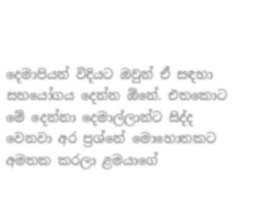දෙමාපියන් විදියට ඔවුන් ඒ සඳහා සහයෝගය දෙන්න ඕනේ. එතකොට මේ දෙන්නා දෙමාල්ලාන්ට සිද්ද වෙනවා අර ප්‍රශ්නේ මොහොතකට අමතක කරලා ළමයාගේ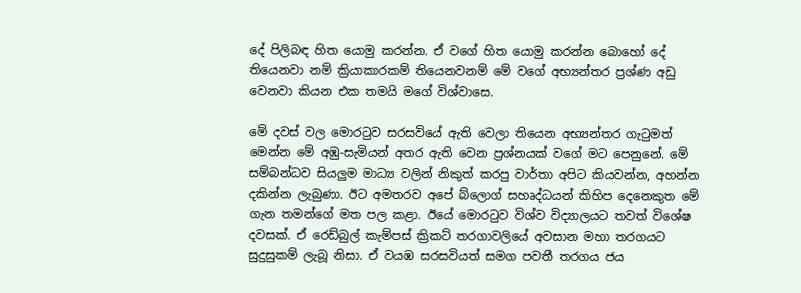දේ පිලිබඳ හිත යොමු කරන්න. ඒ වගේ හිත යොමු කරන්න බොහෝ දේ තියෙනවා නම් ක්‍රියාකාරකම් තියෙනවනම් මේ වගේ අභ්‍යන්තර ප්‍රශ්ණ අඩු වෙනවා කියන එක තමයි මගේ විශ්වාසෙ.

මේ දවස් වල මොරටුව සරසවියේ ඇති වෙලා තියෙන අභ්‍යන්තර ගැටුමත් මෙන්න මේ අඹු-සැමියන් අතර ඇති වෙන ප්‍රශ්නයක් වගේ මට පෙනුනේ. මේ සම්බන්ධව සියලුම මාධ්‍ය වලින් නිකුත් කරපු වාර්තා අපිට කියවන්න, අහන්න දකින්න ලැබුණා. ඊට අමතරව අපේ බ්ලොග් සහෘද්ධයන් කිහිප දෙනෙකුත මේ ගැන තමන්ගේ මත පල කළා. ඊයේ මොරටුව විශ්ව විද්‍යාලයට තවත් විශේෂ දවසක්. ඒ රෙඩ්බුල් කැම්පස් ක්‍රිකට් තරගාවලියේ අවසාන මහා තරගයට සුදුසුකම් ලැබූ නිසා. ඒ වයඹ සරසවියත් සමග පවතී තරගය ජය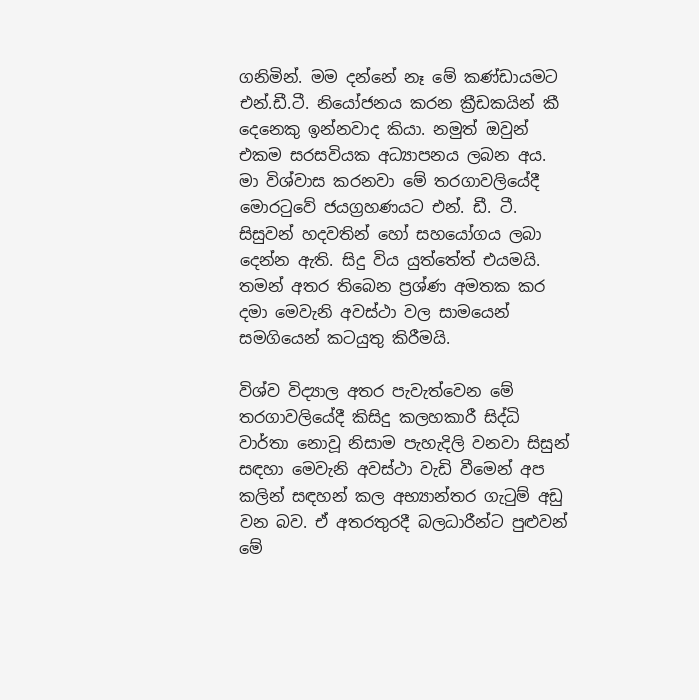ගනිමින්. මම දන්නේ නෑ මේ කණ්ඩායමට එන්.ඩී.ටී. නියෝජනය කරන ක්‍රීඩකයින් කී දෙනෙකු ඉන්නවාද කියා. නමුත් ඔවුන් එකම සරසවියක අධ්‍යාපනය ලබන අය. මා විශ්වාස කරනවා මේ තරගාවලියේදී මොරටුවේ ජයග්‍රහණයට එන්. ඩී. ටී. සිසුවන් හදවතින් හෝ සහයෝගය ලබා දෙන්න ඇති. සිදු විය යුත්තේත් එයමයි. තමන් අතර තිබෙන ප්‍රශ්ණ අමතක කර දමා මෙවැනි අවස්ථා වල සාමයෙන් සමගියෙන් කටයුතු කිරීමයි.

විශ්ව විද්‍යාල අතර පැවැත්වෙන මේ තරගාවලියේදී කිසිදු කලහකාරී සිද්ධි වාර්තා නොවූ නිසාම පැහැදිලි වනවා සිසුන් සඳහා මෙවැනි අවස්ථා වැඩි වීමෙන් අප කලින් සඳහන් කල අභ්‍යාන්තර ගැටුම් අඩු වන බව. ඒ අතරතුරදී බලධාරීන්ට පුළුවන් මේ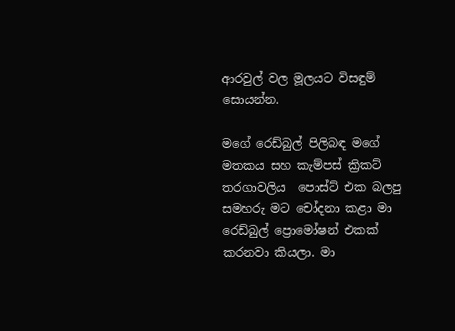ආරවුල් වල මූලයට විසඳුම් සොයන්න.

මගේ රෙඩ්බුල් පිලිබඳ මගේ මතකය සහ කැම්පස් ක්‍රිකට් තරගාවලිය  පොස්ට් එක බලපු සමහරු මට චෝදනා කළා මා රෙඩ්බුල් ප්‍රොමෝෂන් එකක් කරනවා කියලා. මා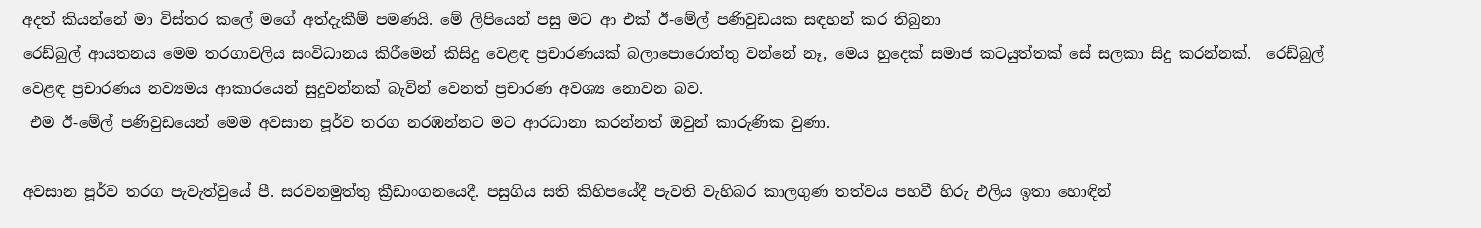අදත් කියන්නේ මා විස්තර කලේ මගේ අත්දැකීම් පමණයි. මේ ලිපියෙන් පසු මට ආ එක් ඊ-මේල් පණිවුඩයක සඳහන් කර තිබුනා
රෙඩ්බුල් ආයතනය මෙම තරගාවලිය සංවිධානය කිරීමෙන් කිසිදු වෙළඳ ප්‍රචාරණයක් බලාපොරොත්තු වන්නේ නෑ, මෙය හුදෙක් සමාජ කටයුත්තක් සේ සලකා සිදු කරන්නක්.  රෙඩ්බුල් වෙළඳ ප්‍රචාරණය නව්‍යමය ආකාරයෙන් සුදුවන්නක් බැවින් වෙනත් ප්‍රචාරණ අවශ්‍ය නොවන බව.
 එම ඊ-මේල් පණිවුඩයෙන් මෙම අවසාන පූර්ව තරග නරඹන්නට මට ආරධානා කරන්නත් ඔවුන් කාරුණික වුණා.

අවසාන පූර්ව තරග පැවැත්වුයේ පී. සරවනමුත්තු ක්‍රීඩාංගනයෙදී. පසුගිය සති කිහිපයේදී පැවති වැහිබර කාලගුණ තත්වය පහවී හිරු එලිය ඉතා හොඳින්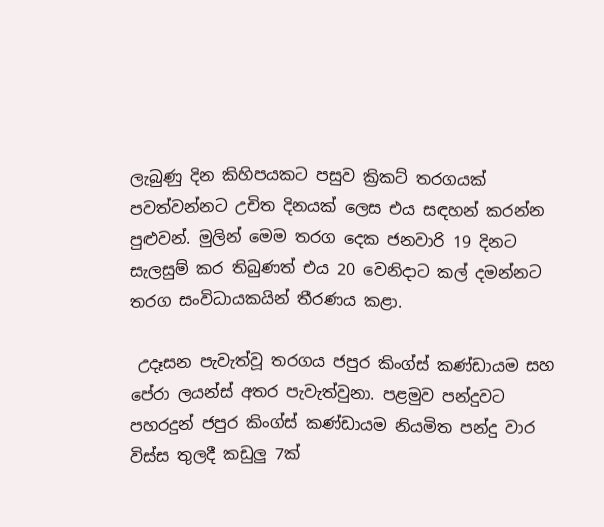ලැබුණු දින කිහිපයකට පසුව ක්‍රිකට් තරගයක් පවත්වන්නට උචිත දිනයක් ලෙස එය සඳහන් කරන්න පුළුවන්. මුලින් මෙම තරග දෙක ජනවාරි 19 දිනට සැලසුම් කර තිබුණත් එය 20 වෙනිදාට කල් දමන්නට තරග සංවිධායකයින් තීරණය කළා.

 උදෑසන පැවැත්වූ තරගය ජපුර කිංග්ස් කණ්ඩායම සහ පේරා ලයන්ස් අතර පැවැත්වුනා. පළමුව පන්දුවට පහරදුන් ජපුර කිංග්ස් කණ්ඩායම නියමිත පන්දු වාර විස්ස තුලදී කඩුලු 7ක්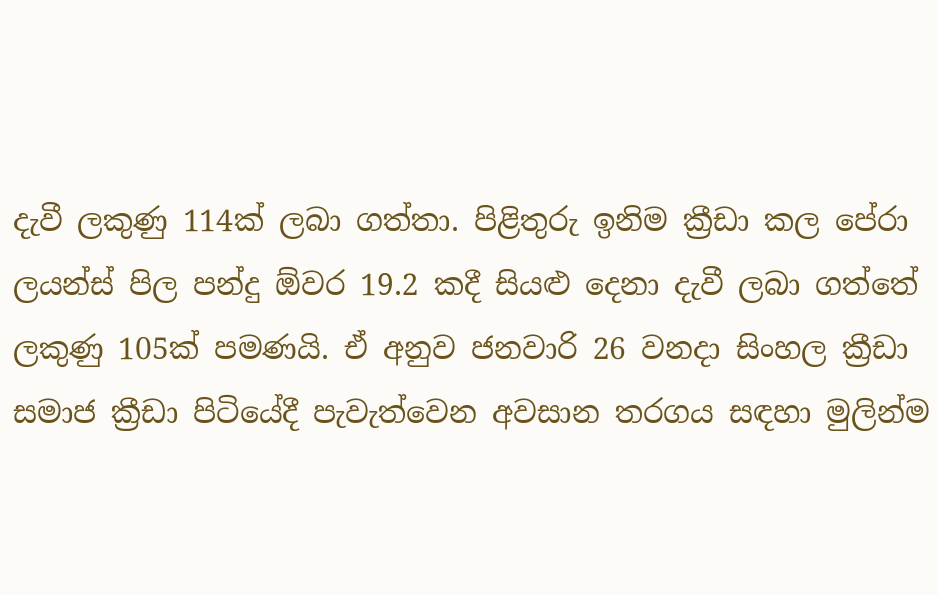දැවී ලකුණු 114ක් ලබා ගත්තා. පිළිතුරු ඉනිම ක්‍රීඩා කල පේරා ලයන්ස් පිල පන්දු ඕවර 19.2 කදී සියළු දෙනා දැවී ලබා ගත්තේ ලකුණු 105ක් පමණයි. ඒ අනුව ජනවාරි 26 වනදා සිංහල ක්‍රීඩා සමාජ ක්‍රීඩා පිටියේදී පැවැත්වෙන අවසාන තරගය සඳහා මුලින්ම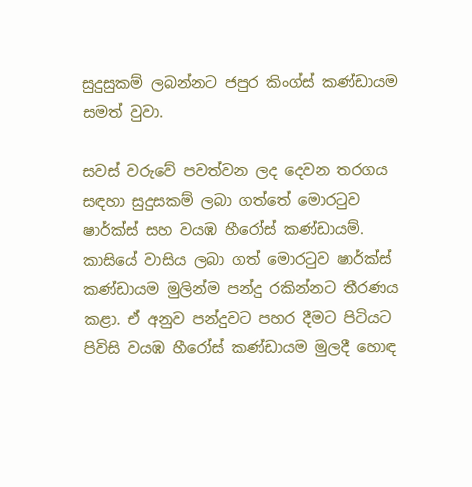සුදුසුකම් ලබන්නට ජපුර කිංග්ස් කණ්ඩායම සමත් වුවා.

සවස් වරුවේ පවත්වන ලද දෙවන තරගය සඳහා සුදුසකම් ලබා ගත්තේ මොරටුව ෂාර්ක්ස් සහ වයඹ හීරෝස් කණ්ඩායම්. කාසියේ වාසිය ලබා ගත් මොරටුව ෂාර්ක්ස් කණ්ඩායම මුලින්ම පන්දු රකින්නට තීරණය කළා. ඒ අනුව පන්දුවට පහර දීමට පිටියට පිවිසි වයඹ හීරෝස් කණ්ඩායම මුලදී හොඳ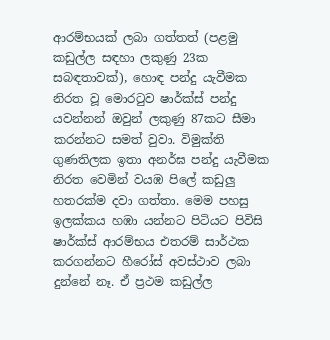ආරම්භයක් ලබා ගත්තත් (පළමු කඩුල්ල සඳහා ලකුණු 23ක සබඳතාවක්), හොඳ පන්දු යැවීමක නිරත වූ මොරටුව ෂාර්ක්ස් පන්දු යවන්නන් ඔවුන් ලකුණු 87කට සීමා කරන්නට සමත් වුවා. විමුක්ති ගුණතිලක ඉතා අනර්ඝ පන්දු යැවීමක නිරත වෙමින් වයඹ පිලේ කඩුලු හතරක්ම දවා ගත්තා. මෙම පහසු ඉලක්කය හඹා යන්නට පිටියට පිවිසි ෂාර්ක්ස් ආරම්භය එතරම් සාර්ථක කරගන්නට හීරෝස් අවස්ථාව ලබා දුන්නේ නෑ. ඒ ප්‍රථම කඩුල්ල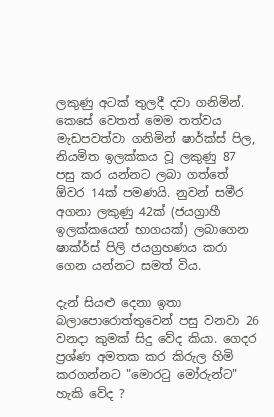ලකුණු අටක් තුලදී දවා ගනිමින්. කෙසේ වෙතත් මෙම තත්වය මැඩපවත්වා ගනිමින් ෂාර්ක්ස් පිල, නියමිත ඉලක්කය වූ ලකුණු 87 පසු කර යන්නට ලබා ගත්තේ ඕවර 14ක් පමණයි. නුවන් සමීර අගනා ලකුණු 42ක් (ජයග්‍රාහී ඉලක්කයෙන් භාගයක්) ලබාගෙන ෂාක්ර්ස් පිලි ජයග්‍රහණය කරා ගෙන යන්නට සමත් විය.

දැන් සියළු දෙනා ඉතා බලාපොරොත්තුවෙන් පසු වනවා 26 වනදා කුමක් සිදු වේද කියා. ගෙදර ප්‍රශ්ණ අමතක කර කිරුල හිමි කරගන්නට "මොරටු මෝරුන්ට" හැකි වේද ?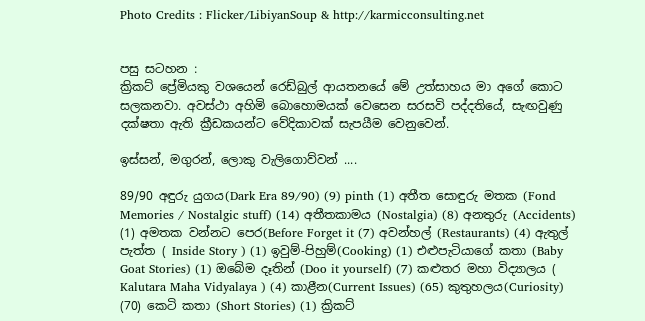Photo Credits : Flicker/LibiyanSoup & http://karmicconsulting.net


පසු සටහන :
ක්‍රිකට් ප්‍රේමියකු වශයෙන් රෙඩ්බුල් ආයතනයේ මේ උත්සාහය මා අගේ කොට සලකනවා. අවස්ථා අහිමි බොහොමයක් වෙසෙන සරසවි පද්දතියේ, සැඟවුණු දක්ෂතා ඇති ක්‍රීඩකයන්ට වේදිකාවක් සැපයීම වෙනුවෙන්.

ඉස්සන්, මගුරන්, ලොකු වැලිගොව්වන් ....

89/90 අඳුරු යුගය(Dark Era 89/90) (9) pinth (1) අතීත සොඳුරු මතක (Fond Memories / Nostalgic stuff) (14) අතීතකාමය (Nostalgia) (8) අනතුරු (Accidents) (1) අමතක වන්නට පෙර(Before Forget it (7) අවන්හල් (Restaurants) (4) ඇතුල් පැත්ත ( Inside Story ) (1) ඉවුම්-පිහුම්(Cooking) (1) එළුපැටියාගේ කතා (Baby Goat Stories) (1) ඔබේම දෑතින් (Doo it yourself) (7) කළුතර මහා විද්‍යාලය ( Kalutara Maha Vidyalaya ) (4) කාළීන(Current Issues) (65) කුතුහලය(Curiosity) (70) කෙටි කතා (Short Stories) (1) ක්‍රිකට්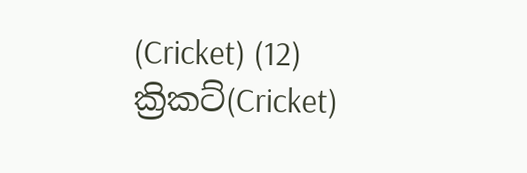(Cricket) (12) ක්‍රිකට්(Cricket)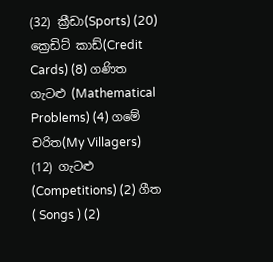(32) ක්‍රීඩා(Sports) (20) ක්‍රෙඩිට් කාඩ්(Credit Cards) (8) ගණිත ගැටළු (Mathematical Problems) (4) ගමේ චරිත(My Villagers) (12) ගැටළු (Competitions) (2) ගීත ( Songs ) (2)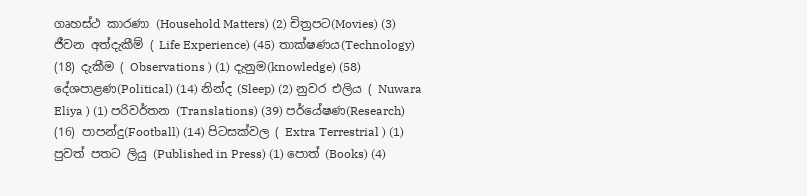ගෘහස්ථ කාරණා (Household Matters) (2) චිත්‍රපට(Movies) (3) ජීවන අත්දැකීම් ( Life Experience) (45) තාක්ෂණය(Technology) (18) දැකීම ( Observations ) (1) දැනුම(knowledge) (58) දේශපාළණ(Political) (14) නින්ද (Sleep) (2) නුවර එලිය ( Nuwara Eliya ) (1) පරිවර්තන (Translations) (39) පර්යේෂණ(Research) (16) පාපන්දු(Football) (14) පිටසක්වල ( Extra Terrestrial ) (1) පුවත් පතට ලියු (Published in Press) (1) පොත් (Books) (4)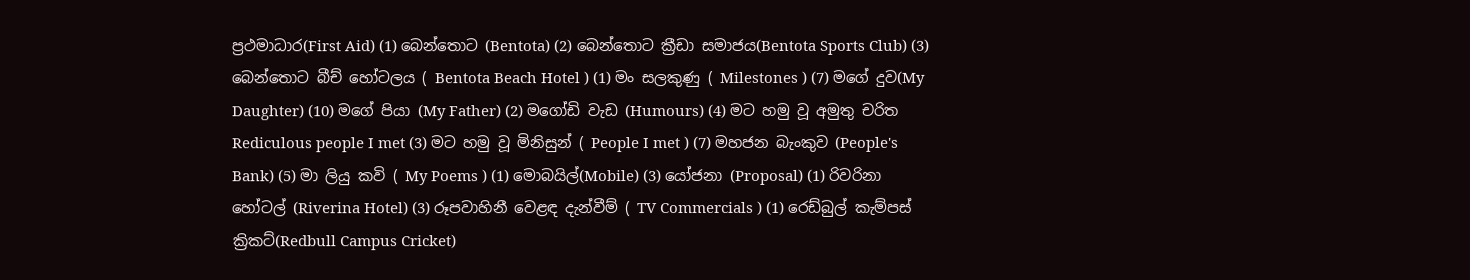ප්‍රථමාධාර(First Aid) (1) බෙන්තොට (Bentota) (2) බෙන්තොට ක්‍රීඩා සමාජය(Bentota Sports Club) (3) බෙන්තොට බීච් හෝටලය ( Bentota Beach Hotel ) (1) මං සලකුණු ( Milestones ) (7) මගේ දුව(My Daughter) (10) මගේ පියා (My Father) (2) මගෝඩි වැඩ (Humours) (4) මට හමු වූ අමුතු චරිත Rediculous people I met (3) මට හමු වූ මිනිසුන් ( People I met ) (7) මහජන බැංකුව (People's Bank) (5) මා ලියු කවි ( My Poems ) (1) මොබයිල්(Mobile) (3) යෝජනා (Proposal) (1) රිවරිනා හෝටල් (Riverina Hotel) (3) රූපවාහිනී වෙළඳ දැන්වීම් ( TV Commercials ) (1) රෙඩ්බුල් කැම්පස් ක්‍රිකට්(Redbull Campus Cricket)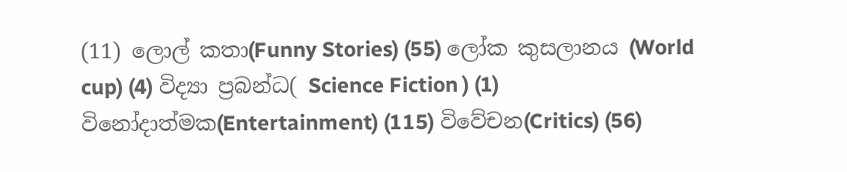(11) ලොල් කතා(Funny Stories) (55) ලෝක කුසලානය (World cup) (4) විද්‍යා ප්‍රබන්ධ( Science Fiction ) (1) විනෝදාත්මක(Entertainment) (115) විවේචන(Critics) (56)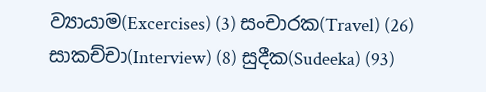ව්‍යායාම(Excercises) (3) සංචාරක(Travel) (26) සාකච්චා(Interview) (8) සුදීක(Sudeeka) (93)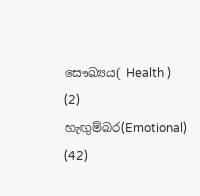සෞඛ්‍යය( Health ) (2) හැඟුම්බර(Emotional) (42)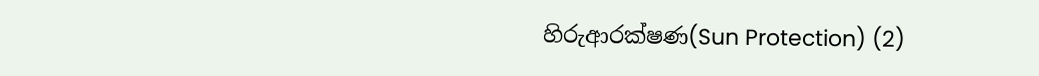හිරුආරක්ෂණ(Sun Protection) (2)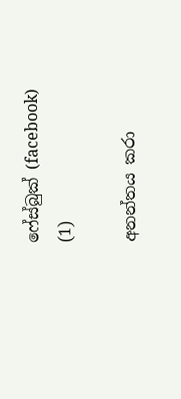ෆේස්බුක් (facebook) (1)

අනන්තය කරා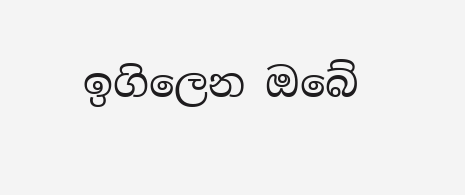ඉගිලෙන ඔබේ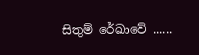සිතුම් රේඛාවේ ......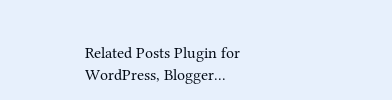Related Posts Plugin for WordPress, Blogger...